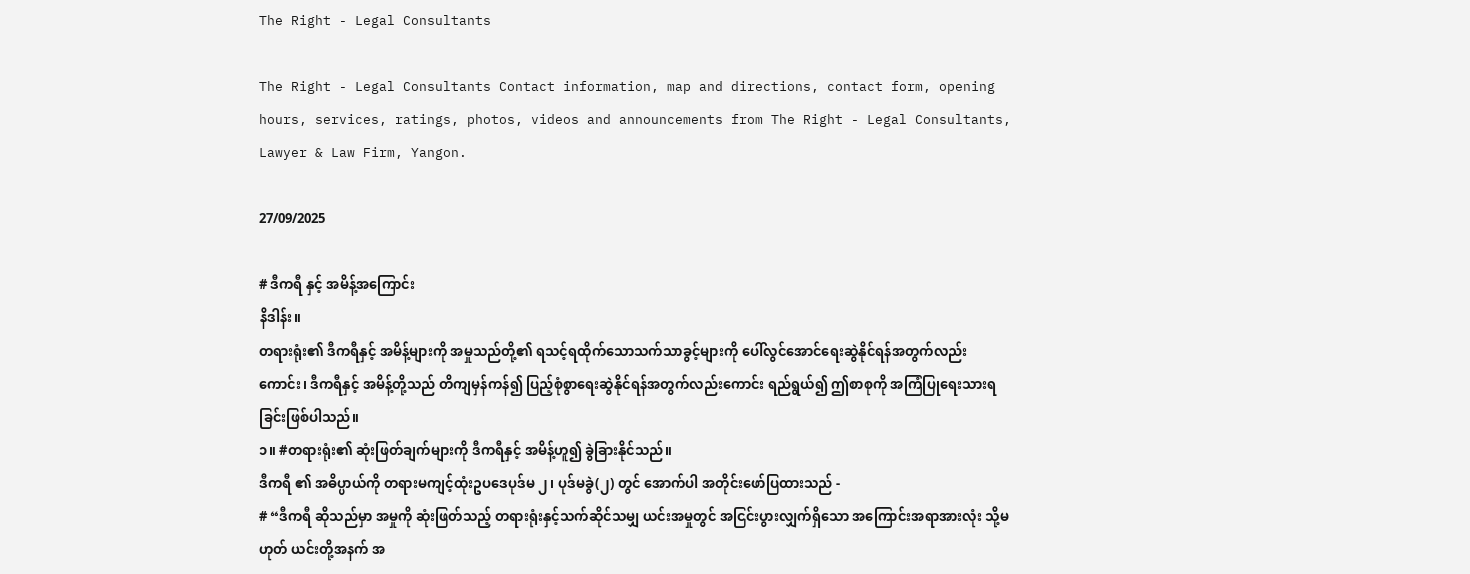The Right - Legal Consultants

The Right - Legal Consultants Contact information, map and directions, contact form, opening hours, services, ratings, photos, videos and announcements from The Right - Legal Consultants, Lawyer & Law Firm, Yangon.

27/09/2025

# ဒီကရီ နှင့် အမိန့်အကြောင်း
နိဒါန်း။
တရားရုံး၏ ဒီကရီနှင့် အမိန့်များကို အမှုသည်တို့၏ ရသင့်ရထိုက်သောသက်သာခွင့်များကို ပေါ်လွင်အောင်ရေးဆွဲနိုင်ရန်အတွက်လည်းကောင်း၊ ဒီကရီနှင့် အမိန့်တို့သည် တိကျမှန်ကန်၍ ပြည့်စုံစွာရေးဆွဲနိုင်ရန်အတွက်လည်းကောင်း ရည်ရွယ်၍ ဤစာစုကို အကြံပြုရေးသားရခြင်းဖြစ်ပါသည်။
၁။ #တရားရုံး၏ ဆုံးဖြတ်ချက်များကို ဒီကရီနှင့် အမိန့်ဟူ၍ ခွဲခြားနိုင်သည်။
ဒီကရီ ၏ အဓိပ္ပာယ်ကို တရားမကျင့်ထုံးဥပဒေပုဒ်မ ၂၊ ပုဒ်မခွဲ(၂) တွင် အောက်ပါ အတိုင်းဖော်ပြထားသည် -
# “ဒီကရီ ဆိုသည်မှာ အမှုကို ဆုံးဖြတ်သည့် တရားရုံးနှင့်သက်ဆိုင်သမျှ ယင်းအမှုတွင် အငြင်းပွားလျှက်ရှိသော အကြောင်းအရာအားလုံး သို့မဟုတ် ယင်းတို့အနက် အ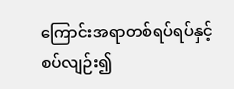ကြောင်းအရာတစ်ရပ်ရပ်နှင့် စပ်လျဉ်း၍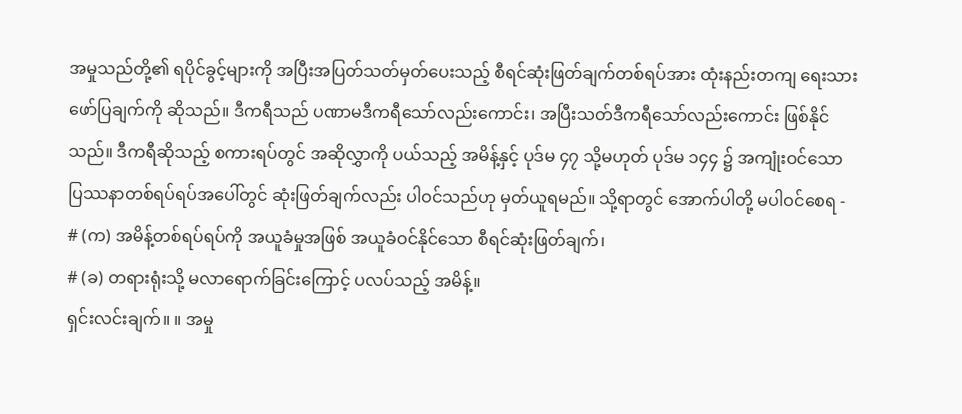အမှုသည်တို့၏ ရပိုင်ခွင့်များကို အပြီးအပြတ်သတ်မှတ်ပေးသည့် စီရင်ဆုံးဖြတ်ချက်တစ်ရပ်အား ထုံးနည်းတကျ ရေးသား ဖော်ပြချက်ကို ဆိုသည်။ ဒီကရီသည် ပဏာမဒီကရီသော်လည်းကောင်း၊ အပြီးသတ်ဒီကရီသော်လည်းကောင်း ဖြစ်နိုင်သည်။ ဒီကရီဆိုသည့် စကားရပ်တွင် အဆိုလွှာကို ပယ်သည့် အမိန့်နှင့် ပုဒ်မ ၄၇ သို့မဟုတ် ပုဒ်မ ၁၄၄ ၌ အကျုံးဝင်သော ပြဿနာတစ်ရပ်ရပ်အပေါ်တွင် ဆုံးဖြတ်ချက်လည်း ပါဝင်သည်ဟု မှတ်ယူရမည်။ သို့ရာတွင် အောက်ပါတို့ မပါဝင်စေရ -
# (က) အမိန့်တစ်ရပ်ရပ်ကို အယူခံမှုအဖြစ် အယူခံဝင်နိုင်သော စီရင်ဆုံးဖြတ်ချက်၊
# (ခ) တရားရုံးသို့ မလာရောက်ခြင်းကြောင့် ပလပ်သည့် အမိန့်။
ရှင်းလင်းချက်။ ။ အမှု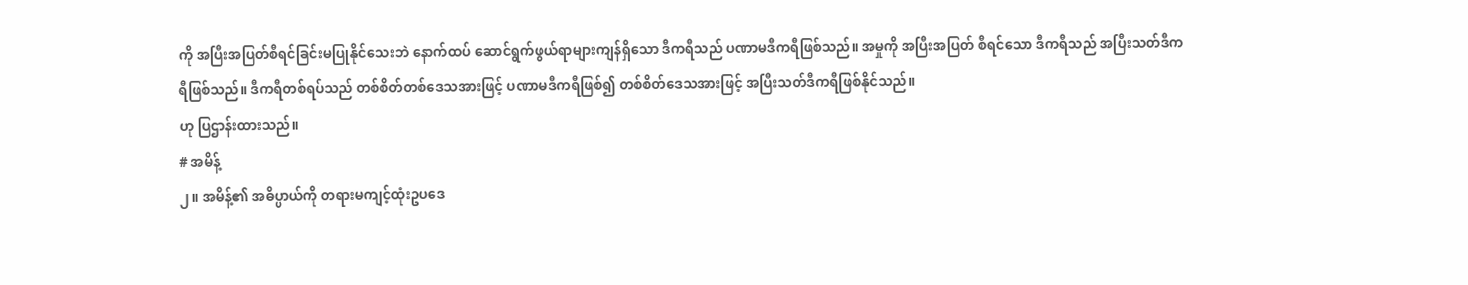ကို အပြီးအပြတ်စီရင်ခြင်းမပြုနိုင်သေးဘဲ နောက်ထပ် ဆောင်ရွက်ဖွယ်ရာများကျန်ရှိသော ဒီကရီသည် ပဏာမဒီကရီဖြစ်သည်။ အမှုကို အပြီးအပြတ် စီရင်သော ဒီကရီသည် အပြီးသတ်ဒီကရီဖြစ်သည်။ ဒီကရီတစ်ရပ်သည် တစ်စိတ်တစ်ဒေသအားဖြင့် ပဏာမဒီကရီဖြစ်၍ တစ်စိတ်ဒေသအားဖြင့် အပြီးသတ်ဒီကရီဖြစ်နိုင်သည်။
ဟု ပြဌာန်းထားသည်။
# အမိန့်
၂။ အမိန့်၏ အဓိပ္ပာယ်ကို တရားမကျင့်ထုံးဥပဒေ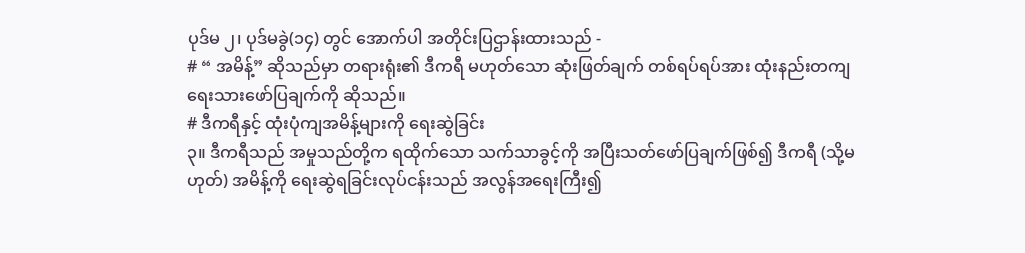ပုဒ်မ ၂၊ ပုဒ်မခွဲ(၁၄) တွင် အောက်ပါ အတိုင်းပြဌာန်းထားသည် -
# “ အမိန့်” ဆိုသည်မှာ တရားရုံး၏ ဒီကရီ မဟုတ်သော ဆုံးဖြတ်ချက် တစ်ရပ်ရပ်အား ထုံးနည်းတကျရေးသားဖော်ပြချက်ကို ဆိုသည်။
# ဒီကရီနှင့် ထုံးပုံကျအမိန့်များကို ရေးဆွဲခြင်း
၃။ ဒီကရီသည် အမှုသည်တို့က ရထိုက်သော သက်သာခွင့်ကို အပြီးသတ်ဖော်ပြချက်ဖြစ်၍ ဒီကရီ (သို့မဟုတ်) အမိန့်ကို ရေးဆွဲရခြင်းလုပ်ငန်းသည် အလွန်အရေးကြီး၍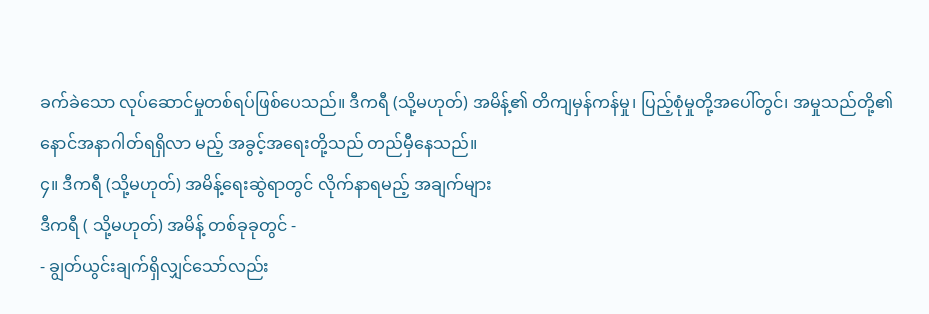ခက်ခဲသော လုပ်ဆောင်မှုတစ်ရပ်ဖြစ်ပေသည်။ ဒီကရီ (သို့မဟုတ်) အမိန့်၏ တိကျမှန်ကန်မှု၊ ပြည့်စုံမှုတို့အပေါ်တွင်၊ အမှုသည်တို့၏ နောင်အနာဂါတ်ရရှိလာ မည့် အခွင့်အရေးတို့သည် တည်မှီနေသည်။
၄။ ဒီကရီ (သို့မဟုတ်) အမိန့်ရေးဆွဲရာတွင် လိုက်နာရမည့် အချက်များ
ဒီကရီ ( သို့မဟုတ်) အမိန့် တစ်ခုခုတွင် -
- ချွတ်ယွင်းချက်ရှိလျှင်သော်လည်း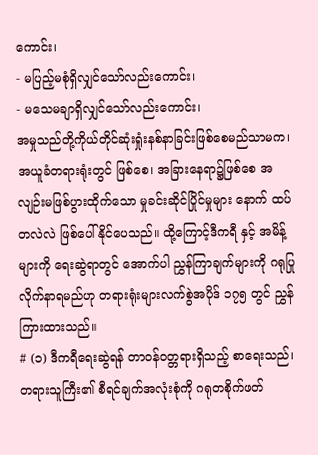ကောင်း၊
- မပြည့်မစုံရှိလျှင်သော်လည်းကောင်း၊
- မသေမချာရှိလျှင်သော်လည်းကောင်း၊
အမှုသည်တို့ကိုယ်တိုင်ဆုံးရှုံးနစ်နာခြင်းဖြစ်စေမည်သာမက၊ အယူခံတရားရုံးတွင် ဖြစ်စေ၊ အခြားနေရာ၌ဖြစ်စေ အလျဉ်းမဖြစ်ပွားထိုက်သော မှုခင်းဆိုင်ပြိုင်မှုများ နောက် ထပ်တလဲလဲ ဖြစ်ပေါ်နိုင်ပေသည်။ ထို့ကြောင့်ဒီကရီ နှင့် အမိန့်များကို ရေးဆွဲရာတွင် အောက်ပါ ညွှန်ကြာချက်များကို ဂရုပြုလိုက်နာရမည်ဟု တရားရုံးများလက်စွဲအပိုဒ် ၁၇၅ တွင် ညွှန်ကြားထားသည်။
# (၁) ဒီကရီရေးဆွဲရန် တာဝန်ဝတ္တရားရှိသည့် စာရေးသည်၊ တရားသူကြီး၏ စီရင်ချက်အလုံးစုံကို ဂရုတစိုက်ဖတ်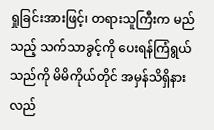ရှုခြင်းအားဖြင့်၊ တရားသူကြီးက မည်သည့် သက်သာခွင့်ကို ပေးရန်ကြံရွယ်သည်ကို မိမိကိုယ်တိုင် အမှန်သိရှိနားလည်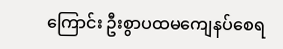ကြောင်း ဦးစွာပထမကျေနပ်စေရ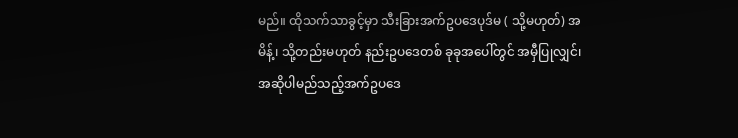မည်။ ထိုသက်သာခွင့်မှာ သီးခြားအက်ဥပဒေပုဒ်မ ( သို့မဟုတ်) အမိန့်၊ သို့တည်းမဟုတ် နည်းဥပဒေတစ် ခုခုအပေါ်တွင် အမှီပြုလျှင်၊ အဆိုပါမည်သည့်အက်ဥပဒေ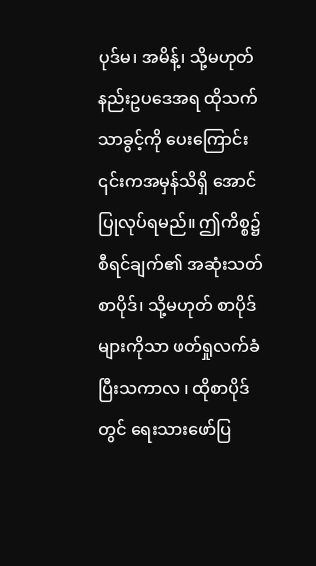ပုဒ်မ၊ အမိန့်၊ သို့မဟုတ် နည်းဥပဒေအရ ထိုသက်သာခွင့်ကို ပေးကြောင်း ၎င်းကအမှန်သိရှိ အောင် ပြုလုပ်ရမည်။ ဤကိစ္စ၌ စီရင်ချက်၏ အဆုံးသတ်စာပိုဒ်၊ သို့မဟုတ် စာပိုဒ်များကိုသာ ဖတ်ရှုလက်ခံပြီးသကာလ ၊ ထိုစာပိုဒ်တွင် ရေးသားဖော်ပြ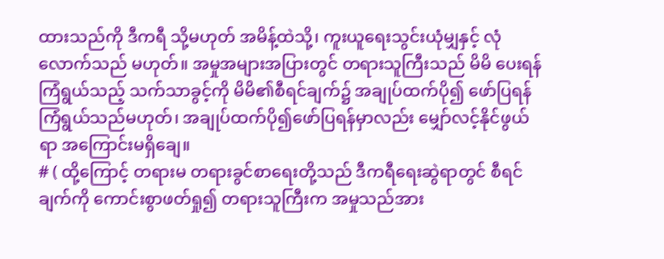ထားသည်ကို ဒီကရီ သို့မဟုတ် အမိန့်ထဲသို့၊ ကူးယူရေးသွင်းယုံမျှနှင့် လုံလောက်သည် မဟုတ်။ အမှုအများအပြားတွင် တရားသူကြီးသည် မိမိ ပေးရန်ကြံရွယ်သည့် သက်သာခွင့်ကို မိမိ၏စီရင်ချက်၌ အချုပ်ထက်ပို၍ ဖော်ပြရန် ကြံရွယ်သည်မဟုတ်၊ အချုပ်ထက်ပို၍ဖော်ပြရန်မှာလည်း မျှော်လင့်နိုင်ဖွယ်ရာ အကြောင်းမရှိချေ။
# ( ထို့ကြောင့် တရားမ တရားခွင်စာရေးတို့သည် ဒီကရီရေးဆွဲရာတွင် စီရင်ချက်ကို ကောင်းစွာဖတ်ရှု၍ တရားသူကြီးက အမှုသည်အား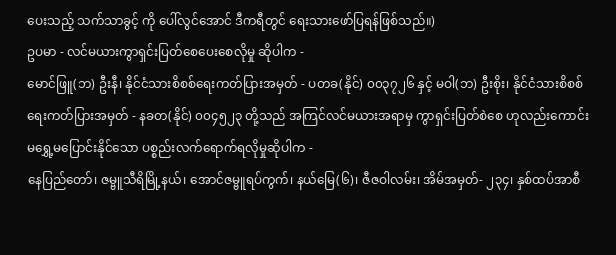ပေးသည့် သက်သာခွင့် ကို ပေါ်လွင်အောင် ဒီကရီတွင် ရေးသားဖော်ပြရန်ဖြစ်သည်။)
ဥပမာ - လင်မယားကွာရှင်းပြတ်စေပေးစေလိုမှု ဆိုပါက -
မောင်ဖြူ(ဘ) ဦးနီ၊ နိုင်ငံသားစိစစ်ရေးကတ်ပြားအမှတ် - ပတခ(နိုင်) ၀၀၃၇၂၆ နှင့် မဝါ(ဘ) ဦးစိုး၊ နိုင်ငံသားစိစစ်ရေးကတ်ပြားအမှတ် - နခတ(နိုင်) ၀၀၄၅၂၃ တို့သည် အကြင်လင်မယားအရာမှ ကွာရှင်းပြတ်စဲစေ ဟုလည်းကောင်း
မရွှေ့မပြောင်းနိုင်သော ပစ္စည်းလက်ရောက်ရလိုမှုဆိုပါက -
နေပြည်တော်၊ ဇမ္ဗူသီရိမြို့နယ်၊ အောင်ဇမ္ဗူရပ်ကွက်၊ နယ်မြေ(၆)၊ ဇီဇဝါလမ်း၊ အိမ်အမှတ်- ၂၃၄၊ နှစ်ထပ်အာစီ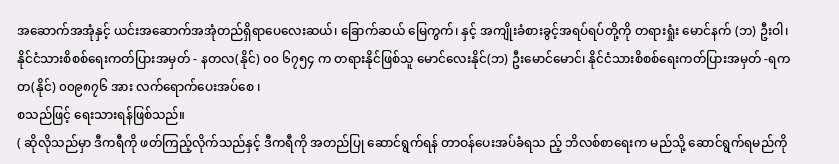အဆောက်အအုံနှင့် ယင်းအဆောက်အအုံတည်ရှိရာပေလေးဆယ်၊ ခြောက်ဆယ် မြေကွက်၊ နှင့် အကျိုးခံစားခွင့်အရပ်ရပ်တို့ကို တရားရှုံး မောင်နက် (ဘ) ဦးဝါ၊ နိုင်ငံသားစိစစ်ရေးကတ်ပြားအမှတ် - နတလ(နိုင်) ၀၀ ၆၇၅၄ က တရားနိုင်ဖြစ်သူ မောင်လေးနိုင်(ဘ) ဦးမောင်မောင်၊ နိုင်ငံသားစိစစ်ရေးကတ်ပြားအမှတ် -ရကတ(နိုင်) ၀၀၉၈၇၆ အား လက်ရောက်ပေးအပ်စေ ၊
စသည်ဖြင့် ရေးသားရန်ဖြစ်သည်။
( ဆိုလိုသည်မှာ ဒီကရီကို ဖတ်ကြည့်လိုက်သည်နှင့် ဒီကရီကို အတည်ပြု ဆောင်ရွက်ရန် တာဝန်ပေးအပ်ခံရသ ည့် ဘိလစ်စာရေးက မည်သို့ ဆောင်ရွက်ရမည်ကို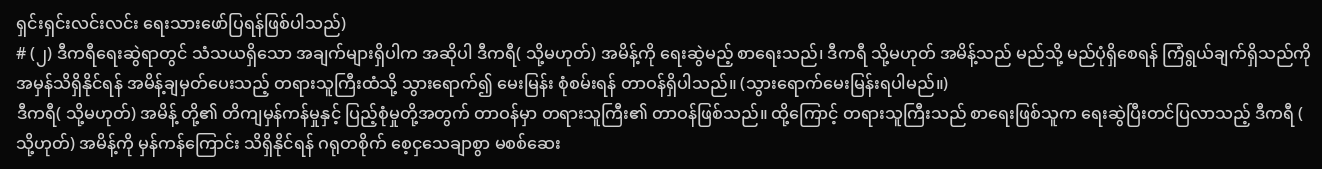ရှင်းရှင်းလင်းလင်း ရေးသားဖော်ပြရန်ဖြစ်ပါသည်)
# (၂) ဒီကရီရေးဆွဲရာတွင် သံသယရှိသော အချက်များရှိပါက အဆိုပါ ဒီကရီ( သို့မဟုတ်) အမိန့်ကို ရေးဆွဲမည့် စာရေးသည်၊ ဒီကရီ သို့မဟုတ် အမိန့်သည် မည်သို့ မည်ပုံရှိစေရန် ကြံရွယ်ချက်ရှိသည်ကို အမှန်သိရှိနိုင်ရန် အမိန့်ချမှတ်ပေးသည့် တရားသူကြီးထံသို့ သွားရောက်၍ မေးမြန်း စုံစမ်းရန် တာဝန်ရှိပါသည်။ (သွားရောက်မေးမြန်းရပါမည်။)
ဒီကရီ( သို့မဟုတ်) အမိန့် တို့၏ တိကျမှန်ကန်မှုနှင့် ပြည့်စုံမှုတို့အတွက် တာဝန်မှာ တရားသူကြီး၏ တာဝန်ဖြစ်သည်။ ထို့ကြောင့် တရားသူကြီးသည် စာရေးဖြစ်သူက ရေးဆွဲပြီးတင်ပြလာသည့် ဒီကရီ ( သို့ဟုတ်) အမိန့်ကို မှန်ကန်ကြောင်း သိရှိနိုင်ရန် ဂရုတစိုက် စေ့ငှသေချာစွာ မစစ်ဆေး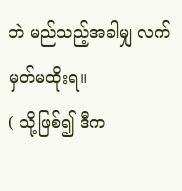ဘဲ မည်သည့်အခါမျှ လက်မှတ်မထိုးရ။
( သို့ဖြစ်၍ ဒီက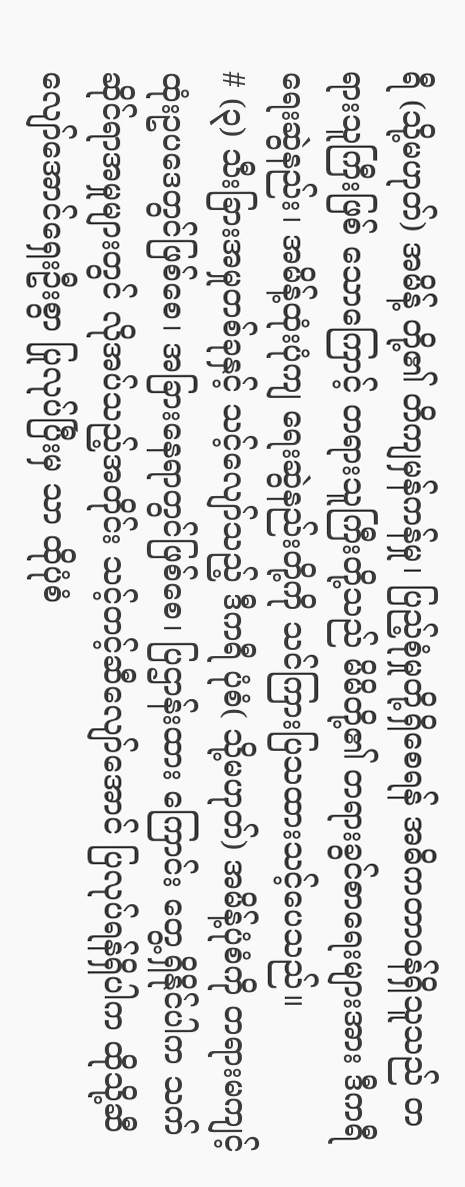ရီ (သို့မဟုတ်) အမိန့် တို့၏ တိကျမှန်ကန်မှု၊ ပြည့်စုံမှုတို့ရှိစေရန် အဓိကတာဝန်ရှိသူသည် တရားသူကြီးဖြစ် သောကြောင့် တရားသူကြီးတို့သည် မိမိတို့၏ တရားခွင်စာရေးများအား ဒီကရီ ရေးဆွဲနည်း၊ အမိန့်ထုံးပုံကျ ရေးဆွဲနည်းတို့ကို သင်ကြားပြသထားသင့်ပေသည်။
# (၃) သီးခြားအမှုတစ်ခုနှင့် သင့်လျော်သည့် ဒီကရီ ပုံစံ( သို့မဟုတ်) အမိန့်ပုံစံကို တရားမကျင့်ထုံးဥပဒေတွင်ဖြစ်စေ၊ အခြားနေရာတွင်ဖြစ်စေ၊ ပြဌာန်းထား ကြောင်း တွေ့ရှိနိုင်ပါက သက်ဆိုင်ရာအမှုများတွင် လိုအပ်သည့်အတိုင်း သင့်တင့်ဆီလျော်အောင် ပြလုပ်ရန်ရှိပါက ထိုသို့ဆီလျော်အောင်ရှေးဦးစွာ ပြုလုပ်ပြီးမှ သာ ထိုပုံစံ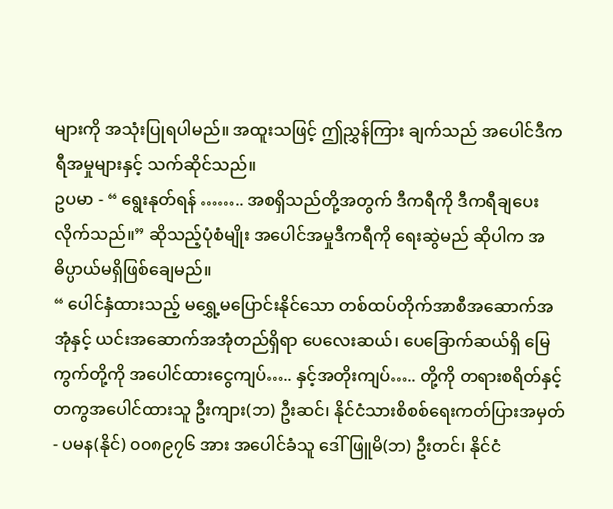များကို အသုံးပြုရပါမည်။ အထူးသဖြင့် ဤညွှန်ကြား ချက်သည် အပေါင်ဒီကရီအမှုများနှင့် သက်ဆိုင်သည်။
ဥပမာ - “ ရွေးနုတ်ရန် …….. အစရှိသည်တို့အတွက် ဒီကရီကို ဒီကရီချပေးလိုက်သည်။” ဆိုသည့်ပုံစံမျိုး အပေါင်အမှုဒီကရီကို ရေးဆွဲမည် ဆိုပါက အဓိပ္ပာယ်မရှိဖြစ်ချေမည်။
“ ပေါင်နှံထားသည့် မရွှေ့မပြောင်းနိုင်သော တစ်ထပ်တိုက်အာစီအဆောက်အအုံနှင့် ယင်းအဆောက်အအုံတည်ရှိရာ ပေလေးဆယ်၊ ပေခြောက်ဆယ်ရှိ မြေကွက်တို့ကို အပေါင်ထားငွေကျပ်….. နှင့်အတိုးကျပ်….. တို့ကို တရားစရိတ်နှင့် တကွအပေါင်ထားသူ ဦးကျား(ဘ) ဦးဆင်၊ နိုင်ငံသားစိစစ်ရေးကတ်ပြားအမှတ် - ပမန(နိုင်) ၀၀၈၉၇၆ အား အပေါင်ခံသူ ဒေါ်ဖြူမိ(ဘ) ဦးတင်၊ နိုင်ငံ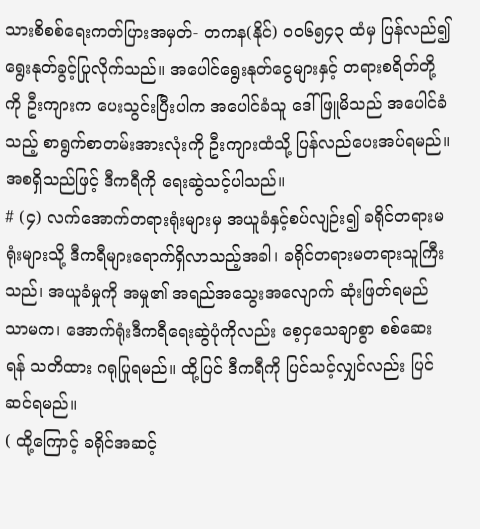သားစိစစ်ရေးကတ်ပြားအမှတ်- တကန(နိုင်) ၀၀၆၅၄၃ ထံမှ ပြန်လည်၍ ရွေးနုတ်ခွင့်ပြုလိုက်သည်။ အပေါင်ရွေးနုတ်ငွေများနှင့် တရားစရိတ်တို့ကို ဦးကျားက ပေးသွင်းပြီးပါက အပေါင်ခံသူ ဒေါ်ဖြူမိသည် အပေါင်ခံသည့် စာရွက်စာတမ်းအားလုံးကို ဦးကျားထံသို့ ပြန်လည်ပေးအပ်ရမည်။
အစရှိသည်ဖြင့် ဒီကရီကို ရေးဆွဲသင့်ပါသည်။
# (၄) လက်အောက်တရားရုံးများမှ အယူခံနှင့်စပ်လျဉ်း၍ ခရိုင်တရားမရုံးများသို့ ဒီကရီများရောက်ရှိလာသည့်အခါ၊ ခရိုင်တရားမတရားသူကြီးသည်၊ အယူခံမှုကို အမှု၏ အရည်အသွေးအလျောက် ဆုံးဖြတ်ရမည်သာမက၊ အောက်ရုံးဒီကရီရေးဆွဲပုံကိုလည်း စေ့ငှသေချာစွာ စစ်ဆေးရန် သတိထား ဂရုပြုရမည်။ ထို့ပြင် ဒီကရီကို ပြင်သင့်လျှင်လည်း ပြင်ဆင်ရမည်။
( ထို့ကြောင့် ခရိုင်အဆင့်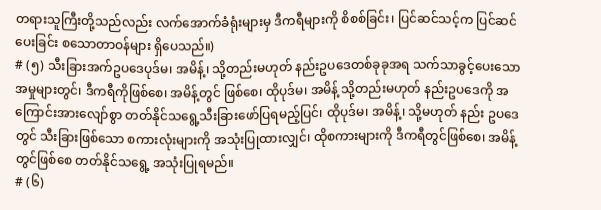တရားသူကြီးတို့သည်လည်း လက်အောက်ခံရုံးများမှ ဒီကရီများကို စိစစ်ခြင်း၊ ပြင်ဆင်သင့်က ပြင်ဆင်ပေးခြင်း စသောတာဝန်များ ရှိပေသည်။)
# (၅) သီးခြားအက်ဥပဒေပုဒ်မ၊ အမိန့်၊ သို့တည်းမဟုတ် နည်းဥပဒေတစ်ခုခုအရ သက်သာခွင့်ပေးသော အမှုများတွင်၊ ဒီကရီကိုဖြစ်စေ၊ အမိန့်တွင် ဖြစ်စေ၊ ထိုပုဒ်မ၊ အမိန့် သို့တည်းမဟုတ် နည်းဥပဒေကို အကြောင်းအားလျော်စွာ တတ်နိုင်သရွေ့သီးခြားဖော်ပြရမည့်ပြင်၊ ထိုပုဒ်မ၊ အမိန့်၊ သို့မဟုတ် နည်း ဥပဒေတွင် သီးခြားဖြစ်သော စကားလုံးများကို အသုံးပြုထားလျှင်၊ ထိုစကားများကို ဒီကရီတွင်ဖြစ်စေ၊ အမိန့်တွင်ဖြစ်စေ တတ်နိုင်သရွေ့ အသုံးပြုရမည်။
# (၆)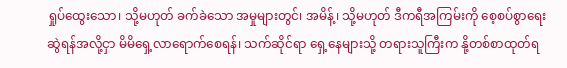ရှုပ်ထွေးသော၊ သို့မဟုတ် ခက်ခဲသော အမှုများတွင်၊ အမိန့်၊ သို့မဟုတ် ဒီကရီအကြမ်းကို စေ့စပ်စွာရေးဆွဲရန်အလို့ငှာ မိမိရှေ့လာရောက်စေရန်၊ သက်ဆိုင်ရာ ရှေ့နေများသို့ တရားသူကြီးက နို့တစ်စာထုတ်ရ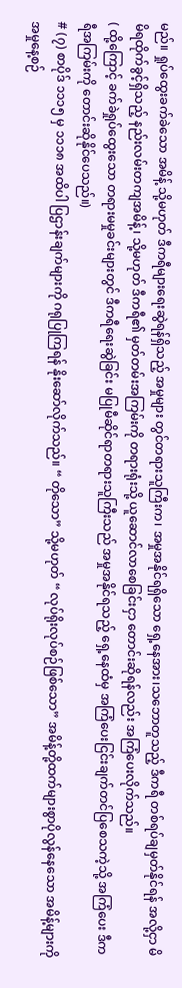မည်။ ရှုပ်ထွေးခက်ခဲသော အမိန့် သို့မဟုတ် ဒီကရီများရေးဆွဲရန်ရှိသည့် အမှုများ တွင်တရားသူကြီးက၊ အမှုအနိုင်ရရှိသော ရှေ့နေအား၊သဘောတူသည့် ဒီကရီ တစ်ရပ်ချမှတ်နိုင်ရန် အလို့ငှာ မိမိရထိုက်ခွင့်ရှိသည့် နည်းလမ်းတကျအမိန့်၊ သို့မဟုတ် ဒီကရီ၏ မှတ်တမ်းအကြမ်းကို တရားရုံးသို့ ယူဆောင်လာစေခြင်းငှာ တောင်းဆိုရန်လည်း အကြံပေးလိုက်သည်။
( ထို့ကြောင့် ခက်ခဲရှုပ်ထွေးသော တရားမမှုခင်းများတွင် ဒီကရီရေးဆွဲခြင်း မပြုမီဆိုင်ရာတရားသူကြီးသည် အမှုအနိုင်ရသည့် ရှေ့နေထံမှ အကြံပေးငြင်းချက်တင်ပြစေသကဲ့သို့ အကြံပေး ဒီကရီအကြမ်းကို တောင်းဆိုနိုင်ပေသည်။)
# (၇) စာပိုဒ် ၁၁၁၅ မှ ၁၁၁၈ အထိပါ ပြဌာန်းချက်များကို ဂရုပြုကြရန် နိုးဆော်လိုက်သည်။ “ တိုသော” သို့မဟုတ် “ လုပ်ရိုးလုပ်စဉ်ဖြစ်သော” အမိန့်တို့ထက်များစွာပိုလွန်နေသော အမိန့်များကို အမှုနေ့စဉ်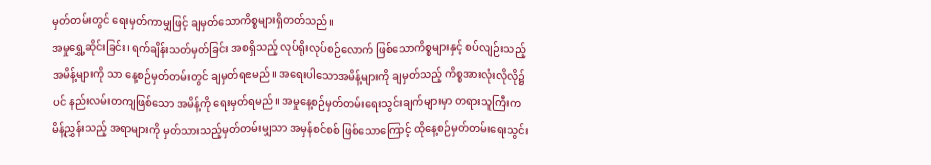မှတ်တမ်းတွင် ရေးမှတ်ကာမျှဖြင့် ချမှတ်သောကိစ္စများရှိတတ်သည်။
အမှုရွှေ့ဆိုင်းခြင်း၊ ရက်ချိန်းသတ်မှတ်ခြင်း အစရှိသည့် လုပ်ရိုးလုပ်စဉ်လောက် ဖြစ်သောကိစ္စများနှင့် စပ်လျဉ်းသည့် အမိန့်များကို သာ နေ့စဉ်မှတ်တမ်းတွင် ချမှတ်ရၕမည်။ အရေးပါသောအမိန့်များကို ချမှတ်သည့် ကိစ္စအားလုံးလိုလို၌ပင် နည်းလမ်းတကျဖြစ်သော အမိန့်ကို ရေးမှတ်ရမည်။ အမှုနေ့စဉ်မှတ်တမ်းရေးသွင်းချက်များမှာ တရားသူကြီးက မိန့်ညွှန်းသည့် အရာများကို မှတ်သားသည့်မှတ်တမ်းမျှသာ အမှန်စင်စစ် ဖြစ်သောကြောင့် ထိုနေ့စဉ်မှတ်တမ်းရေးသွင်း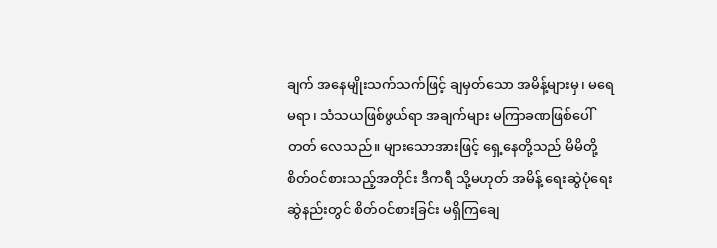ချက် အနေမျိုးသက်သက်ဖြင့် ချမှတ်သော အမိန့်များမှ၊ မရေမရာ၊ သံသယဖြစ်ဖွယ်ရာ အချက်များ မကြာခဏဖြစ်ပေါ်တတ် လေသည်။ များသောအားဖြင့် ရှေ့နေတို့သည် မိမိတို့ စိတ်ဝင်စားသည့်အတိုင်း ဒီကရီ သို့မဟုတ် အမိန့် ရေးဆွဲပုံရေးဆွဲနည်းတွင် စိတ်ဝင်စားခြင်း မရှိကြချေ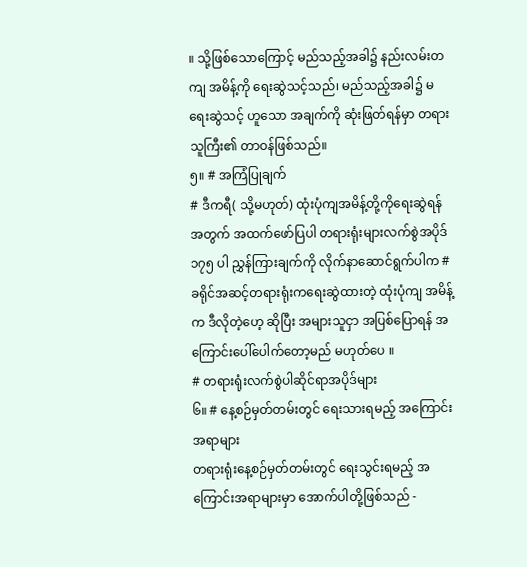။ သို့ဖြစ်သောကြောင့် မည်သည့်အခါ၌ နည်းလမ်းတကျ အမိန့်ကို ရေးဆွဲသင့်သည်၊ မည်သည့်အခါ၌ မရေးဆွဲသင့် ဟူသော အချက်ကို ဆုံးဖြတ်ရန်မှာ တရားသူကြီး၏ တာဝန်ဖြစ်သည်။
၅။ # အကြံပြုချက်
# ဒီကရီ( သို့မဟုတ်) ထုံးပုံကျအမိန့်တို့ကိုရေးဆွဲရန်အတွက် အထက်ဖော်ပြပါ တရားရုံးများလက်စွဲအပိုဒ် ၁၇၅ ပါ ညွှန်ကြားချက်ကို လိုက်နာဆောင်ရွက်ပါက # ခရိုင်အဆင့်တရားရုံးကရေးဆွဲထားတဲ့ ထုံးပုံကျ အမိန့်က ဒီလိုတဲ့ဟေ့ ဆိုပြီး အများသူငှာ အပြစ်ပြောရန် အကြောင်းပေါ်ပေါက်တော့မည် မဟုတ်ပေ ။
# တရားရုံးလက်စွဲပါဆိုင်ရာအပိုဒ်များ
၆။ # နေ့စဉ်မှတ်တမ်းတွင် ရေးသားရမည့် အကြောင်းအရာများ
တရားရုံးနေ့စဉ်မှတ်တမ်းတွင် ရေးသွင်းရမည့် အကြောင်းအရာများမှာ အောက်ပါတို့ဖြစ်သည် -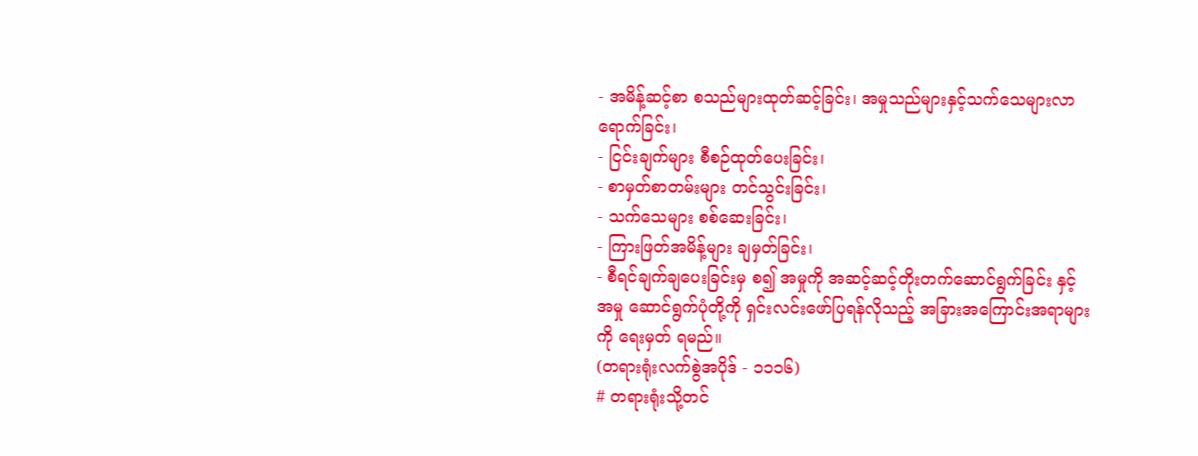- အမိန့်ဆင့်စာ စသည်များထုတ်ဆင့်ခြင်း၊ အမှုသည်များနှင့်သက်သေများလာရောက်ခြင်း၊
- ငြင်းချက်များ စီစဉ်ထုတ်ပေးခြင်း၊
- စာမှတ်စာတမ်းများ တင်သွင်းခြင်း၊
- သက်သေများ စစ်ဆေးခြင်း၊
- ကြားဖြတ်အမိန့်များ ချမှတ်ခြင်း၊
- စီရင်ချက်ချပေးခြင်းမှ စ၍ အမှုကို အဆင့်ဆင့်တိုးတက်ဆောင်ရွက်ခြင်း နှင့် အမှု ဆောင်ရွက်ပုံတို့ကို ရှင်းလင်းဖော်ပြရန်လိုသည့် အခြားအကြောင်းအရာများကို ရေးမှတ် ရမည်။
(တရားရုံးလက်စွဲအပိုဒ် - ၁၁၁၆)
# တရားရုံးသို့တင်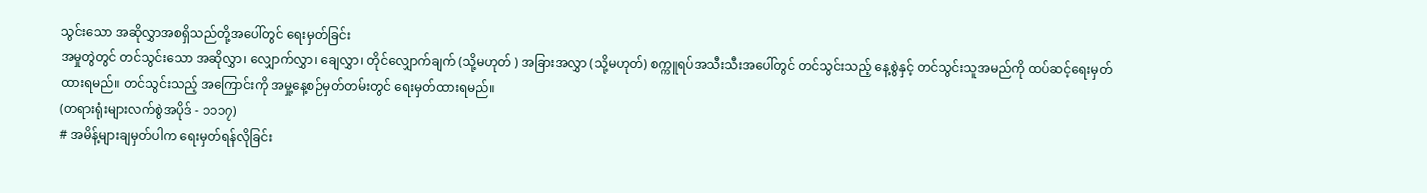သွင်းသော အဆိုလွှာအစရှိသည်တို့အပေါ်တွင် ရေးမှတ်ခြင်း
အမှုတွဲတွင် တင်သွင်းသော အဆိုလွှာ၊ လျှောက်လွှာ၊ ချေလွှာ၊ တိုင်လျှောက်ချက် (သို့မဟုတ် ) အခြားအလွှာ (သို့မဟုတ်) စက္ကူရပ်အသီးသီးအပေါ်တွင် တင်သွင်းသည့် နေ့စွဲနှင့် တင်သွင်းသူအမည်ကို ထပ်ဆင့်ရေးမှတ်ထားရမည်။ တင်သွင်းသည့် အကြောင်းကို အမှု့နေ့စဉ်မှတ်တမ်းတွင် ရေးမှတ်ထားရမည်။
(တရားရုံးများလက်စွဲအပိုဒ် - ၁၁၁၇)
# အမိန့်များချမှတ်ပါက ရေးမှတ်ရန်လိုခြင်း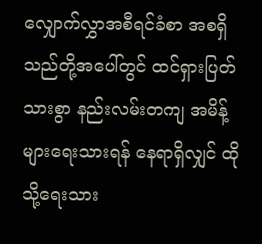လျှောက်လွှာအစီရင်ခံစာ အစရှိသည်တို့အပေါ်တွင် ထင်ရှားပြတ်သားစွာ နည်းလမ်းတကျ အမိန့်များရေးသားရန် နေရာရှိလျှင် ထိုသို့ရေးသား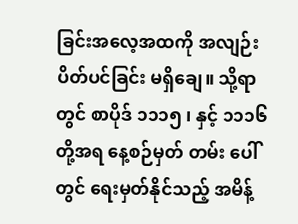ခြင်းအလေ့အထကို အလျဉ်းပိတ်ပင်ခြင်း မရှိချေ။ သို့ရာတွင် စာပိုဒ် ၁၁၁၅ ၊ နှင့် ၁၁၁၆ တို့အရ နေ့စဉ်မှတ် တမ်း ပေါ်တွင် ရေးမှတ်နိုင်သည့် အမိန့်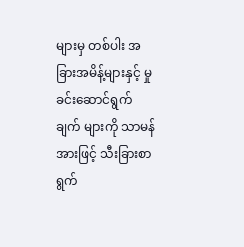များမှ တစ်ပါး အခြားအမိန့်များနှင့် မှုခင်းဆောင်ရွက်ချက် များကို သာမန်အားဖြင့် သီးခြားစာရွက်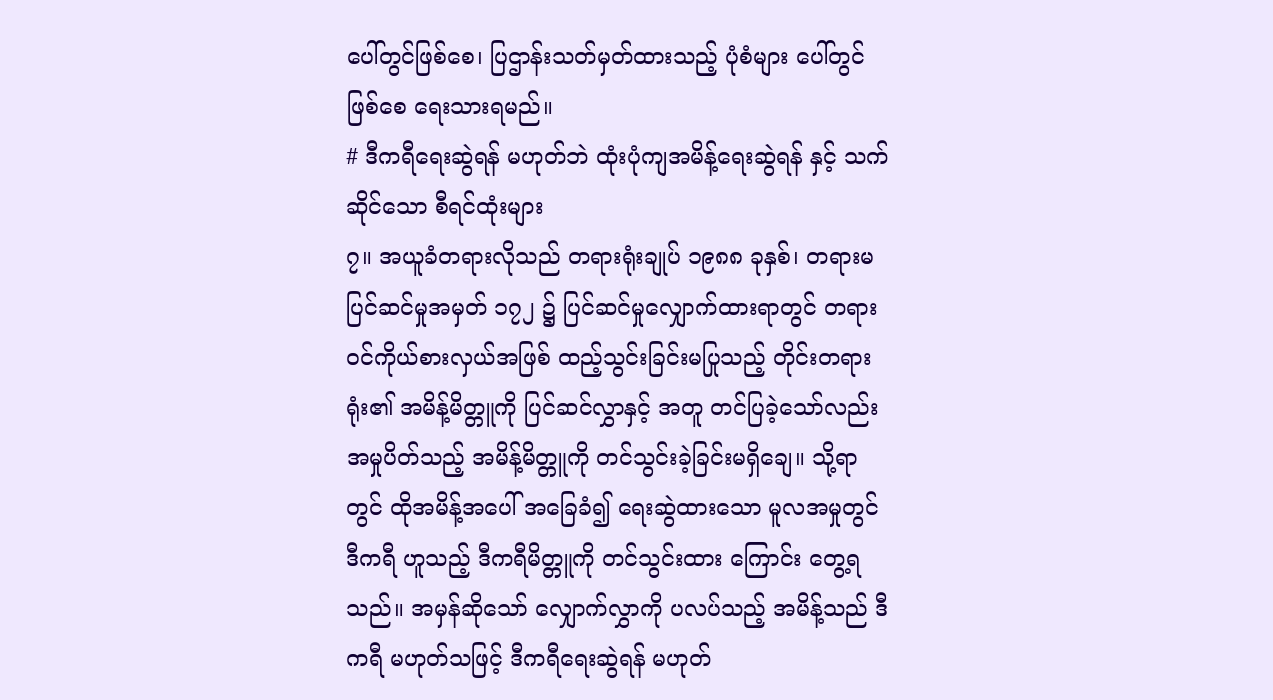ပေါ်တွင်ဖြစ်စေ၊ ပြဌာန်းသတ်မှတ်ထားသည့် ပုံစံများ ပေါ်တွင် ဖြစ်စေ ရေးသားရမည်။
# ဒီကရီရေးဆွဲရန် မဟုတ်ဘဲ ထုံးပုံကျအမိန့်ရေးဆွဲရန် နှင့် သက်ဆိုင်သော စီရင်ထုံးများ
၇။ အယူခံတရားလိုသည် တရားရုံးချုပ် ၁၉၈၈ ခုနှစ်၊ တရားမပြင်ဆင်မှုအမှတ် ၁၇၂ ၌ ပြင်ဆင်မှုလျှောက်ထားရာတွင် တရားဝင်ကိုယ်စားလှယ်အဖြစ် ထည့်သွင်းခြင်းမပြုသည့် တိုင်းတရားရုံး၏ အမိန့်မိတ္တူကို ပြင်ဆင်လွှာနှင့် အတူ တင်ပြခဲ့သော်လည်း အမှုပိတ်သည့် အမိန့်မိတ္တူကို တင်သွင်းခဲ့ခြင်းမရှိချေ။ သို့ရာတွင် ထိုအမိန့်အပေါ် အခြေခံ၍ ရေးဆွဲထားသော မူလအမှုတွင် ဒီကရီ ဟူသည့် ဒီကရီမိတ္တူကို တင်သွင်းထား ကြောင်း တွေ့ရသည်။ အမှန်ဆိုသော် လျှောက်လွှာကို ပလပ်သည့် အမိန့်သည် ဒီကရီ မဟုတ်သဖြင့် ဒီကရီရေးဆွဲရန် မဟုတ်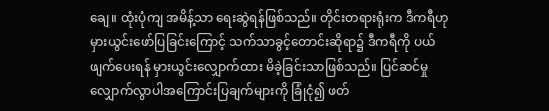ချေ။ ထုံးပုံကျ အမိန့်သာ ရေးဆွဲရန်ဖြစ်သည်။ တိုင်းတရားရုံးက ဒီကရီဟု မှားယွင်းဖော်ပြခြင်းကြောင့် သက်သာခွင့်တောင်းဆိုရာ၌ ဒီကရီကို ပယ်ဖျက်ပေးရန် မှားယွင်းလျှောက်ထား မိခဲ့ခြင်းသာဖြစ်သည်။ ပြင်ဆင်မှုလျှောက်လွာပါအကြောင်းပြချက်များကို ခြုံငုံ၍ ဖတ်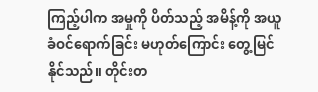ကြည့်ပါက အမှုကို ပိတ်သည့် အမိန့်ကို အယူခံဝင်ရောက်ခြင်း မဟုတ်ကြောင်း တွေ့မြင်နိုင်သည်။ တိုင်းတ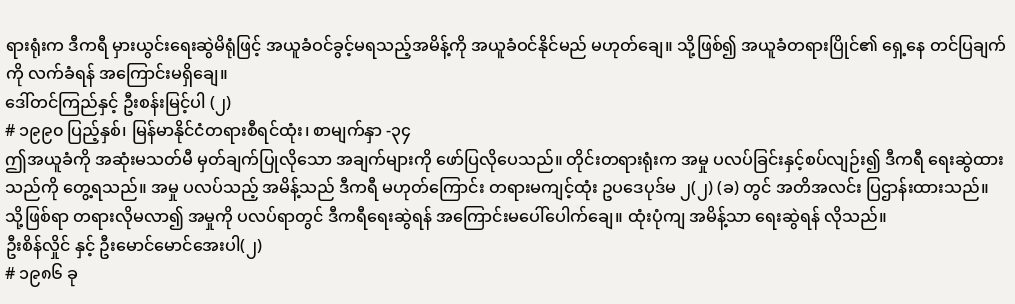ရားရုံးက ဒီကရီ မှားယွင်းရေးဆွဲမိရုံဖြင့် အယူခံဝင်ခွင့်မရသည့်အမိန့်ကို အယူခံဝင်နိုင်မည် မဟုတ်ချေ။ သို့ဖြစ်၍ အယူခံတရားပြိုင်၏ ရှေ့နေ တင်ပြချက်ကို လက်ခံရန် အကြောင်းမရှိချေ။
ဒေါ်တင်ကြည်နှင့် ဦးစန်းမြင့်ပါ (၂)
# ၁၉၉၀ ပြည့်နှစ်၊ မြန်မာနိုင်ငံတရားစီရင်ထုံး၊ စာမျက်နှာ -၃၄
ဤအယူခံကို အဆုံးမသတ်မီ မှတ်ချက်ပြုလိုသော အချက်များကို ဖော်ပြလိုပေသည်။ တိုင်းတရားရုံးက အမှု ပလပ်ခြင်းနှင့်စပ်လျဉ်း၍ ဒီကရီ ရေးဆွဲထားသည်ကို တွေ့ရသည်။ အမှု ပလပ်သည့် အမိန့်သည် ဒီကရီ မဟုတ်ကြောင်း တရားမကျင့်ထုံး ဥပဒေပုဒ်မ ၂(၂) (ခ) တွင် အတိအလင်း ပြဌာန်းထားသည်။ သို့ဖြစ်ရာ တရားလိုမလာ၍ အမှုကို ပလပ်ရာတွင် ဒီကရီရေးဆွဲရန် အကြောင်းမပေါ်ပေါက်ချေ။ ထုံးပုံကျ အမိန့်သာ ရေးဆွဲရန် လိုသည်။
ဦးစိန်လှိုင် နှင့် ဦးမောင်မောင်အေးပါ(၂)
# ၁၉၈၆ ခု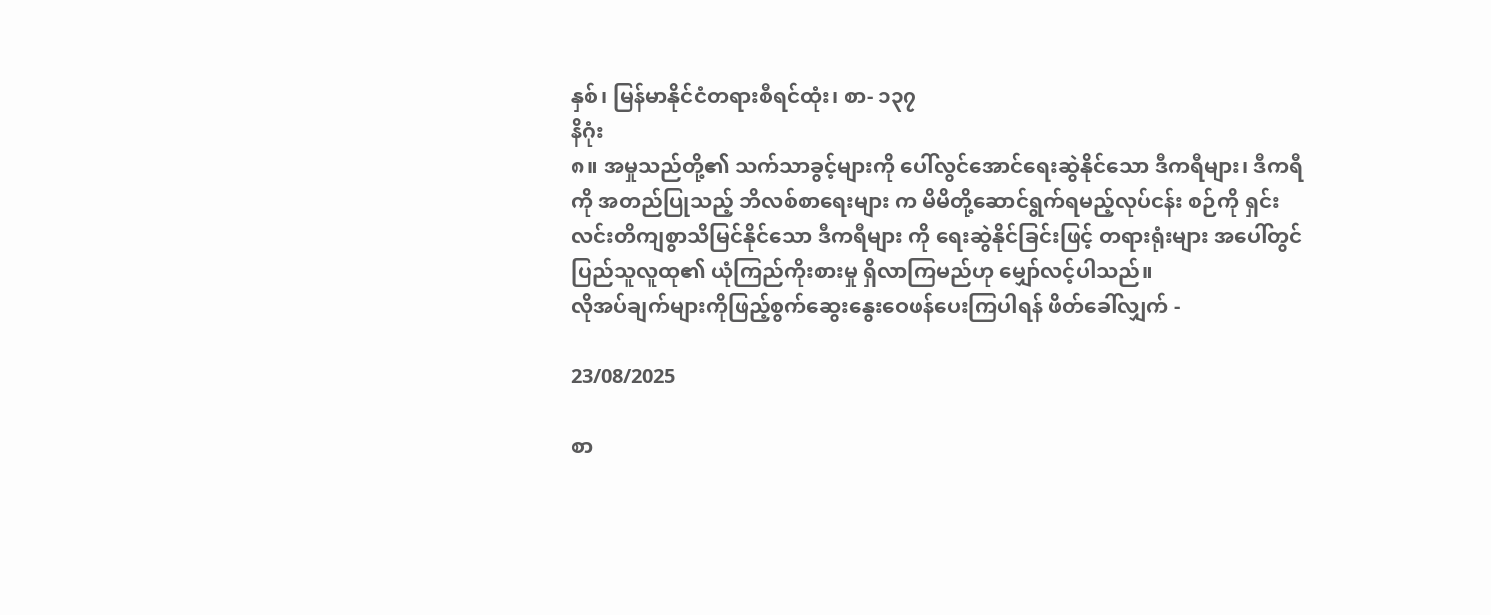နှစ်၊ မြန်မာနိုင်ငံတရားစီရင်ထုံး၊ စာ- ၁၃၇
နိဂုံး
၈။ အမှုသည်တို့၏ သက်သာခွင့်များကို ပေါ်လွင်အောင်ရေးဆွဲနိုင်သော ဒီကရီများ၊ ဒီကရီကို အတည်ပြုသည့် ဘိလစ်စာရေးများ က မိမိတို့ဆောင်ရွက်ရမည့်လုပ်ငန်း စဉ်ကို ရှင်းလင်းတိကျစွာသိမြင်နိုင်သော ဒီကရီများ ကို ရေးဆွဲနိုင်ခြင်းဖြင့် တရားရုံးများ အပေါ်တွင် ပြည်သူလူထု၏ ယုံကြည်ကိုးစားမှု ရှိလာကြမည်ဟု မျှော်လင့်ပါသည်။
လိုအပ်ချက်များကိုဖြည့်စွက်ဆွေးနွေးဝေဖန်ပေးကြပါရန် ဖိတ်ခေါ်လျှက် -

23/08/2025

စာ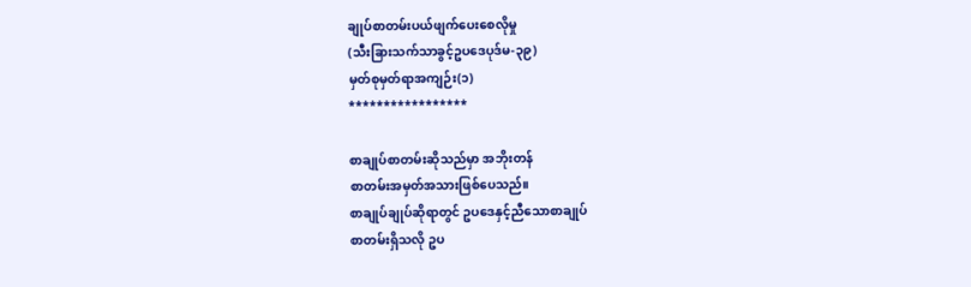ချုပ်စာတမ်းပယ်ဖျက်ပေးစေလိုမှု
(သီးခြားသက်သာခွင့်ဥပဒေပုဒ်မ-၃၉)
မှတ်စုမှတ်ရာအကျဉ်း(၁)
*****************

စာချုပ်စာတမ်းဆိုသည်မှာ အဘိုးတန်
စာတမ်းအမှတ်အသားဖြစ်ပေသည်။
စာချုပ်ချုပ်ဆိုရာတွင် ဥပဒေနှင့်ညီသောစာချုပ်
စာတမ်းရှိသလို ဥပ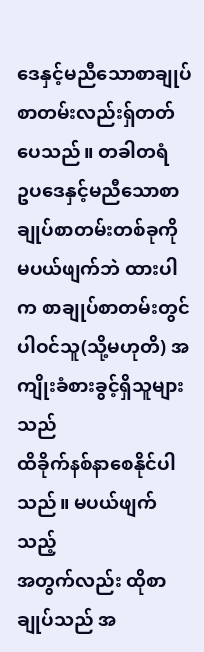ဒေနှင့်မညီသောစာချုပ်
စာတမ်းလည်းရ်ှတတ်ပေသည်။ တခါတရံ
ဥပဒေနှင့်မညီသောစာချုပ်စာတမ်းတစ်ခုကို
မပယ်ဖျက်ဘဲ ထားပါက စာချုပ်စာတမ်းတွင်
ပါဝင်သူ(သို့မဟုတိ) အကျိုးခံစားခွင့်ရှိသူများသည်
ထိခိုက်နစ်နာစေနိုင်ပါသည်။ မပယ်ဖျက်သည့်
အတွက်လည်း ထိုစာချုပ်သည် အ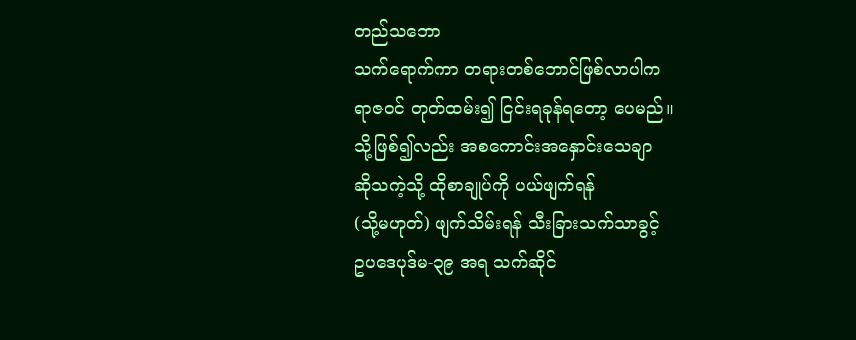တည်သဘော
သက်ရောက်ကာ တရားတစ်ဘောင်ဖြစ်လာပါက
ရာဇဝင် တုတ်ထမ်း၍ ငြင်းရခုန်ရတော့ ပေမည်။
သို့ဖြစ်၍လည်း အစကောင်းအနှောင်းသေချာ
ဆိုသကဲ့သို့ ထိုစာချုပ်ကို ပယ်ဖျက်ရန်
(သို့မဟုတ်) ဖျက်သိမ်းရန် သီးခြားသက်သာခွင့်
ဥပဒေပုဒ်မ-၃၉ အရ သက်ဆိုင်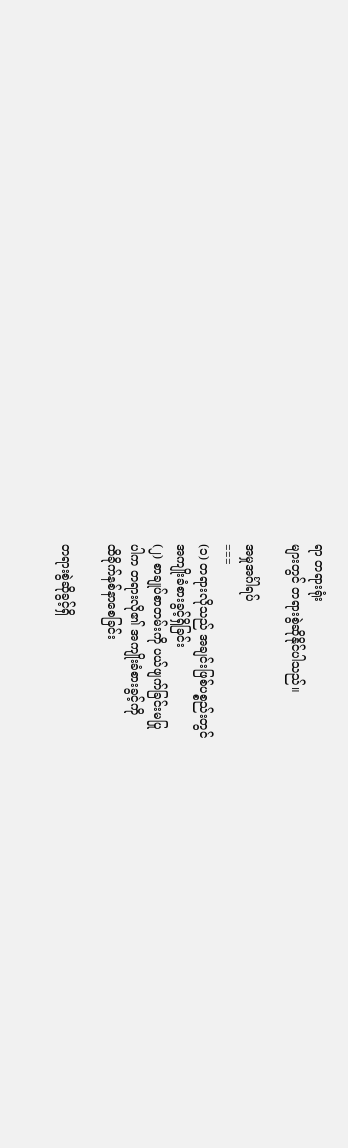ရာ တရားရုံး
များတွင် တရားစွဲဆိုနိုင်ပါသည်။

အမှုအင်္ဂါရပ်
===
(၁) တရားလိုသည် အချင်းဖြစ်ပစ္စည်းတွင်
အကျိုးခံစားခွင့်ရှိခြင်း
(၂) စာချုပ်စာတမ်းကို ပယ်ဖျက်ခြင်းမပြု
ပါက တရားလို၏ အကျိုးခံစားခွင့်ကို
ထိခိုက်နစ်နာစေခြင်း

တရားစွဲဆိုခွင့်ရှိ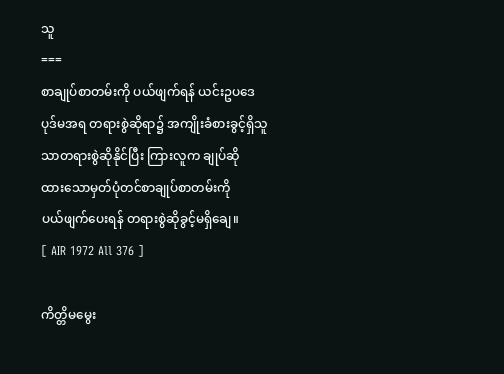သူ
===
စာချုပ်စာတမ်းကို ပယ်ဖျက်ရန် ယင်းဥပဒေ
ပုဒ်မအရ တရားစွဲဆိုရာ၌ အကျိုးခံစားခွင့်ရှိသူ
သာတရားစွဲဆိုနိုင်ပြီး ကြားလူက ချုပ်ဆို
ထားသောမှတ်ပုံတင်စာချုပ်စာတမ်းကို
ပယ်ဖျက်ပေးရန် တရားစွဲဆိုခွင့်မရှိချေ။
[ AIR 1972 All 376 ]

ကိတ္တိမမွေး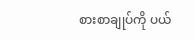စားစာချုပ်ကို ပယ်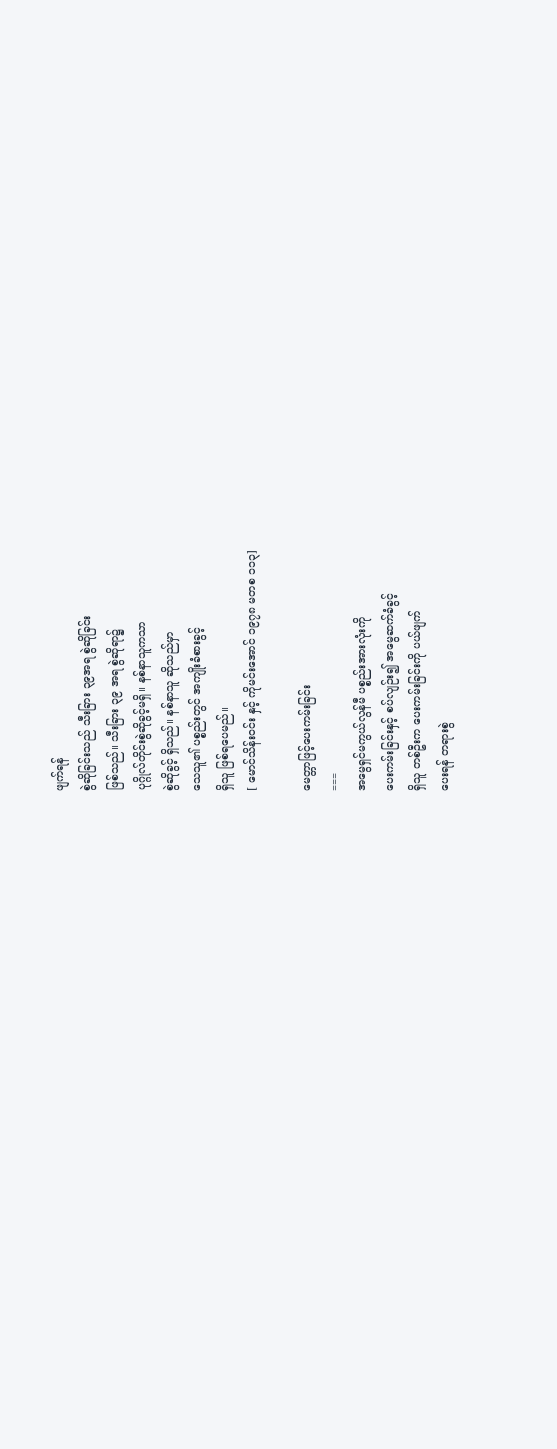ဖျက်ရန်
စွဲဆိုခြင်းသည် သီးခြား ၃၉အရ စွဲဆိုခြင်း
ဖြစ်သည်။ သီးခြား ၃၉ အရ စွဲဆိုရာ၌
ပုဂ္ဂိုလ်တိုင်းစွဲဆိုခွင့်မရှိ။ နစ်နာသူကသာ
စွဲဆိုခွင့် ရှိသည်။ နစ်နာသူ ဆိုသည်မှာ
သေသူ၏ ပစ္စည်းတွင် အကျိုးခံစားခွင့်
ရှိသူ ဖြစ်ရပေမည်။
[ မောင်သိန်းဝင်း နှင့် ကိုမင်းအောင် ၁၉၇၈ မတစ ၁၁၃]

မေတ္တာဖြင့်ပေးကမ်းခြင်း
===
အမွေရှင်မကွယ်လွန်မီ ပစ္စည်းအားလုံးကို
ပေးကမ်းခြင်းနှင့် စပ်လျဉ်း၍ အမွေဆက်ခံခွင့်
ရှိသူ တစ်ဦးက ပေးကမ်းခြင်းကို ပယ်ဖျက်
ပေးရန် တရားစွဲ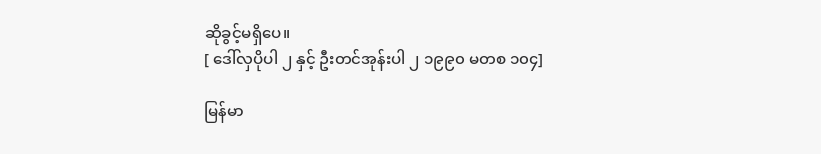ဆိုခွင့်မရှိပေ။
[ ဒေါ်လှပိုပါ ၂ နှင့် ဦးတင်အုန်းပါ ၂ ၁၉၉၀ မတစ ၁၀၄]

မြန်မာ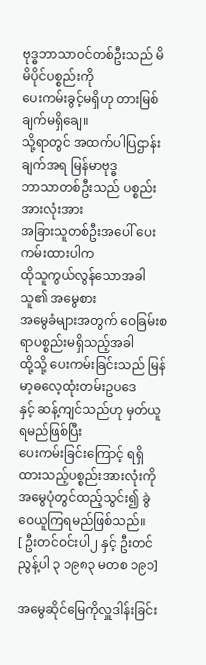ဗုဒ္ဓဘာသာဝင်တစ်ဦးသည် မိမိပိုင်ပစ္စည်းကို
ပေးကမ်းခွင့်မရှိဟု တားမြစ်ချက်မရှိချေ။
သို့ရာတွင် အထက်ပါပြဌာန်းချက်အရ မြန်မာဗုဒ္ဓ
ဘာသာတစ်ဦးသည် ပစ္စည်းအားလုံးအား
အခြားသူတစ်ဦးအပေါ် ပေးကမ်းထားပါက
ထိုသူကွယ်လွန်သောအခါ သူ၏ အမွေစား
အမွေခံများအတွက် ဝေခြမ်းစရာပစ္စည်းမရှိသည့်အခါ
ထို့သို့ ပေးကမ်းခြင်းသည် မြန်မာ့ဓလေ့ထုံးတမ်းဥပဒေ
နှင့် ဆန့်ကျင်သည်ဟု မှတ်ယူရမည်ဖြစ်ပြီး
ပေးကမ်းခြင်းကြောင့် ရရှိထားသည့်ပစ္စည်းအားလုံးကို
အမွေပုံတွင်ထည့်သွင်း၍ ခွဲဝေယူကြရမည်ဖြစ်သည်။
[ ဦးတင်ဝင်းပါ၂ နှင့် ဦးတင်ညွန့်ပါ ၃ ၁၉၈၃ မတစ ၁၉၁]

အမွေဆိုင်မြေကိုလှူဒါန်းခြင်း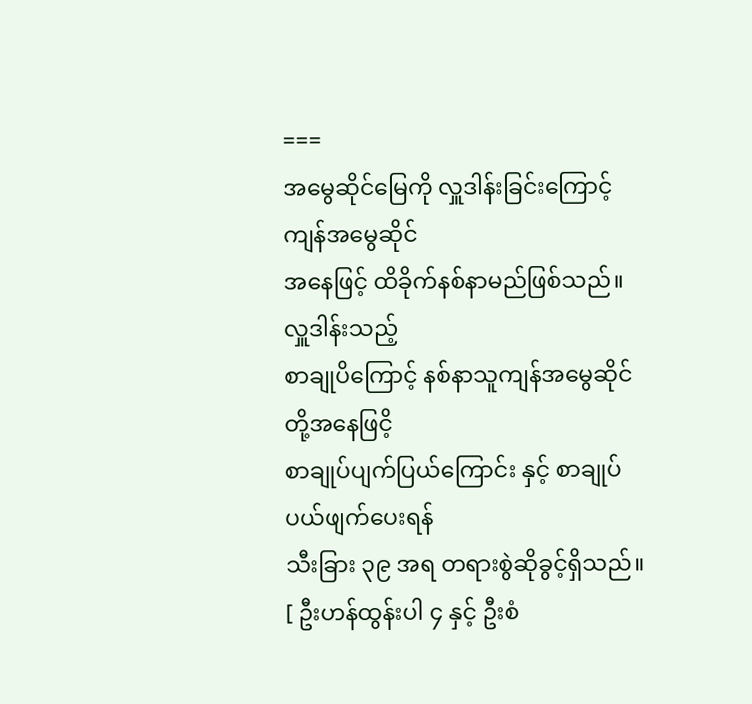===
အမွေဆိုင်မြေကို လှူဒါန်းခြင်းကြောင့် ကျန်အမွေဆိုင်
အနေဖြင့် ထိခိုက်နစ်နာမည်ဖြစ်သည်။ လှူဒါန်းသည့်
စာချုပိကြောင့် နစ်နာသူကျန်အမွေဆိုင်တို့အနေဖြငိ့
စာချုပ်ပျက်ပြယ်ကြောင်း နှင့် စာချုပ်ပယ်ဖျက်ပေးရန်
သီးခြား ၃၉ အရ တရားစွဲဆိုခွင့်ရှိသည်။
[ ဦးဟန်ထွန်းပါ ၄ နှင့် ဦးစံ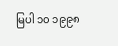မြပါ ၁၀ ၁၉၉၈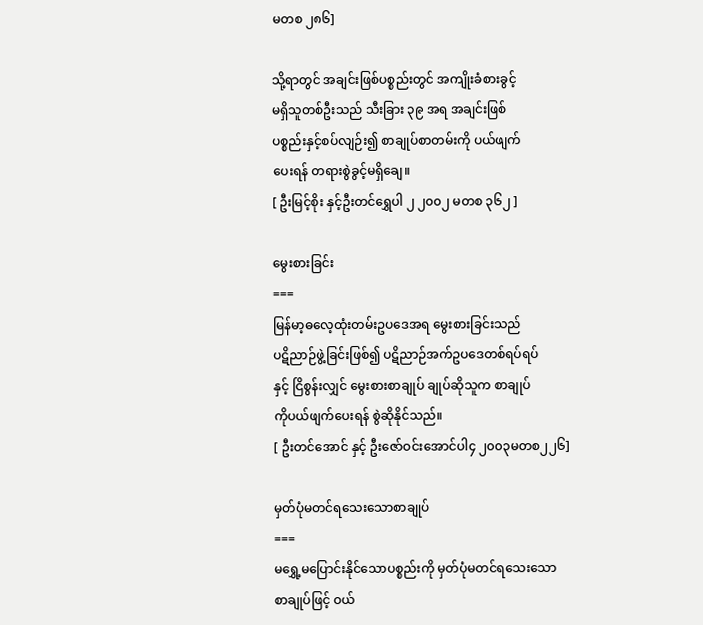မတစ ၂၈၆]

သို့ရာတွင် အချင်းဖြစ်ပစ္စည်းတွင် အကျိုးခံစားခွင့်
မရှိသူတစ်ဦးသည် သီးခြား ၃၉ အရ အချင်းဖြစ်
ပစ္စည်းနှင့်စပ်လျဉ်း၍ စာချုပ်စာတမ်းကို ပယ်ဖျက်
ပေးရန် တရားစွဲခွင့်မရှိချေ။
[ ဦးမြင့်စိုး နှင့်ဦးတင်ရွှေပါ ၂ ၂၀၀၂ မတစ ၃၆၂ ]

မွေးစားခြင်း
===
မြန်မာ့ဓလေ့ထုံးတမ်းဥပဒေအရ မွေးစားခြင်းသည်
ပဋိညာဉ်ဖွဲ့ခြင်းဖြစ်၍ ပဋိညာဉ်အက်ဥပဒေတစ်ရပ်ရပ်
နှင့် ငြိစွန်းလျှင် မွေးစားစာချုပ် ချုပ်ဆိုသူက စာချုပ်
ကိုပယ်ဖျက်ပေးရန် စွဲဆိုနိုင်သည်။
[ ဦးတင်အောင် နှင့် ဦးဇော်ဝင်းအောင်ပါ၄ ၂၀၀၃မတစ၂၂၆]

မှတ်ပုံမတင်ရသေးသောစာချုပ်
===
မရွှေ့မပြောင်းနိုင်သောပစ္စည်းကို မှတ်ပုံမတင်ရသေးသော
စာချုပ်ဖြင့် ဝယ်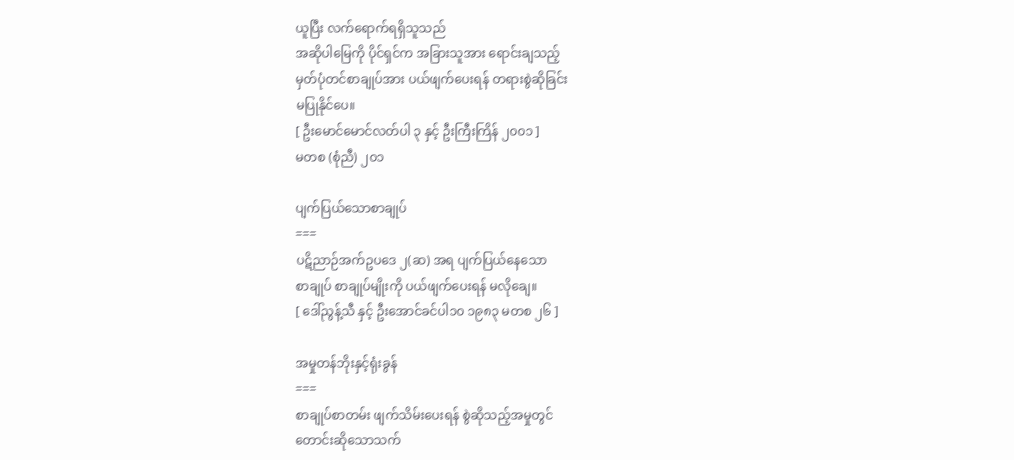ယူပြီး လက်ရောက်ရရှိသူသည်
အဆိုပါမြေကို ပိုင်ရှင်က အခြားသူအား ရောင်းချသည့်
မှတ်ပုံတင်စာချုပ်အား ပယ်ဖျက်ပေးရန် တရားစွဲဆိုခြင်း
မပြုနိုင်ပေ။
[ ဦးမောင်မောင်လတ်ပါ ၃ နှင့် ဦးကြီးကြိန် ၂၀၀၁ ]
မတစ (စုံညီ) ၂၀၁

ပျက်ပြယ်သောစာချုပ်
===
ပဋိညာဉ်အက်ဥပဒေ ၂(ဆ) အရ ပျက်ပြယ်နေသော
စာချုပ် စာချုပ်မျိုးကို ပယ်ဖျက်ပေးရန် မလိုချေ။
[ ဒေါ်ညွန့်သီ နှင့် ဦးအောင်ခင်ပါ၁၀ ၁၉၈၃ မတစ ၂၆ ]

အမှုတန်ဘိုးနှင့်ရုံးခွန်
===
စာချုပ်စာတမ်း ဖျက်သိမ်းပေးရန် စွဲဆိုသည့်အမှုတွင်
တောင်းဆိုသောသက်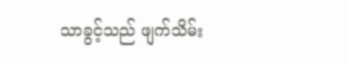သာခွင့်သည် ဖျက်သိမ်း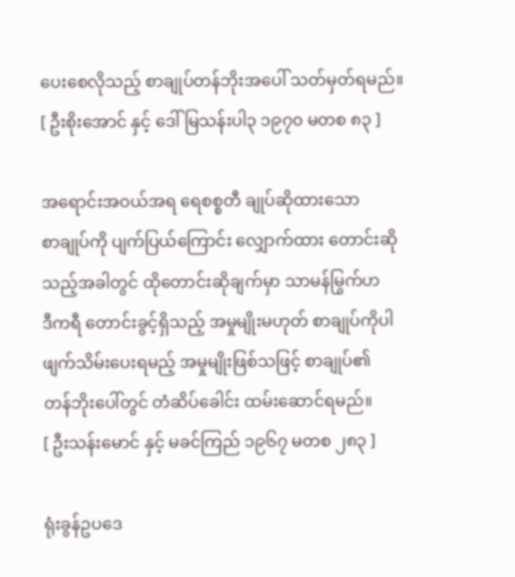ပေးစေလိုသည့် စာချုပ်တန်ဘိုးအပေါ် သတ်မှတ်ရမည်။
[ ဦးစိုးအောင် နှင့် ဒေါ်မြသန်းပါ၃ ၁၉၇၀ မတစ ၈၃ ]

အရောင်းအဝယ်အရ ရေစစ္စတီ ချုပ်ဆိုထားသော
စာချုပ်ကို ပျက်ပြယ်ကြောင်း လျှောက်ထား တောင်းဆို
သည့်အခါတွင် ထိုတောင်းဆိုချက်မှာ သာမန်မြွက်ဟ
ဒီကရီ တောင်းခွင့်ရှိသည့် အမှုမျိုးမဟုတ် စာချုပ်ကိုပါ
ဖျက်သိမ်းပေးရမည့် အမှုမျိုးဖြစ်သဖြင့် စာချုပ်၏
တန်ဘိုးပေါ်တွင် တံဆိပ်ခေါင်း ထမ်းဆောင်ရမည်။
[ ဦးသန်းမောင် နှင့် မခင်ကြည် ၁၉၆၇ မတစ ၂၈၃ ]

ရုံးခွန်ဥပဒေ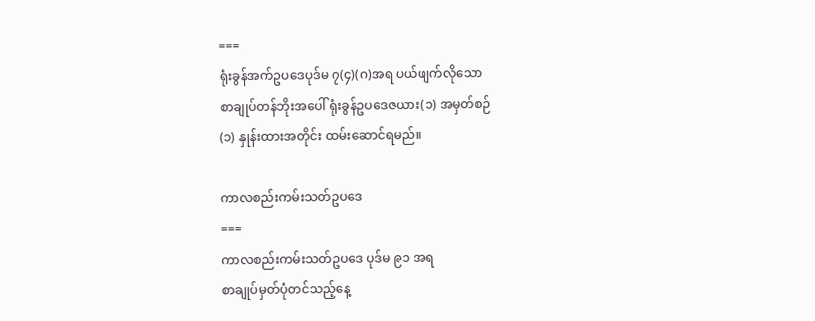===
ရုံးခွန်အက်ဥပဒေပုဒ်မ ၇(၄)(ဂ)အရ ပယ်ဖျက်လိုသော
စာချုပ်တန်ဘိုးအပေါ် ရုံးခွန်ဥပဒေဇယား(၁) အမှတ်စဉ်
(၁) နှုန်းထားအတိုင်း ထမ်းဆောင်ရမည်။

ကာလစည်းကမ်းသတ်ဥပဒေ
===
ကာလစည်းကမ်းသတ်ဥပဒေ ပုဒ်မ ၉၁ အရ
စာချုပ်မှတ်ပုံတင်သည့်နေ့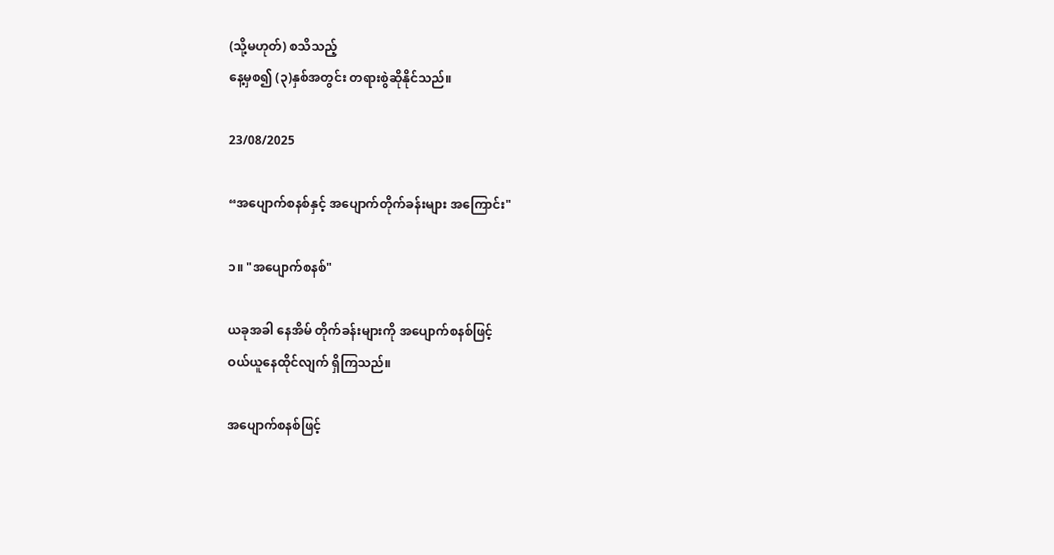(သို့မဟုတ်) စသိသည့်
နေ့မှစ၍ (၃)နှစ်အတွင်း တရားစွဲဆိုနိုင်သည်။

23/08/2025

“အပျောက်စနစ်နှင့် အပျောက်တိုက်ခန်းများ အကြောင်း"

၁။ "အပျောက်စနစ်"

ယခုအခါ နေအိမ် တိုက်ခန်းများကို အပျောက်စနစ်ဖြင့်
ဝယ်ယူနေထိုင်လျက် ရှိကြသည်။

အပျောက်စနစ်ဖြင့်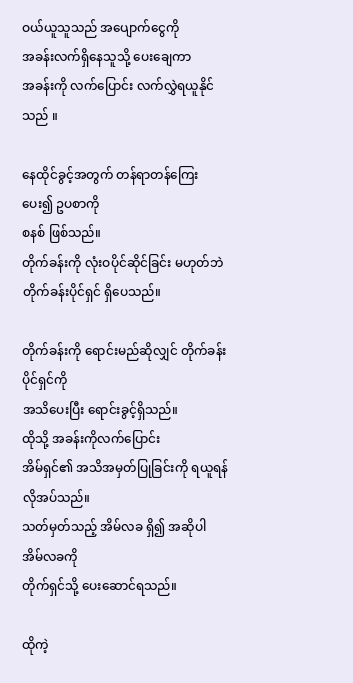ဝယ်ယူသူသည် အပျောက်ငွေကို
အခန်းလက်ရှိနေသူသို့ ပေးချေကာ
အခန်းကို လက်ပြောင်း လက်လွှဲရယူနိုင်သည် ။

နေထိုင်ခွင့်အတွက် တန်ရာတန်ကြေးပေး၍ ဥပစာကို
စနစ် ဖြစ်သည်။
တိုက်ခန်းကို လုံးဝပိုင်ဆိုင်ခြင်း မဟုတ်ဘဲ
တိုက်ခန်းပိုင်ရှင် ရှိပေသည်။

တိုက်ခန်းကို ရောင်းမည်ဆိုလျှင် တိုက်ခန်းပိုင်ရှင်ကို
အသိပေးပြီး ရောင်းခွင့်ရှိသည်။
ထိုသို့ အခန်းကိုလက်ပြောင်း
အိမ်ရှင်၏ အသိအမှတ်ပြုခြင်းကို ရယူရန် လိုအပ်သည်။
သတ်မှတ်သည့် အိမ်လခ ရှိ၍ အဆိုပါ အိမ်လခကို
တိုက်ရှင်သို့ ပေးဆောင်ရသည်။

ထိုကဲ့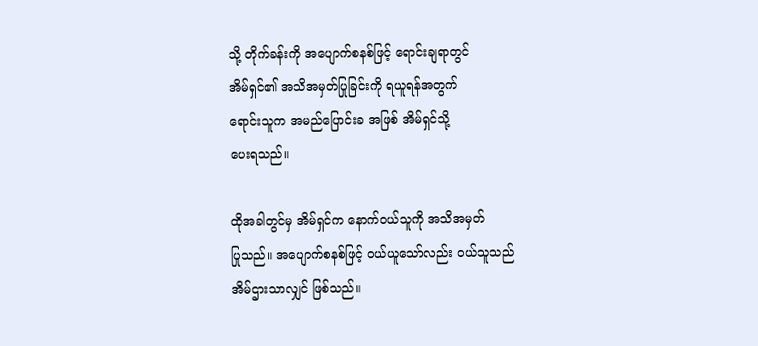သို့ တိုက်ခန်းကို အပျောက်စနစ်ဖြင့် ရောင်းချရာတွင်
အိမ်ရှင်၏ အသိအမှတ်ပြုခြင်းကို ရယူရန်အတွက်
ရောင်းသူက အမည်ပြောင်းခ အဖြစ် အိမ်ရှင်သို့
ပေးရသည်။

ထိုအခါတွင်မှ အိမ်ရှင်က နောက်ဝယ်သူကို အသိအမှတ်
ပြုသည်။ အပျောက်စနစ်ဖြင့် ဝယ်ယူသော်လည်း ဝယ်သူသည်
အိမ်ဌားသာလျှင် ဖြစ်သည်။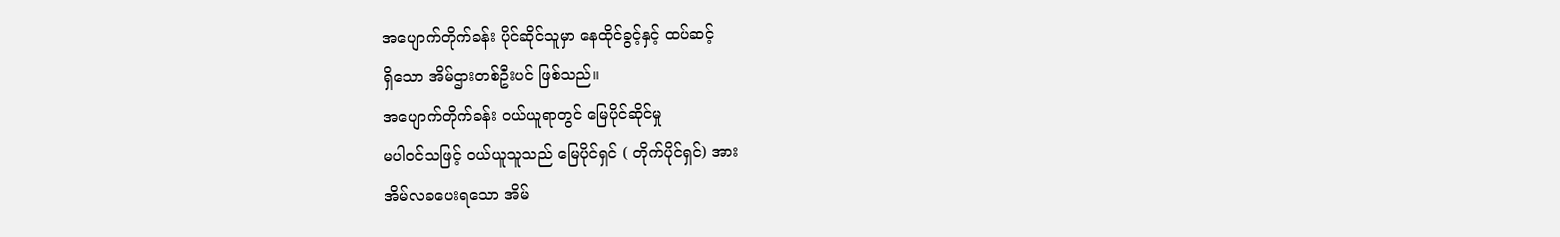အပျောက်တိုက်ခန်း ပိုင်ဆိုင်သူမှာ နေထိုင်ခွင့်နှင့် ထပ်ဆင့်
ရှိသော အိမ်ဌားတစ်ဦးပင် ဖြစ်သည်။
အပျောက်တိုက်ခန်း ဝယ်ယူရာတွင် မြေပိုင်ဆိုင်မှု
မပါဝင်သဖြင့် ဝယ်ယူသူသည် မြေပိုင်ရှင် ( တိုက်ပိုင်ရှင်) အား
အိမ်လခပေးရသော အိမ်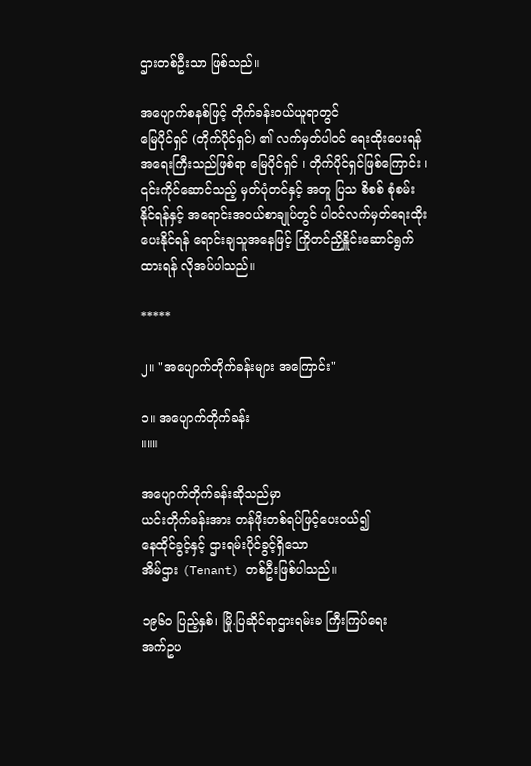ဌားတစ်ဦးသာ ဖြစ်သည်။

အပျောက်စနစ်ဖြင့် တိုက်ခန်းဝယ်ယူရာတွင်
မြေပိုင်ရှင် (တိုက်ပိုင်ရှင်) ၏ လက်မှတ်ပါဝင် ရေးထိုးပေးရန်
အရေးကြီးသည်ဖြစ်ရာ မြေပိုင်ရှင် ၊ တိုက်ပိုင်ရှင်ဖြစ်ကြောင်း ၊
၎င်းကိုင်ဆောင်သည့် မှတ်ပုံတင်နှင့် အတူ ပြသ စိစစ် စုံစမ်း
နိုင်ရန်နှင့် အရောင်းအဝယ်စာချုပ်တွင် ပါဝင်လက်မှတ်ရေးထိုး
ပေးနိုင်ရန် ရောင်းချသူအနေဖြင့် ကြိုတင်ညှိနှိူင်းဆောင်ရွက်
ထားရန် လိုအပ်ပါသည်။

*****

၂။ "အပျောက်တိုက်ခန်းများ အကြောင်း"

၁။ အပျောက်တိုက်ခန်း
။။။

အပျောက်တိုက်ခန်းဆိုသည်မှာ
ယင်းတိုက်ခန်းအား တန်ဖိုးတစ်ရပ်ဖြင့်ပေးဝယ်၍
နေထိုင်ခွင့်နှင့် ဌားရမ်းပိုင်ခွင့်ရှိသော
အိမ်ဌား (Tenant) တစ်ဦးဖြစ်ပါသည်။

၁၉၆၀ ပြည့်နှစ်၊ မြို.ပြဆိုင်ရာဌားရမ်းခ ကြီးကြပ်ရေး
အက်ဥပ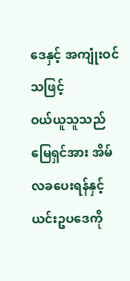ဒေနှင့် အကျုံးဝင်သဖြင့်
ဝယ်ယူသူသည် မြေရှင်အား အိမ်လခပေးရန်နှင့်
ယင်းဥပဒေကို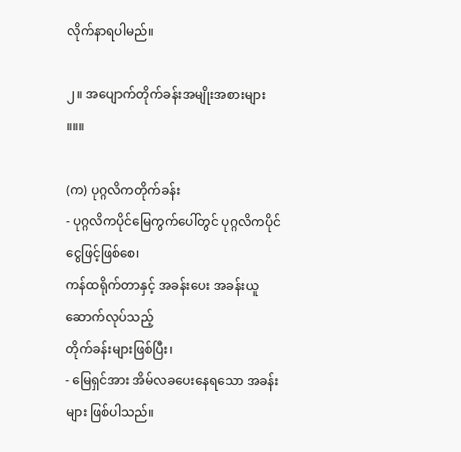လိုက်နာရပါမည်။

၂။ အပျောက်တိုက်ခန်းအမျိုးအစားများ
။။။

(က) ပုဂ္ဂလိကတိုက်ခန်း
- ပုဂ္ဂလိကပိုင်မြေကွက်ပေါ်တွင် ပုဂ္ဂလိကပိုင် ငွေဖြင့်ဖြစ်စေ၊
ကန်ထရိုက်တာနှင့် အခန်းပေး အခန်းယူဆောက်လုပ်သည့်
တိုက်ခန်းများဖြစ်ပြီး၊
- မြေရှင်အား အိမ်လခပေးနေရသော အခန်းများ ဖြစ်ပါသည်။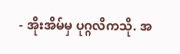- အိုးအိမ်မှ ပုဂ္ဂလိကသို. အ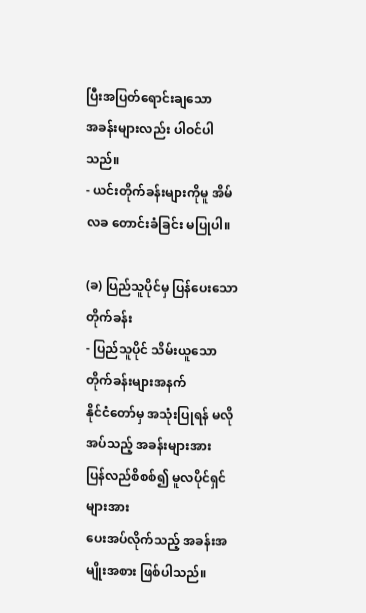ပြီးအပြတ်ရောင်းချသော
အခန်းများလည်း ပါဝင်ပါသည်။
- ယင်းတိုက်ခန်းများကိုမူ အိမ်လခ တောင်းခံခြင်း မပြုပါ။

(ခ) ပြည်သူပိုင်မှ ပြန်ပေးသောတိုက်ခန်း
- ပြည်သူပိုင် သိမ်းယူသောတိုက်ခန်းများအနက်
နိုင်ငံတော်မှ အသုံးပြုရန် မလိုအပ်သည့် အခန်းများအား
ပြန်လည်စိစစ်၍ မူလပိုင်ရှင်များအား
ပေးအပ်လိုက်သည့် အခန်းအမျိုးအစား ဖြစ်ပါသည်။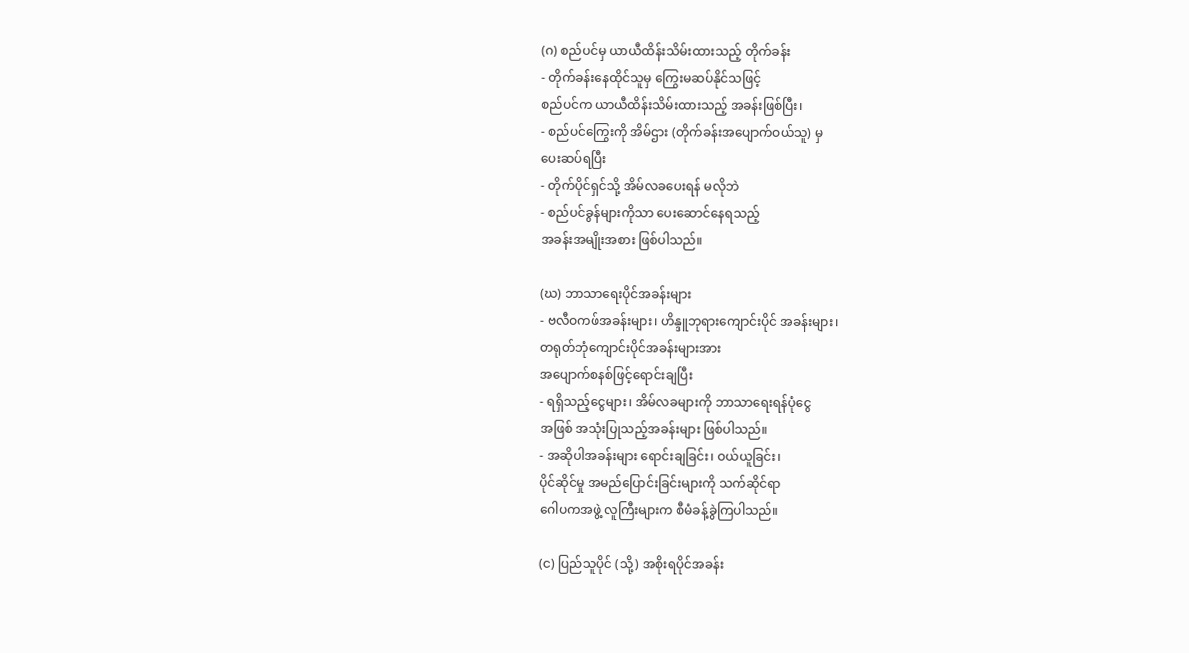(ဂ) စည်ပင်မှ ယာယီထိန်းသိမ်းထားသည့် တိုက်ခန်း
- တိုက်ခန်းနေထိုင်သူမှ ကြွေးမဆပ်နိုင်သဖြင့်
စည်ပင်က ယာယီထိန်းသိမ်းထားသည့် အခန်းဖြစ်ပြီး၊
- စည်ပင်ကြွေးကို အိမ်ဌား (တိုက်ခန်းအပျောက်ဝယ်သူ) မှ
ပေးဆပ်ရပြီး
- တိုက်ပိုင်ရှင်သို့ အိမ်လခပေးရန် မလိုဘဲ
- စည်ပင်ခွန်များကိုသာ ပေးဆောင်နေရသည့်
အခန်းအမျိုးအစား ဖြစ်ပါသည်။

(ဃ) ဘာသာရေးပိုင်အခန်းများ
- ဗလီဝကဖ်အခန်းများ၊ ဟိန္ဒူဘုရားကျောင်းပိုင် အခန်းများ၊
တရုတ်ဘုံကျောင်းပိုင်အခန်းများအား
အပျောက်စနစ်ဖြင့်ရောင်းချပြီး
- ရရှိသည့်ငွေများ၊ အိမ်လခများကို ဘာသာရေးရန်ပုံငွေ
အဖြစ် အသုံးပြုသည့်အခန်းများ ဖြစ်ပါသည်။
- အဆိုပါအခန်းများ ရောင်းချခြင်း၊ ဝယ်ယူခြင်း၊
ပိုင်ဆိုင်မှု အမည်ပြောင်းခြင်းများကို သက်ဆိုင်ရာ
ဂေါပကအဖွဲ့ လူကြီးများက စီမံခန့်ခွဲကြပါသည်။

(င) ပြည်သူပိုင် (သို့) အစိုးရပိုင်အခန်း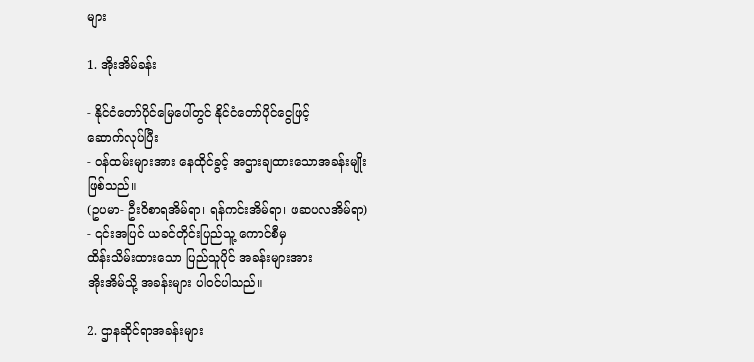များ

1. အိုးအိမ်ခန်း

- နိုင်ငံတော်ပိုင်မြေပေါ်တွင် နိုင်ငံတော်ပိုင်ငွေဖြင့်
ဆောက်လုပ်ပြီး
- ဝန်ထမ်းများအား နေထိုင်ခွင့် အဌားချထားသောအခန်းမျိုး
ဖြစ်သည်။
(ဥပမာ- ဦးဝိစာရအိမ်ရာ၊ ရန်ကင်းအိမ်ရာ၊ ဖဆပလအိမ်ရာ)
- ၎င်းအပြင် ယခင်တိုင်းပြည်သူ့ ကောင်စီမှ
ထိန်းသိမ်းထားသော ပြည်သူပိုင် အခန်းများအား
အိုးအိမ်သို့ အခန်းများ ပါဝင်ပါသည်။

2. ဌာနဆိုင်ရာအခန်းများ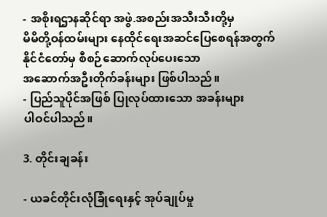- အစိုးရဌာနဆိုင်ရာ အဖွဲ.အစည်းအသီးသီးတို့မှ
မိမိတို့ဝန်ထမ်းများ နေထိုင်ရေးအဆင်ပြေစေရန်အတွက်
နိုင်ငံတော်မှ စီစဉ်ဆောက်လုပ်ပေးသော
အဆောက်အဦးတိုက်ခန်းများ ဖြစ်ပါသည်။
- ပြည်သူပိုင်အဖြစ် ပြုလုပ်ထားသော အခန်းများ
ပါဝင်ပါသည်။

3. တိုင်းချခန်း

- ယခင်တိုင်းလုံခြုံရေးနှင့် အုပ်ချုပ်မှု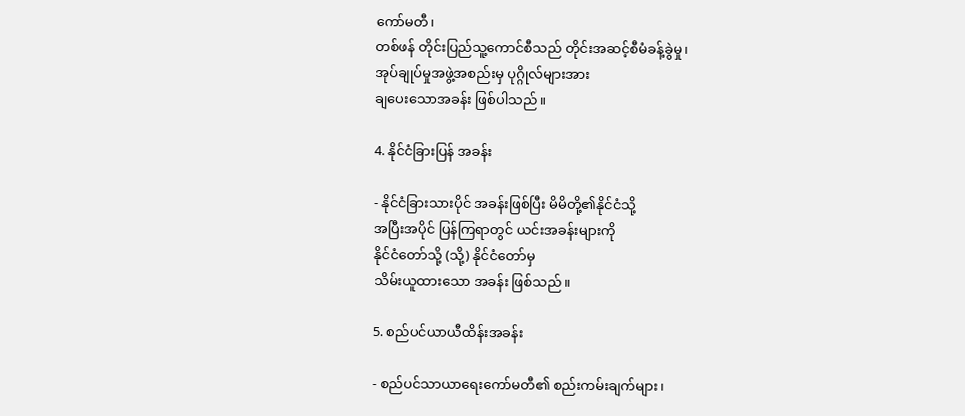ကော်မတီ၊
တစ်ဖန် တိုင်းပြည်သူ့ကောင်စီသည် တိုင်းအဆင့်စီမံခန့်ခွဲမှု၊
အုပ်ချုပ်မှုအဖွဲ့အစည်းမှ ပုဂ္ဂိုလ်များအား
ချပေးသောအခန်း ဖြစ်ပါသည်။

4. နိုင်ငံခြားပြန် အခန်း

- နိုင်ငံခြားသားပိုင် အခန်းဖြစ်ပြီး မိမိတို့၏နိုင်ငံသို့
အပြီးအပိုင် ပြန်ကြရာတွင် ယင်းအခန်းများကို
နိုင်ငံတော်သို့ (သို့) နိုင်ငံတော်မှ
သိမ်းယူထားသော အခန်း ဖြစ်သည်။

5. စည်ပင်ယာယီထိန်းအခန်း

- စည်ပင်သာယာရေးကော်မတီ၏ စည်းကမ်းချက်များ၊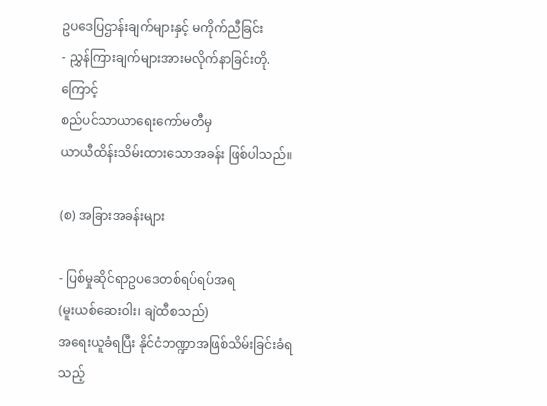ဥပဒေပြဌာန်းချက်များနှင့် မကိုက်ညီခြင်း
- ညွှန်ကြားချက်များအားမလိုက်နာခြင်းတို.ကြောင့်
စည်ပင်သာယာရေးကော်မတီမှ
ယာယီထိန်းသိမ်းထားသောအခန်း ဖြစ်ပါသည်။

(စ) အခြားအခန်းများ

- ပြစ်မှုဆိုင်ရာဥပဒေတစ်ရပ်ရပ်အရ
(မူးယစ်ဆေးဝါး၊ ချဲထီစသည်)
အရေးယူခံရပြီး နိုင်ငံဘဏ္ဍာအဖြစ်သိမ်းခြင်းခံရသည့်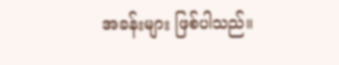အခန်းများ ဖြစ်ပါသည်။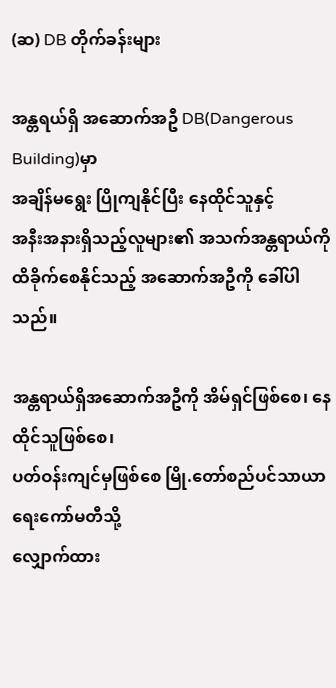(ဆ) DB တိုက်ခန်းများ

အန္တရယ်ရှိ အဆောက်အဦ DB(Dangerous Building)မှာ
အချိန်မရွေး ပြိုကျနိုင်ပြီး နေထိုင်သူနှင့်
အနီးအနားရှိသည့်လူများ၏ အသက်အန္တရာယ်ကို
ထိခိုက်စေနိုင်သည့် အဆောက်အဦကို ခေါ်ပါသည်။

အန္တရာယ်ရှိအဆောက်အဦကို အိမ်ရှင်ဖြစ်စေ၊ နေထိုင်သူဖြစ်စေ၊
ပတ်ဝန်းကျင်မှဖြစ်စေ မြို.တော်စည်ပင်သာယာရေးကော်မတီသို့
လျှောက်ထား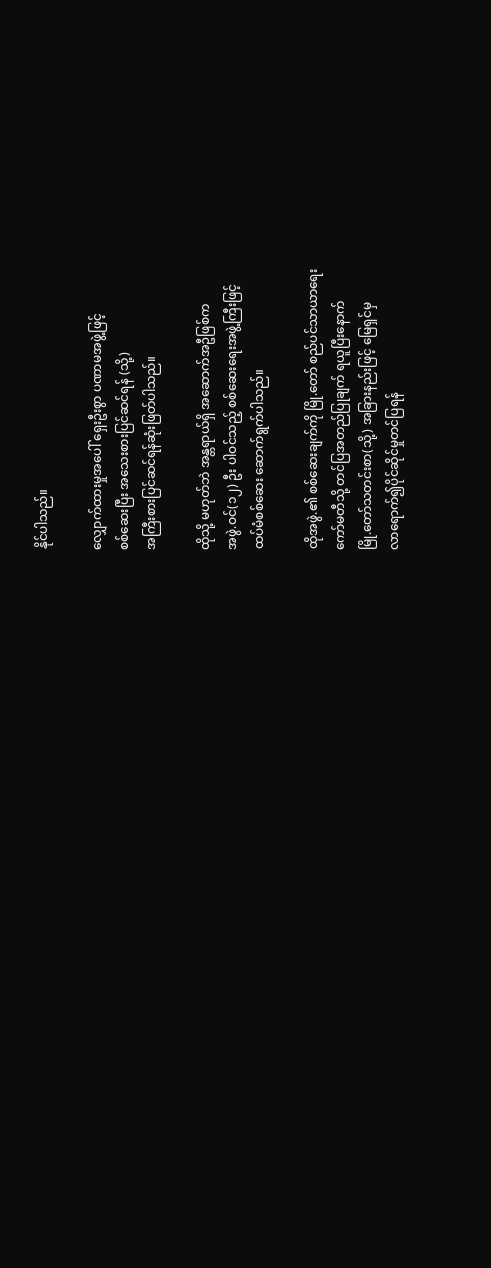နိုင်ပါသည်။

လျှောက်ထားမှုအပေါ် ရှေးဦးစွာ ပဏာမအဖွဲ့ဖြင့်
စစ်ဆေးပြီး အသေးစားပြင်ဆင်ရန် (သို့)
အကြီးစားပြင်ဆင်ရန်ဆုံးဖြတ်ပါသည်။

ထိုသို့ မဟုတ်ဘဲ အန္တရာယ်ရှိ အဆောက်အဦဖြစ်က
အဖွဲ.ဝင်(၁၂) ဦး ပါဝင်သည့် စစ်ဆေးရေးအဖွဲ့ကြီးဖြင့်
ထပ်မံစစ်ဆေး ဆောက်ရွက်ပါသည်။

ထိုအဖွဲ.၏ စစ်ဆေးချက်ကို မြို.တော် စည်ပင်သာယာရေး
ကော်မတီသို့ တင်ပြအတည်ပြုချက် ရယူပြီးနောက်
မြို.တော်သတင်းစာ(သို့) အခြားနည်းဖြင့် မြေရှင်မှ
လာရောက်၍ပိုင်ဆိုင်မှုတင်ပြရန်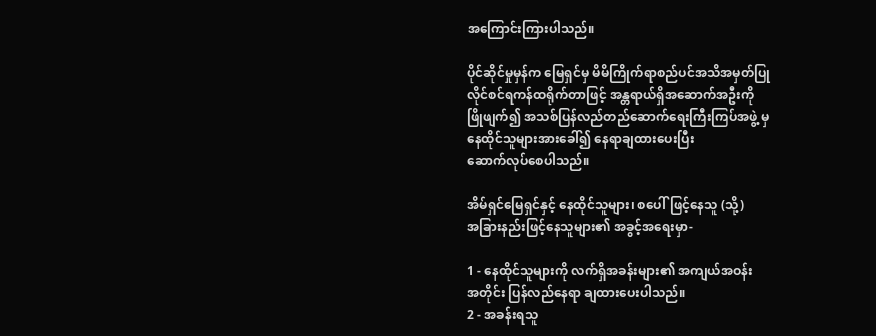အကြောင်းကြားပါသည်။

ပိုင်ဆိုင်မှုမှန်က မြေရှင်မှ မိမိကြိုက်ရာစည်ပင်အသိအမှတ်ပြု
လိုင်စင်ရကန်ထရိုက်တာဖြင့် အန္တရာယ်ရှိအဆောက်အဦးကို
ဖြိုဖျက်၍ အသစ်ပြန်လည်တည်ဆောက်ရေးကြီးကြပ်အဖွဲ့ မှ
နေထိုင်သူများအားခေါ်၍ နေရာချထားပေးပြီး
ဆောက်လုပ်စေပါသည်။

အိမ်ရှင်မြေရှင်နှင့် နေထိုင်သူများ၊ စပေါ်ဖြင့်နေသူ (သို့)
အခြားနည်းဖြင့်နေသူများ၏ အခွင့်အရေးမှာ-

1 - နေထိုင်သူများကို လက်ရှိအခန်းများ၏ အကျယ်အဝန်း
အတိုင်း ပြန်လည်နေရာ ချထားပေးပါသည်။
2 - အခန်းရသူ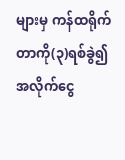များမှ ကန်ထရိုက်တာကို(၃)ရစ်ခွဲ၍
အလိုက်ငွေ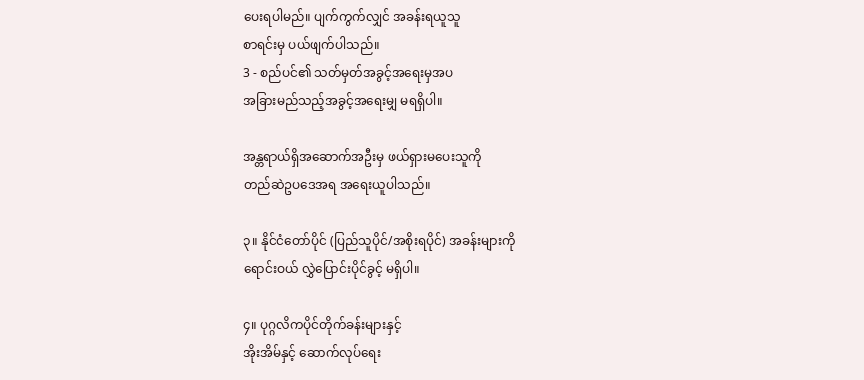ပေးရပါမည်။ ပျက်ကွက်လျှင် အခန်းရယူသူ
စာရင်းမှ ပယ်ဖျက်ပါသည်။
3 - စည်ပင်၏ သတ်မှတ်အခွင့်အရေးမှအပ
အခြားမည်သည့်အခွင့်အရေးမျှ မရရှိပါ။

အန္တရာယ်ရှိအဆောက်အဦးမှ ဖယ်ရှားမပေးသူကို
တည်ဆဲဥပဒေအရ အရေးယူပါသည်။

၃။ နိုင်ငံတော်ပိုင် (ပြည်သူပိုင်/အစိုးရပိုင်) အခန်းများကို
ရောင်းဝယ် လွှဲပြောင်းပိုင်ခွင့် မရှိပါ။

၄။ ပုဂ္ဂလိကပိုင်တိုက်ခန်းများနှင့်
အိုးအိမ်နှင့် ဆောက်လုပ်ရေး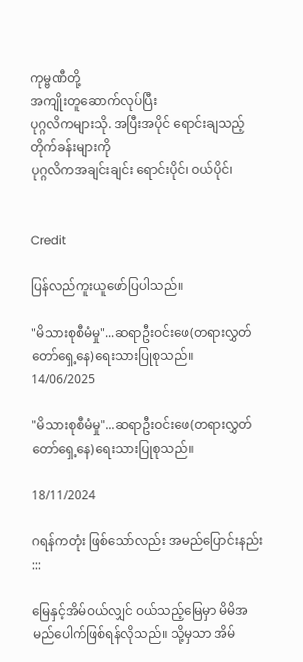ကုမ္ဗဏီတို့
အကျိုးတူဆောက်လုပ်ပြီး
ပုဂ္ဂလိကများသို. အပြီးအပိုင် ရောင်းချသည့်တိုက်ခန်းများကို
ပုဂ္ဂလိကအချင်းချင်း ရောင်းပိုင်၊ ဝယ်ပိုင်၊


Credit

ပြန်လည်ကူးယူဖော်ပြပါသည်။

"မိသားစုစီမံမှု"...ဆရာဦးဝင်းဖေ(တရားလွှတ်တော်ရှေ့နေ)ရေးသားပြုစုသည်။
14/06/2025

"မိသားစုစီမံမှု"...ဆရာဦးဝင်းဖေ(တရားလွှတ်တော်ရှေ့နေ)ရေးသားပြုစုသည်။

18/11/2024

ဂရန်ကတုံး ဖြစ်သော်လည်း အမည်ပြောင်းနည်း
:::

မြေနှင့်အိမ်ဝယ်လျှင် ဝယ်သည့်မြေမှာ မိမိအမည်ပေါက်ဖြစ်ရန်လိုသည်။ သို့မှသာ အိမ်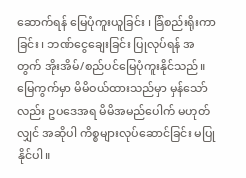ဆောက်ရန် မြေပုံကူးယူခြင်း ၊ ခြံစည်းရိုးကာခြင်း ၊ ဘဏ်ငွေချေးခြင်း ပြုလုပ်ရန် အတွက် အိုးအိမ်/စည်ပင်မြေပုံကူးနိုင်သည်။ မြေကွက်မှာ မိမိဝယ်ထားသည်မှာ မှန်သော်လည်း ဥပဒေအရ မိမိအမည်ပေါက် မဟုတ်လျှင် အဆိုပါ ကိစ္စများလုပ်ဆောင်ခြင်း မပြုနိုင်ပါ။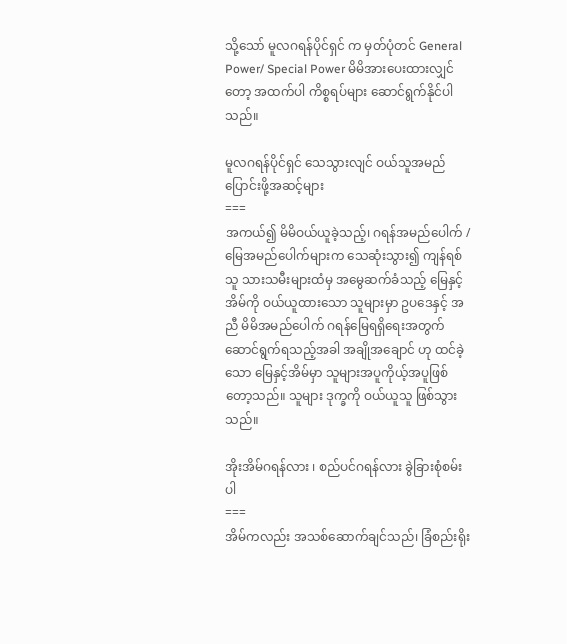သို့သော် မူလဂရန်ပိုင်ရှင် က မှတ်ပုံတင် General Power/ Special Power မိမိအားပေးထားလျှင်တော့ အထက်ပါ ကိစ္စရပ်များ ဆောင်ရွက်နိုင်ပါသည်။

မူလဂရန်ပိုင်ရှင် သေသွားလျင် ဝယ်သူအမည်ပြောင်းဖို့အဆင့်များ
===
အကယ်၍ မိမိဝယ်ယူခဲ့သည့်၊ ဂရန်အမည်ပေါက် / မြေအမည်ပေါက်များက သေဆုံးသွား၍ ကျန်ရစ်သူ သားသမီးများထံမှ အမွေဆက်ခံသည့် မြေနှင့်အိမ်ကို ဝယ်ယူထားသော သူများမှာ ဥပဒေနှင့် အညီ မိမိအမည်ပေါက် ဂရန်မြေရရှိရေးအတွက် ဆောင်ရွက်ရသည့်အခါ အချိုအချောင် ဟု ထင်ခဲ့သော မြေနှင့်အိမ်မှာ သူများအပူကိုယ့်အပူဖြစ်တော့သည်။ သူများ ဒုက္ခကို ဝယ်ယူသူ ဖြစ်သွားသည်။

အိုးအိမ်ဂရန်လား ၊ စည်ပင်ဂရန်လား ခွဲခြားစုံစမ်းပါ
===
အိမ်ကလည်း အသစ်ဆောက်ချင်သည်၊ ခြံစည်းရိုး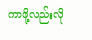ကာဖို့လည်းလို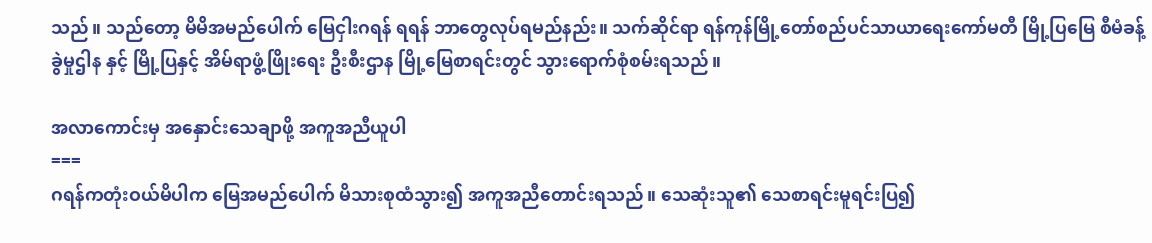သည်။ သည်တော့ မိမိအမည်ပေါက် မြေငှါးဂရန် ရရန် ဘာတွေလုပ်ရမည်နည်း။ သက်ဆိုင်ရာ ရန်ကုန်မြို့တော်စည်ပင်သာယာရေးကော်မတီ မြို့ပြမြေ စီမံခန့်ခွဲမှုဌါန နှင့် မြို့ပြနှင့် အိမ်ရာဖွံ့ဖြိုးရေး ဦးစီးဌာန မြို့မြေစာရင်းတွင် သွားရောက်စုံစမ်းရသည်။

အလာကောင်းမှ အနှောင်းသေချာဖို့ အကူအညီယူပါ
===
ဂရန်ကတုံးဝယ်မိပါက မြေအမည်ပေါက် မိသားစုထံသွား၍ အကူအညီတောင်းရသည်။ သေဆုံးသူ၏ သေစာရင်းမူရင်းပြ၍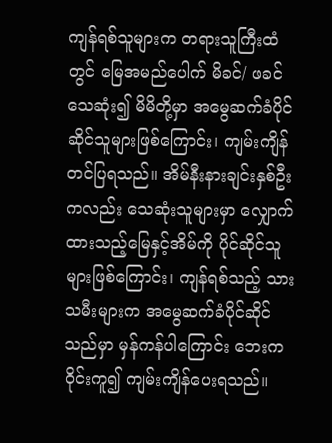ကျန်ရစ်သူများက တရားသူကြီးထံတွင် မြေအမည်ပေါက် မိခင်/ ဖခင်သေဆုံး၍ မိမိတို့မှာ အမွေဆက်ခံပိုင်ဆိုင်သူများဖြစ်ကြောင်း၊ ကျမ်းကျိန်တင်ပြရသည်။ အိမ်နီးနားချင်းနှစ်ဦးကလည်း သေဆုံးသူများမှာ လျှောက်ထားသည့်မြေနှင့်အိမ်ကို ပိုင်ဆိုင်သူများဖြစ်ကြောင်း၊ ကျန်ရစ်သည့် သားသမီးများက အမွေဆက်ခံပိုင်ဆိုင်သည်မှာ မှန်ကန်ပါကြောင်း ဘေးက ဝိုင်းကူ၍ ကျမ်းကျိန်ပေးရသည်။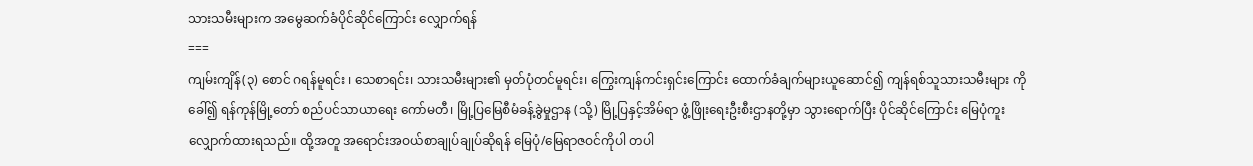သားသမီးများက အမွေဆက်ခံပိုင်ဆိုင်ကြောင်း လျှောက်ရန်
===
ကျမ်းကျိန်(၃) စောင် ဂရန်မူရင်း ၊ သေစာရင်း၊ သားသမီးများ၏ မှတ်ပုံတင်မူရင်း၊ ကြွေးကျန်ကင်းရှင်းကြောင်း ထောက်ခံချက်များယူဆောင်၍ ကျန်ရစ်သူသားသမီးများ ကိုခေါ်၍ ရန်ကုန်မြို့တော် စည်ပင်သာယာရေး ကော်မတီ၊ မြို့ပြမြေစီမံခန့်ခွဲမှုဌာန (သို့) မြို့ပြနှင့်အိမ်ရာ ဖွံ့ဖြိုးရေးဦးစီးဌာနတို့မှာ သွားရောက်ပြီး ပိုင်ဆိုင်ကြောင်း မြေပုံကူးလျှောက်ထားရသည်။ ထို့အတူ အရောင်းအဝယ်စာချုပ်ချုပ်ဆိုရန် မြေပုံ/မြေရာဇဝင်ကိုပါ တပါ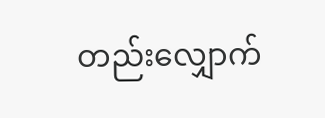တည်းလျှောက်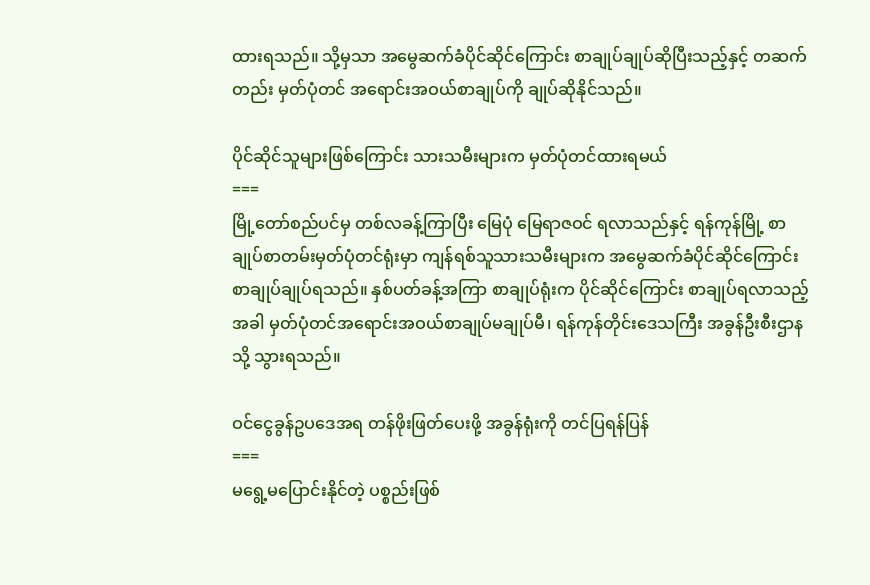ထားရသည်။ သို့မှသာ အမွေဆက်ခံပိုင်ဆိုင်ကြောင်း စာချုပ်ချုပ်ဆိုပြီးသည့်နှင့် တဆက်တည်း မှတ်ပုံတင် အရောင်းအဝယ်စာချုပ်ကို ချုပ်ဆိုနိုင်သည်။

ပိုင်ဆိုင်သူများဖြစ်ကြောင်း သားသမီးများက မှတ်ပုံတင်ထားရမယ်
===
မြို့တော်စည်ပင်မှ တစ်လခန့်ကြာပြီး မြေပုံ မြေရာဇဝင် ရလာသည်နှင့် ရန်ကုန်မြို့ စာချုပ်စာတမ်းမှတ်ပုံတင်ရုံးမှာ ကျန်ရစ်သူသားသမီးများက အမွေဆက်ခံပိုင်ဆိုင်ကြောင်း စာချုပ်ချုပ်ရသည်။ နှစ်ပတ်ခန့်အကြာ စာချုပ်ရုံးက ပိုင်ဆိုင်ကြောင်း စာချုပ်ရလာသည့်အခါ မှတ်ပုံတင်အရောင်းအဝယ်စာချုပ်မချုပ်မီ၊ ရန်ကုန်တိုင်းဒေသကြီး အခွန်ဦးစီးဌာနသို့ သွားရသည်။

ဝင်ငွေခွန်ဥပဒေအရ တန်ဖိုးဖြတ်ပေးဖို့ အခွန်ရုံးကို တင်ပြရန်ပြန်
===
မရွေ့မပြောင်းနိုင်တဲ့ ပစ္စည်းဖြစ်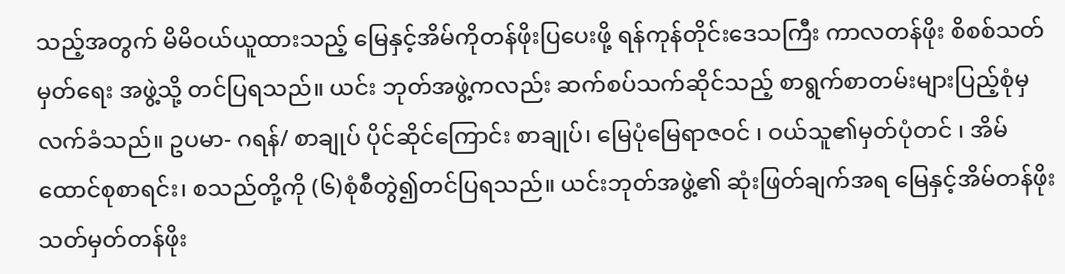သည့်အတွက် မိမိဝယ်ယူထားသည့် မြေနှင့်အိမ်ကိုတန်ဖိုးပြပေးဖို့ ရန်ကုန်တိုင်းဒေသကြီး ကာလတန်ဖိုး စိစစ်သတ်မှတ်ရေး အဖွဲ့သို့ တင်ပြရသည်။ ယင်း ဘုတ်အဖွဲ့ကလည်း ဆက်စပ်သက်ဆိုင်သည့် စာရွက်စာတမ်းများပြည့်စုံမှ လက်ခံသည်။ ဥပမာ- ဂရန်/ စာချုပ် ပိုင်ဆိုင်ကြောင်း စာချုပ်၊ မြေပုံမြေရာဇဝင် ၊ ဝယ်သူ၏မှတ်ပုံတင် ၊ အိမ်ထောင်စုစာရင်း၊ စသည်တို့ကို (၆)စုံစီတွဲ၍တင်ပြရသည်။ ယင်းဘုတ်အဖွဲ့၏ ဆုံးဖြတ်ချက်အရ မြေနှင့်အိမ်တန်ဖိုးသတ်မှတ်တန်ဖိုး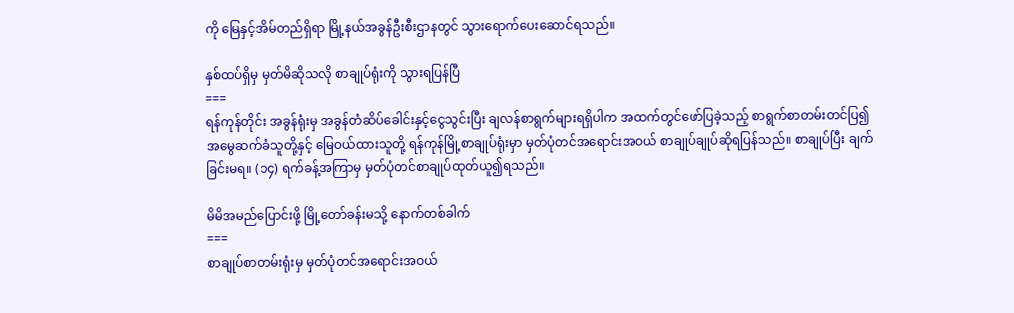ကို မြေနှင့်အိမ်တည်ရှိရာ မြို့နယ်အခွန်ဦးစီးဌာနတွင် သွားရောက်ပေးဆောင်ရသည်။

နှစ်ထပ်ရှိမှ မှတ်မိဆိုသလို စာချုပ်ရုံးကို သွားရပြန်ပြီ
===
ရန်ကုန်တိုင်း အခွန်ရုံးမှ အခွန်တံဆိပ်ခေါင်းနှင့်ငွေသွင်းပြီး ချလန်စာရွက်များရရှိပါက အထက်တွင်ဖော်ပြခဲ့သည့် စာရွက်စာတမ်းတင်ပြ၍ အမွေဆက်ခံသူတို့နှင့် မြေဝယ်ထားသူတို့ ရန်ကုန်မြို့စာချုပ်ရုံးမှာ မှတ်ပုံတင်အရောင်းအဝယ် စာချုပ်ချုပ်ဆိုရပြန်သည်။ စာချုပ်ပြီး ချက်ခြင်းမရ။ (၁၄) ရက်ခန့်အကြာမှ မှတ်ပုံတင်စာချုပ်ထုတ်ယူ၍ရသည်။

မိမိအမည်ပြောင်းဖို့ မြို့တော်ခန်းမသို့ နောက်တစ်ခါက်
===
စာချုပ်စာတမ်းရုံးမှ မှတ်ပုံတင်အရောင်းအဝယ်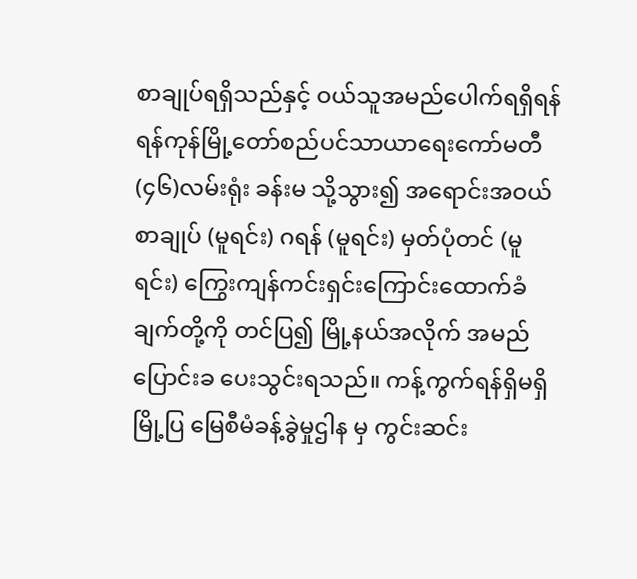စာချုပ်ရရှိသည်နှင့် ဝယ်သူအမည်ပေါက်ရရှိရန် ရန်ကုန်မြို့တော်စည်ပင်သာယာရေးကော်မတီ (၄၆)လမ်းရုံး ခန်းမ သို့သွား၍ အရောင်းအဝယ်စာချုပ် (မူရင်း) ဂရန် (မူရင်း) မှတ်ပုံတင် (မူရင်း) ကြွေးကျန်ကင်းရှင်းကြောင်းထောက်ခံချက်တို့ကို တင်ပြ၍ မြို့နယ်အလိုက် အမည်ပြောင်းခ ပေးသွင်းရသည်။ ကန့်ကွက်ရန်ရှိမရှိ မြို့ပြ မြေစီမံခန့်ခွဲမှုဌါန မှ ကွင်းဆင်း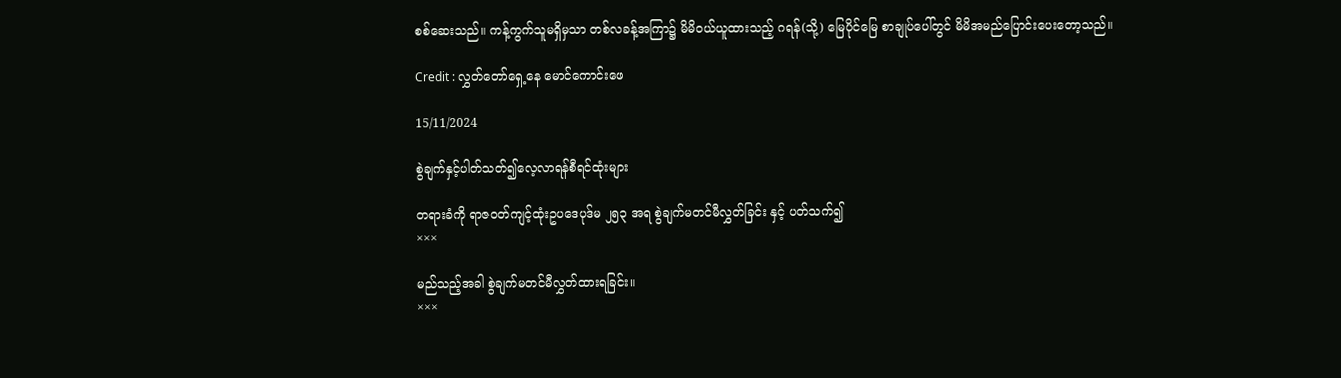စစ်ဆေးသည်။ ကန့်ကွက်သူမရှိမှသာ တစ်လခန့်အကြာ၌ မိမိဝယ်ယူထားသည့် ဂရန်(သို့) မြေပိုင်မြေ စာချုပ်ပေါ်တွင် မိမိအမည်ပြောင်းပေးတော့သည်။

Credit : လွှတ်တော်ရှေ့နေ မောင်ကောင်းဖေ

15/11/2024

စွဲချက်နှင့်ပါတ်သတ်၍လေ့လာရန်စီရင်ထုံးများ

တရားခံကို ရာဇဝတ်ကျင့်ထုံးဥပဒေပုဒ်မ ၂၅၃ အရ စွဲချက်မတင်မီလွှတ်ခြင်း နှင့် ပတ်သက်၍
×××

မည်သည့်အခါ စွဲချက်မတင်မီလွှတ်ထားရခြင်း။
×××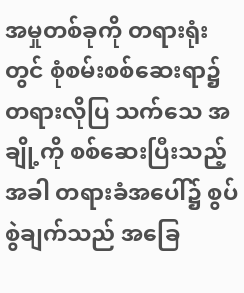အမှုတစ်ခုကို တရားရုံးတွင် စုံစမ်းစစ်ဆေးရာ၌ တရားလိုပြ သက်သေ အချို့ကို စစ်ဆေးပြီးသည့်အခါ တရားခံအပေါ်၌ စွပ်စွဲချက်သည် အခြေ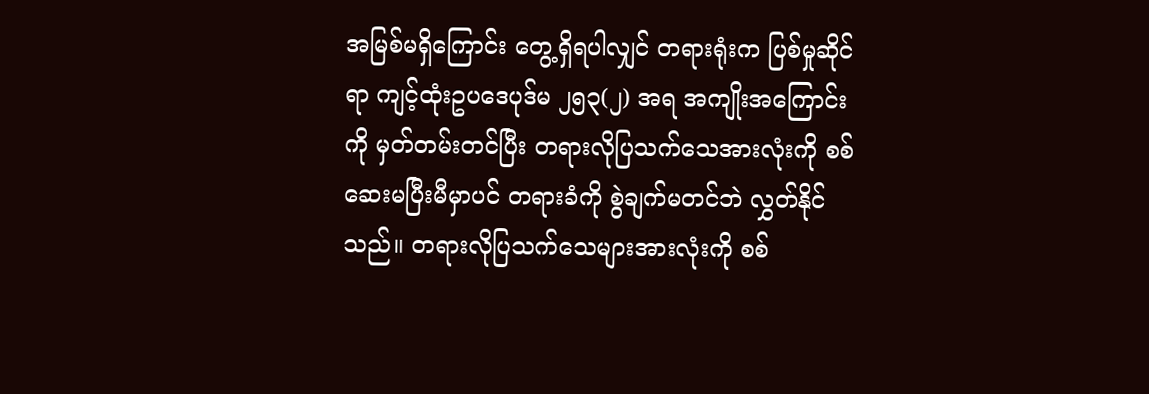အမြစ်မရှိကြောင်း တွေ့ရှိရပါလျှင် တရားရုံးက ပြစ်မှုဆိုင်ရာ ကျင့်ထုံးဥပဒေပုဒ်မ ၂၅၃(၂) အရ အကျိုးအကြောင်းကို မှတ်တမ်းတင်ပြီး တရားလိုပြသက်သေအားလုံးကို စစ်ဆေးမပြီးမီမှာပင် တရားခံကို စွဲချက်မတင်ဘဲ လွှတ်နိုင်သည်။ တရားလိုပြသက်သေများအားလုံးကို စစ်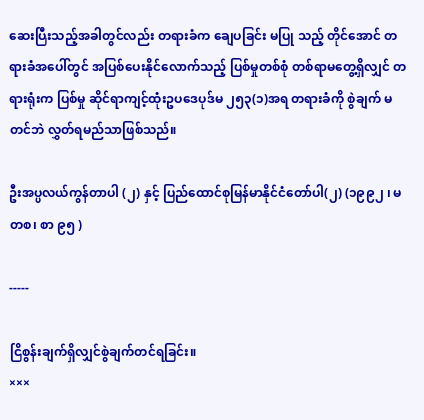ဆေးပြီးသည့်အခါတွင်လည်း တရားခံက ချေပခြင်း မပြု သည့် တိုင်အောင် တရားခံအပေါ်တွင် အပြစ်ပေးနိုင်လောက်သည့် ပြစ်မှုတစ်စုံ တစ်ရာမတွေ့ရှိလျှင် တရားရုံးက ပြစ်မှု ဆိုင်ရာကျင့်ထုံးဥပဒေပုဒ်မ ၂၅၃(၁)အရ တရားခံကို စွဲချက် မတင်ဘဲ လွှတ်ရမည်သာဖြစ်သည်။

ဦးအပ္ပလယ်ကွန်တာပါ (၂) နှင့် ပြည်ထောင်စုမြန်မာနိုင်ငံတော်ပါ(၂) (၁၉၉၂ ၊ မတစ၊ စာ ၉၅ )

-----

ငြိစွန်းချက်ရှိလျှင်စွဲချက်တင်ရခြင်း။
×××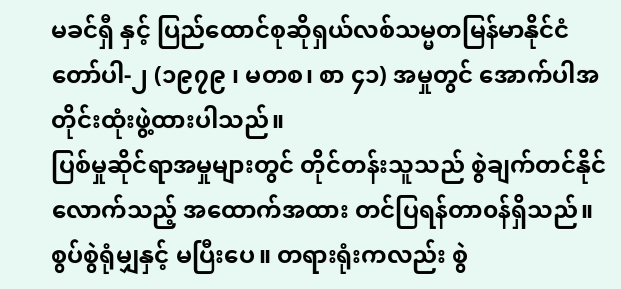မခင်ရှီ နှင့် ပြည်ထောင်စုဆိုရှယ်လစ်သမ္မတမြန်မာနိုင်ငံတော်ပါ-၂ (၁၉၇၉ ၊ မတစ၊ စာ ၄၁) အမှုတွင် အောက်ပါအတိုင်းထုံးဖွဲ့ထားပါသည်။
ပြစ်မှုဆိုင်ရာအမှုများတွင် တိုင်တန်းသူသည် စွဲချက်တင်နိုင်လောက်သည့် အထောက်အထား တင်ပြရန်တာ၀န်ရှိသည်။ စွပ်စွဲရုံမျှနှင့် မပြီးပေ။ တရားရုံးကလည်း စွဲ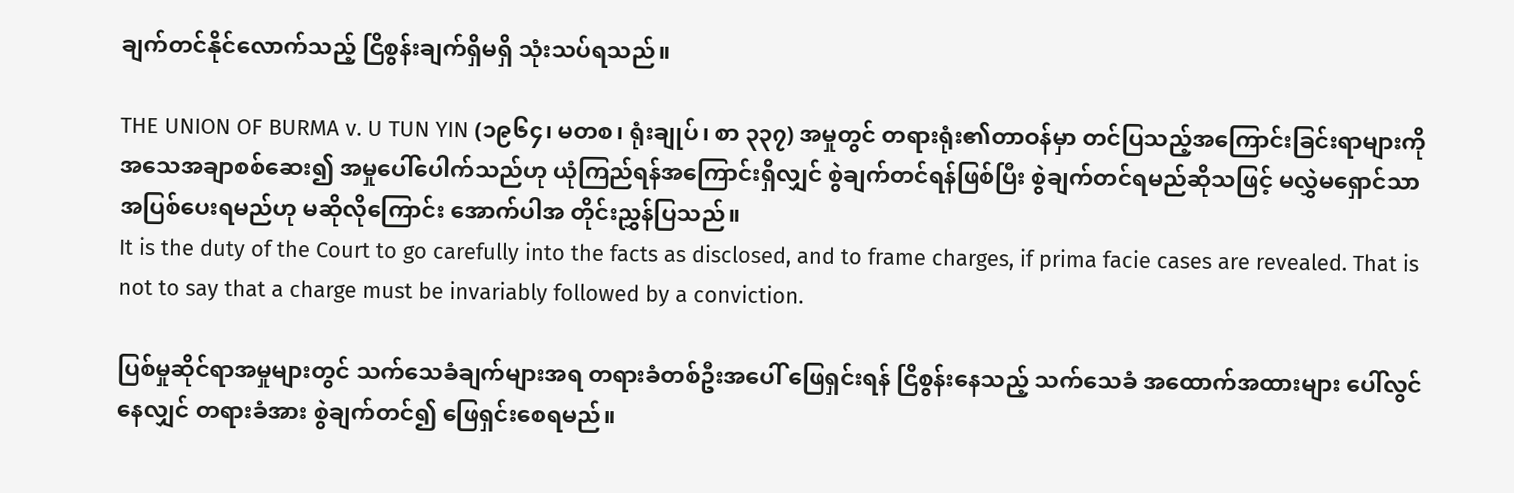ချက်တင်နိုင်လောက်သည့် ငြိစွန်းချက်ရှိမရှိ သုံးသပ်ရသည်။

THE UNION OF BURMA v. U TUN YIN (၁၉၆၄၊ မတစ၊ ရုံးချုပ်၊ စာ ၃၃၇) အမှုတွင် တရားရုံး၏တာဝန်မှာ တင်ပြသည့်အကြောင်းခြင်းရာများကို အသေအချာစစ်ဆေး၍ အမှုပေါ်ပေါက်သည်ဟု ယုံကြည်ရန်အကြောင်းရှိလျှင် စွဲချက်တင်ရန်ဖြစ်ပြီး စွဲချက်တင်ရမည်ဆိုသဖြင့် မလွှဲမရှောင်သာ အပြစ်ပေးရမည်ဟု မဆိုလိုကြောင်း အောက်ပါအ တိုင်းညွှန်ပြသည်။
It is the duty of the Court to go carefully into the facts as disclosed, and to frame charges, if prima facie cases are revealed. That is not to say that a charge must be invariably followed by a conviction.

ပြစ်မှုဆိုင်ရာအမှုများတွင် သက်သေခံချက်များအရ တရားခံတစ်ဦးအပေါ် ဖြေရှင်းရန် ငြိစွန်းနေသည့် သက်သေခံ အထောက်အထားများ ပေါ်လွင်နေလျှင် တရားခံအား စွဲချက်တင်၍ ဖြေရှင်းစေရမည်။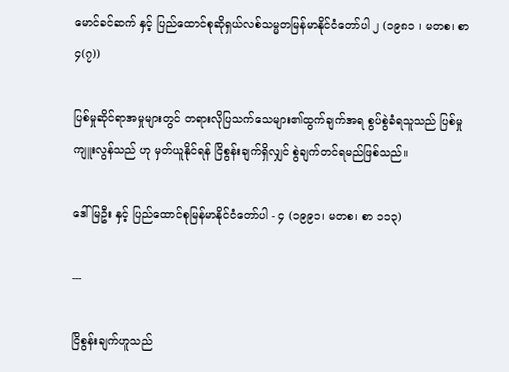မောင်ခင်ဆက် နှင့် ပြည်ထောင်စုဆိုရှယ်လစ်သမ္မတမြန်မာနိုင်ငံတော်ပါ ၂ (၁၉၈၁ ၊ မတစ၊ စာ ၄(၇))

ပြစ်မှုဆိုင်ရာအမှုများတွင် တရားလိုပြသက်သေများ၏ထွက်ချက်အရ စွပ်စွဲခံရသူသည် ပြစ်မှုကျူးလွန်သည် ဟု မှတ်ယူနိုင်ရန် ငြိစွန်းချက်ရှိလျှင် စွဲချက်တင်ရမည်ဖြစ်သည်။

ဒေါ်မြဦး နှင့် ပြည်ထောင်စုမြန်မာနိုင်ငံတော်ပါ - ၄ (၁၉၉၁၊ မတစ၊ စာ ၁၁၃)

---

ငြိစွန်းချက်ဟူသည်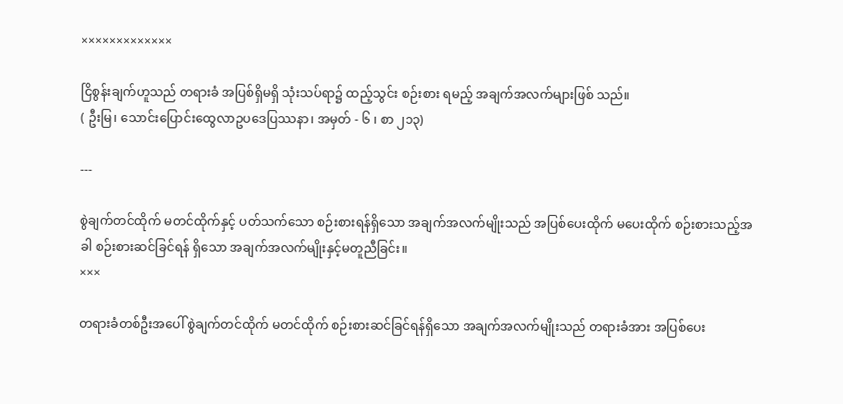×××××××××××××

ငြိစွန်းချက်ဟူသည် တရားခံ အပြစ်ရှိမရှိ သုံးသပ်ရာ၌ ထည့်သွင်း စဉ်းစား ရမည့် အချက်အလက်များဖြစ် သည်။
( ဦးမြ၊ သောင်းပြောင်းထွေလာဥပဒေပြဿနာ၊ အမှတ် - ၆ ၊ စာ ၂၁၃)

---

စွဲချက်တင်ထိုက် မတင်ထိုက်နှင့် ပတ်သက်သော စဉ်းစားရန်ရှိသော အချက်အလက်မျိုးသည် အပြစ်ပေးထိုက် မပေးထိုက် စဉ်းစားသည့်အခါ စဉ်းစားဆင်ခြင်ရန် ရှိသော အချက်အလက်မျိုးနှင့်မတူညီခြင်း။
×××

တရားခံတစ်ဦးအပေါ် စွဲချက်တင်ထိုက် မတင်ထိုက် စဉ်းစားဆင်ခြင်ရန်ရှိသော အချက်အလက်မျိုးသည် တရားခံအား အပြစ်ပေး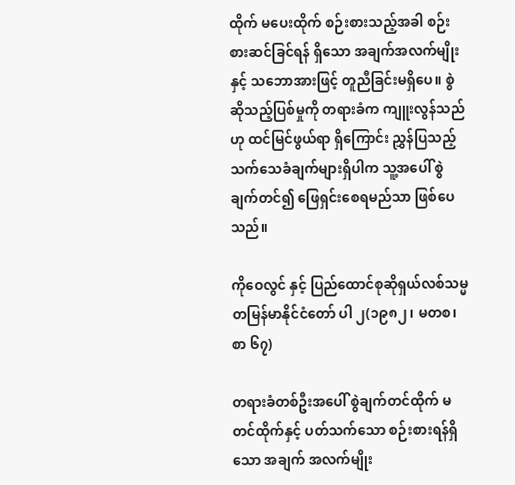ထိုက် မပေးထိုက် စဉ်းစားသည့်အခါ စဉ်းစားဆင်ခြင်ရန် ရှိသော အချက်အလက်မျိုးနှင့် သဘောအားဖြင့် တူညီခြင်းမရှိပေ။ စွဲဆိုသည့်ပြစ်မှုကို တရားခံက ကျူးလွန်သည်ဟု ထင်မြင်ဖွယ်ရာ ရှိကြောင်း ညွှန်ပြသည့် သက်သေခံချက်များရှိပါက သူ့အပေါ် စွဲချက်တင်၍ ဖြေရှင်းစေရမည်သာ ဖြစ်ပေသည်။

ကိုဝေလွင် နှင့် ပြည်ထောင်စုဆိုရှယ်လစ်သမ္မတမြန်မာနိုင်ငံတော် ပါ ၂(၁၉၈၂၊ မတစ၊ စာ ၆၇)

တရားခံတစ်ဦးအပေါ် စွဲချက်တင်ထိုက် မတင်ထိုက်နှင့် ပတ်သက်သော စဉ်းစားရန်ရှိသော အချက် အလက်မျိုး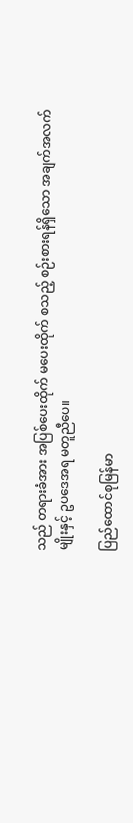သည် တရားခံအား အပြစ်ပေးထိုက် မပေးထိုက် စသည့် စဉ်းစားရန်ရှိသော အချက်အလက်မျိုးနှင့် ဥပဒေအရ မတူညီပေ။

ပြည်ထောင်စုမြန်မာ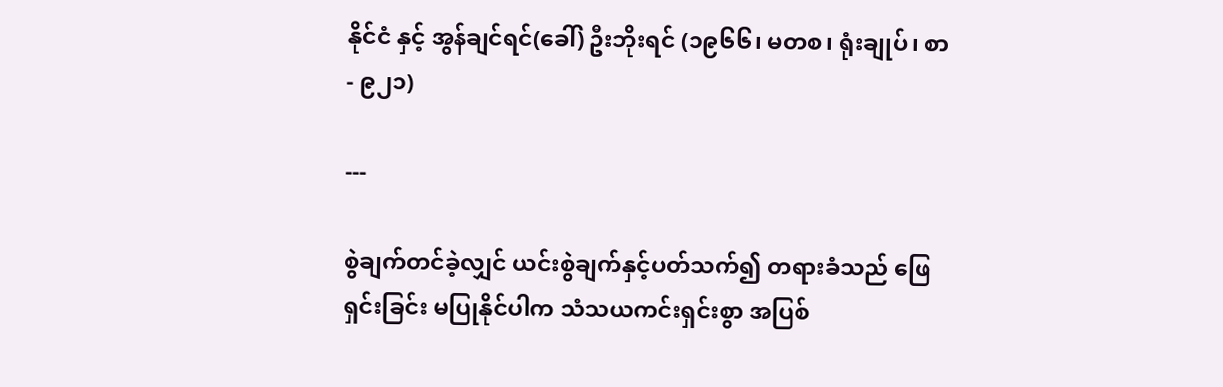နိုင်ငံ နှင့် အွန်ချင်ရင်(ခေါ်) ဦးဘိုးရင် (၁၉၆၆၊ မတစ၊ ရုံးချုပ်၊ စာ - ၉၂၁)

---

စွဲချက်တင်ခဲ့လျှင် ယင်းစွဲချက်နှင့်ပတ်သက်၍ တရားခံသည် ဖြေရှင်းခြင်း မပြုနိုင်ပါက သံသယကင်းရှင်းစွာ အပြစ်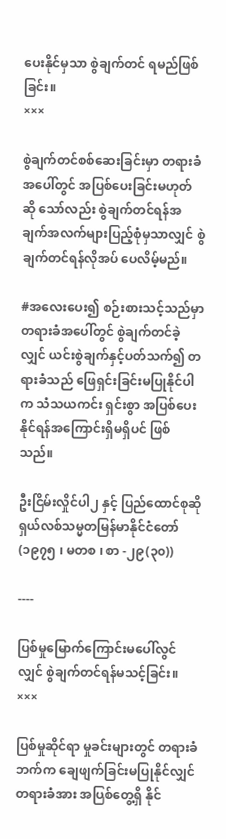ပေးနိုင်မှသာ စွဲချက်တင် ရမည်ဖြစ်ခြင်း။
×××

စွဲချက်တင်စစ်ဆေးခြင်းမှာ တရားခံအပေါ်တွင် အပြစ်ပေးခြင်းမဟုတ် ဆို သော်လည်း စွဲချက်တင်ရန်အချက်အလက်များပြည့်စုံမှသာလျှင် စွဲချက်တင်ရန်လိုအပ် ပေလိမ့်မည်။

#အလေးပေး၍ စဉ်းစားသင့်သည်မှာ တရားခံအပေါ်တွင် စွဲချက်တင်ခဲ့လျှင် ယင်းစွဲချက်နှင့်ပတ်သက်၍ တရားခံသည် ဖြေရှင်းခြင်းမပြုနိုင်ပါက သံသယကင်း ရှင်းစွာ အပြစ်ပေးနိုင်ရန်အကြောင်းရှိမရှိပင် ဖြစ်သည်။

ဦးငြိမ်းလှိုင်ပါ၂ နှင့် ပြည်ထောင်စုဆိုရှယ်လစ်သမ္မတမြန်မာနိုင်ငံတော် (၁၉၇၅ ၊ မတစ ၊ စာ -၂၉(၃၀))

----

ပြစ်မှုမြောက်ကြောင်းမပေါ်လွင်လျှင် စွဲချက်တင်ရန်မသင့်ခြင်း။
×××

ပြစ်မှုဆိုင်ရာ မှုခင်းများတွင် တရားခံဘက်က ချေဖျက်ခြင်းမပြုနိုင်လျှင် တရားခံအား အပြစ်တွေ့ရှိ နိုင်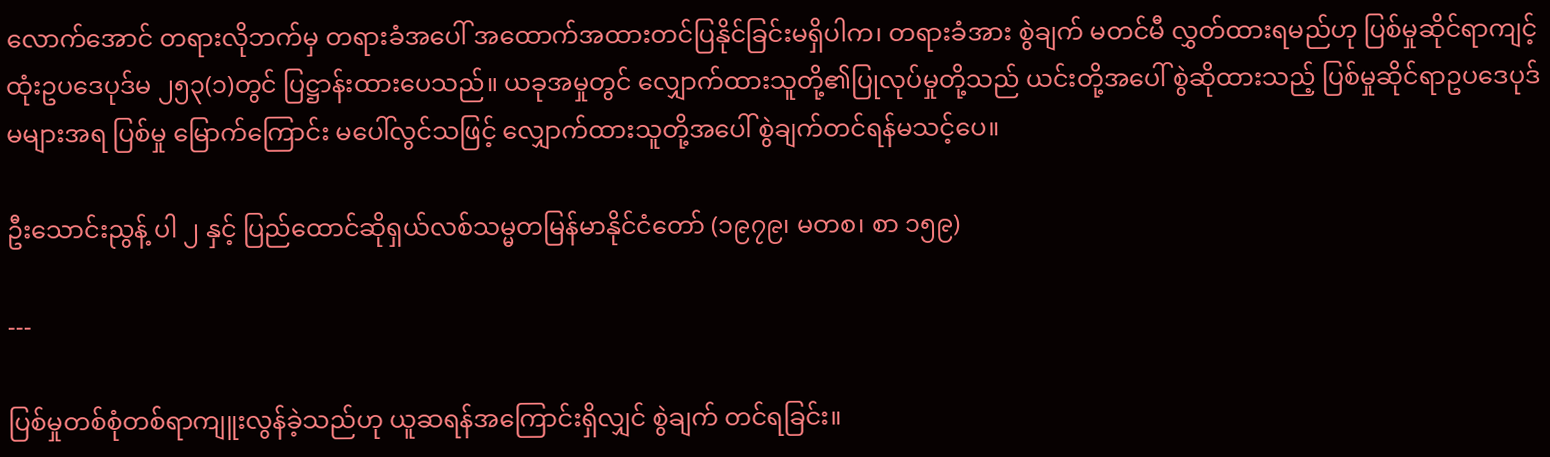လောက်အောင် တရားလိုဘက်မှ တရားခံအပေါ် အထောက်အထားတင်ပြနိုင်ခြင်းမရှိပါက၊ တရားခံအား စွဲချက် မတင်မီ လွှတ်ထားရမည်ဟု ပြစ်မှုဆိုင်ရာကျင့်ထုံးဥပဒေပုဒ်မ ၂၅၃(၁)တွင် ပြဋ္ဌာန်းထားပေသည်။ ယခုအမှုတွင် လျှောက်ထားသူတို့၏ပြုလုပ်မှုတို့သည် ယင်းတို့အပေါ် စွဲဆိုထားသည့် ပြစ်မှုဆိုင်ရာဥပဒေပုဒ်မများအရ ပြစ်မှု မြောက်ကြောင်း မပေါ်လွင်သဖြင့် လျှောက်ထားသူတို့အပေါ် စွဲချက်တင်ရန်မသင့်ပေ။

ဦးသောင်းညွန့် ပါ ၂ နှင့် ပြည်ထောင်ဆိုရှယ်လစ်သမ္မတမြန်မာနိုင်ငံတော် (၁၉၇၉၊ မတစ၊ စာ ၁၅၉)

---

ပြစ်မှုတစ်စုံတစ်ရာကျူးလွန်ခဲ့သည်ဟု ယူဆရန်အကြောင်းရှိလျှင် စွဲချက် တင်ရခြင်း။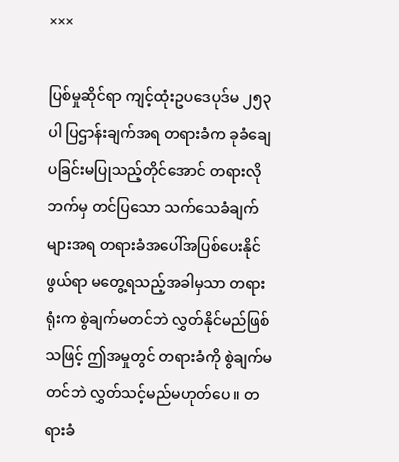×××

ပြစ်မှုဆိုင်ရာ ကျင့်ထုံးဥပဒေပုဒ်မ ၂၅၃ ပါ ပြဌာန်းချက်အရ တရားခံက ခုခံချေပခြင်းမပြုသည့်တိုင်အောင် တရားလိုဘက်မှ တင်ပြသော သက်သေခံချက်များအရ တရားခံအပေါ်အပြစ်ပေးနိုင်ဖွယ်ရာ မတွေ့ရသည့်အခါမှသာ တရားရုံးက စွဲချက်မတင်ဘဲ လွှတ်နိုင်မည်ဖြစ်သဖြင့် ဤအမှုတွင် တရားခံကို စွဲချက်မတင်ဘဲ လွှတ်သင့်မည်မဟုတ်ပေ။ တရားခံ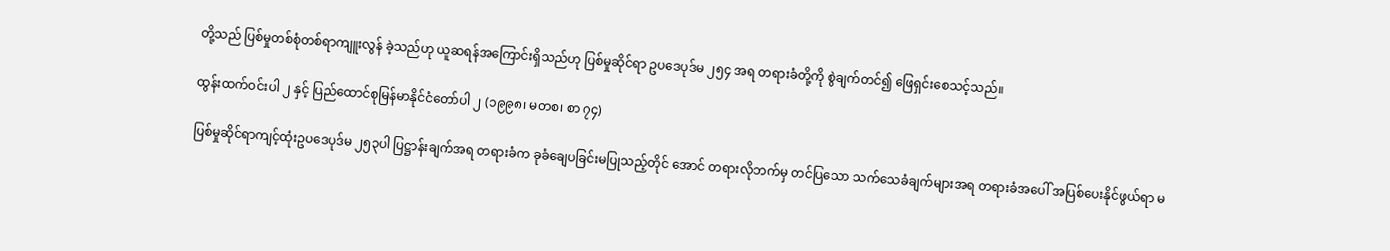တို့သည် ပြစ်မှုတစ်စုံတစ်ရာကျူးလွန် ခဲ့သည်ဟု ယူဆရန်အကြောင်းရှိသည်ဟု ပြစ်မှုဆိုင်ရာ ဥပဒေပုဒ်မ ၂၅၄ အရ တရားခံတို့ကို စွဲချက်တင်၍ ဖြေရှင်းစေသင့်သည်။

ထွန်းထက်ဝင်းပါ ၂ နှင့် ပြည်ထောင်စုမြန်မာနိုင်ငံတော်ပါ ၂ (၁၉၉၈၊ မတစ၊ စာ ၇၄)

ပြစ်မှုဆိုင်ရာကျင့်ထုံးဥပဒေပုဒ်မ ၂၅၃ပါ ပြဋ္ဌာန်းချက်အရ တရားခံက ခုခံချေပခြင်းမပြုသည့်တိုင် အောင် တရားလိုဘက်မှ တင်ပြသော သက်သေခံချက်များအရ တရားခံအပေါ် အပြစ်ပေးနိုင်ဖွယ်ရာ မ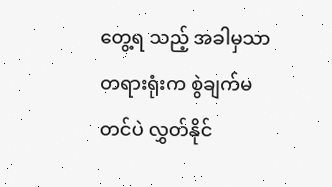တွေ့ရ သည့် အခါမှသာ တရားရုံးက စွဲချက်မတင်ပဲ လွှတ်နိုင်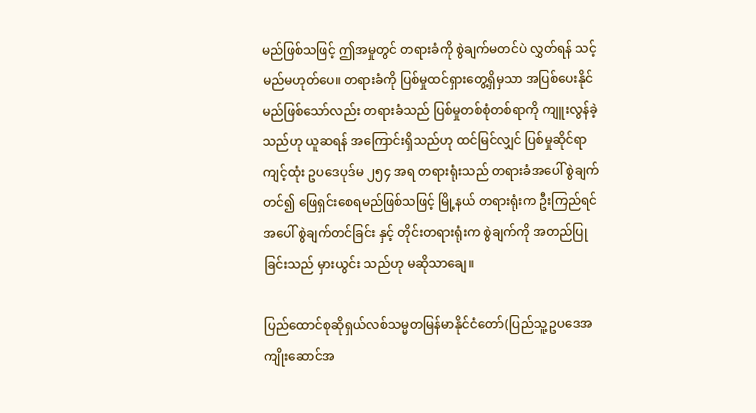မည်ဖြစ်သဖြင့် ဤအမှုတွင် တရားခံကို စွဲချက်မတင်ပဲ လွှတ်ရန် သင့်မည်မဟုတ်ပေ။ တရားခံကို ပြစ်မှုထင်ရှားတွေ့ရှိမှသာ အပြစ်ပေးနိုင်မည်ဖြစ်သော်လည်း တရားခံသည် ပြစ်မှုတစ်စုံတစ်ရာကို ကျူးလွန်ခဲ့သည်ဟု ယူဆရန် အကြောင်းရှိသည်ဟု ထင်မြင်လျှင် ပြစ်မှုဆိုင်ရာ ကျင့်ထုံး ဥပဒေပုဒ်မ ၂၅၄ အရ တရားရုံးသည် တရားခံအပေါ် စွဲချက်တင်၍ ဖြေရှင်းစေရမည်ဖြစ်သဖြင့် မြို့နယ် တရားရုံးက ဦးကြည်ရင်အပေါ် စွဲချက်တင်ခြင်း နှင့် တိုင်းတရားရုံးက စွဲချက်ကို အတည်ပြုခြင်းသည် မှားယွင်း သည်ဟု မဆိုသာချေ။

ပြည်ထောင်စုဆိုရှယ်လစ်သမ္မတမြန်မာနိုင်ငံတော်(ပြည်သူ့ဥပဒေအကျိုးဆောင်အ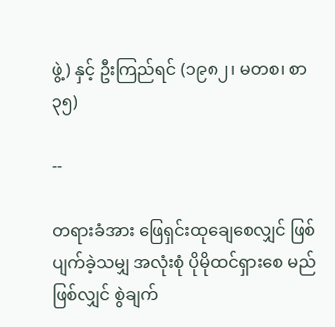ဖွဲ့) နှင့် ဦးကြည်ရင် (၁၉၈၂၊ မတစ၊ စာ ၃၅)

--

တရားခံအား ဖြေရှင်းထုချေစေလျှင် ဖြစ်ပျက်ခဲ့သမျှ အလုံးစုံ ပိုမိုထင်ရှားစေ မည်ဖြစ်လျှင် စွဲချက်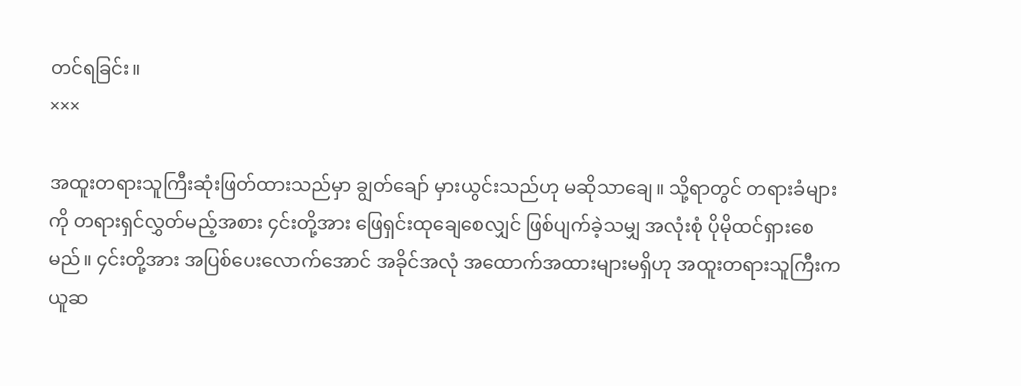တင်ရခြင်း။
×××

အထူးတရားသူကြီးဆုံးဖြတ်ထားသည်မှာ ချွတ်ချော် မှားယွင်းသည်ဟု မဆိုသာချေ။ သို့ရာတွင် တရားခံများကို တရားရှင်လွှတ်မည့်အစား ၄င်းတို့အား ဖြေရှင်းထုချေစေလျှင် ဖြစ်ပျက်ခဲ့သမျှ အလုံးစုံ ပိုမိုထင်ရှားစေမည်။ ၄င်းတို့အား အပြစ်ပေးလောက်အောင် အခိုင်အလုံ အထောက်အထားများမရှိဟု အထူးတရားသူကြီးက ယူဆ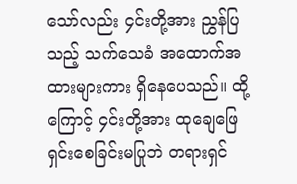သော်လည်း ၄င်းတို့အား ညွှန်ပြသည့် သက်သေခံ အထောက်အထားများကား ရှိနေပေသည်။ ထို့ကြောင့် ၄င်းတို့အား ထုချေဖြေရှင်းစေခြင်းမပြုဘဲ တရားရှင်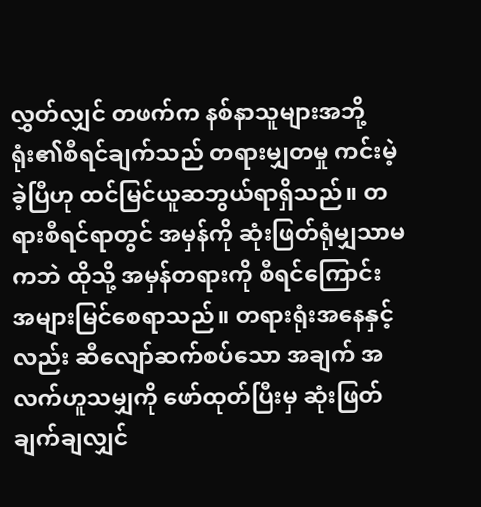လွှတ်လျှင် တဖက်က နစ်နာသူများအဘို့ ရုံး၏စီရင်ချက်သည် တရားမျှတမှု ကင်းမဲ့ခဲ့ပြီဟု ထင်မြင်ယူဆဘွယ်ရာရှိသည်။ တရားစီရင်ရာတွင် အမှန်ကို ဆုံးဖြတ်ရုံမျှသာမကဘဲ ထိုသို့ အမှန်တရားကို စီရင်ကြောင်း အများမြင်စေရာသည်။ တရားရုံးအနေနှင့်လည်း ဆီလျော်ဆက်စပ်သော အချက် အလက်ဟူသမျှကို ဖော်ထုတ်ပြီးမှ ဆုံးဖြတ်ချက်ချလျှင်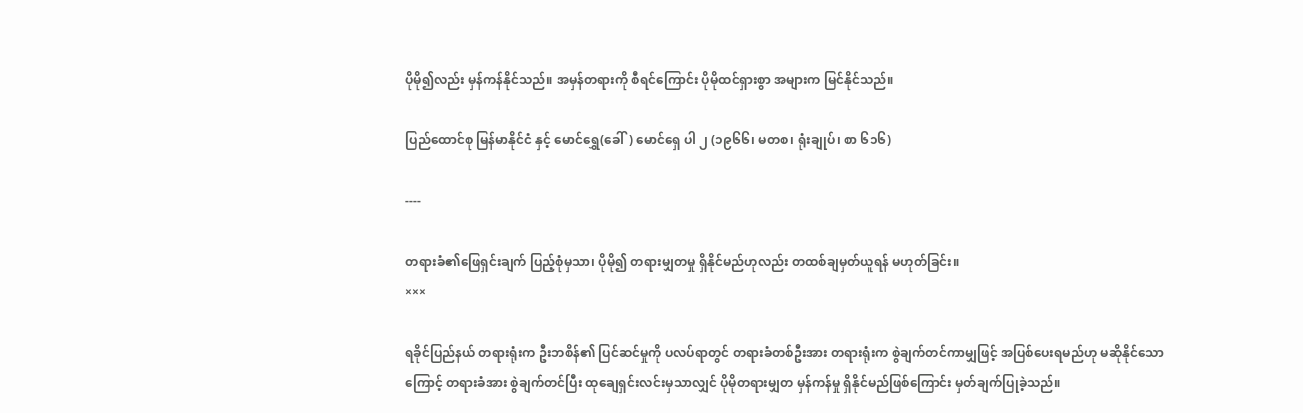ပိုမို၍လည်း မှန်ကန်နိုင်သည်။ အမှန်တရားကို စီရင်ကြောင်း ပိုမိုထင်ရှားစွာ အများက မြင်နိုင်သည်။

ပြည်ထောင်စု မြန်မာနိုင်ငံ နှင့် မောင်ရွှေ(ခေါ်) မောင်ရှေ ပါ ၂ (၁၉၆၆၊ မတစ၊ ရုံးချုပ်၊ စာ ၆၁၆)

----

တရားခံ၏ဖြေရှင်းချက် ပြည့်စုံမှသာ၊ ပိုမို၍ တရားမျှတမှု ရှိနိုင်မည်ဟုလည်း တထစ်ချမှတ်ယူရန် မဟုတ်ခြင်း။
×××

ရခိုင်ပြည်နယ် တရားရုံးက ဦးဘစိန်၏ ပြင်ဆင်မှုကို ပလပ်ရာတွင် တရားခံတစ်ဦးအား တရားရုံးက စွဲချက်တင်ကာမျှဖြင့် အပြစ်ပေးရမည်ဟု မဆိုနိုင်သောကြောင့် တရားခံအား စွဲချက်တင်ပြီး ထုချေရှင်းလင်းမှသာလျှင် ပိုမိုတရားမျှတ မှန်ကန်မှု ရှိနိုင်မည်ဖြစ်ကြောင်း မှတ်ချက်ပြုခဲ့သည်။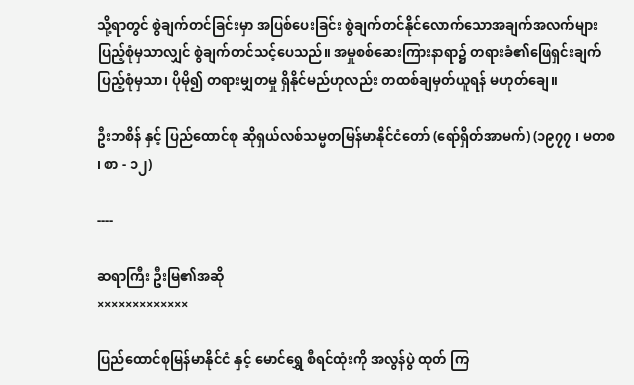သို့ရာတွင် စွဲချက်တင်ခြင်းမှာ အပြစ်ပေးခြင်း စွဲချက်တင်နိုင်လောက်သောအချက်အလက်များ ပြည့်စုံမှသာလျှင် စွဲချက်တင်သင့်ပေသည်။ အမှုစစ်ဆေးကြားနာရာ၌ တရားခံ၏ဖြေရှင်းချက် ပြည့်စုံမှသာ၊ ပိုမို၍ တရားမျှတမှု ရှိနိုင်မည်ဟုလည်း တထစ်ချမှတ်ယူရန် မဟုတ်ချေ။

ဦးဘစိန် နှင့် ပြည်ထောင်စု ဆိုရှယ်လစ်သမ္မတမြန်မာနိုင်ငံတော် (ရော်ရှိတ်အာမက်) (၁၉၇၇ ၊ မတစ ၊ စာ - ၁၂)

----

ဆရာကြီး ဦးမြ၏အဆို
×××××××××××××

ပြည်ထောင်စုမြန်မာနိုင်ငံ နှင့် မောင်ရွှေ စီရင်ထုံးကို အလွန်ပွဲ ထုတ် ကြ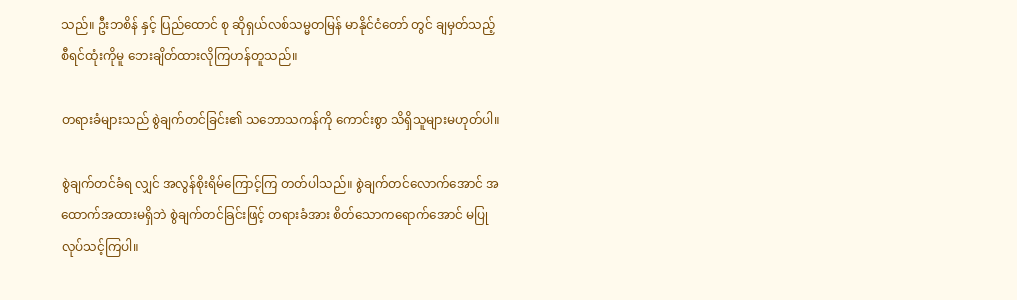သည်။ ဦးဘစိန် နှင့် ပြည်ထောင် စု ဆိုရှယ်လစ်သမ္မတမြန် မာနိုင်ငံတော် တွင် ချမှတ်သည့် စီရင်ထုံးကိုမူ ဘေးချိတ်ထားလိုကြဟန်တူသည်။

တရားခံများသည် စွဲချက်တင်ခြင်း၏ သဘောသကန်ကို ကောင်းစွာ သိရှိသူများမဟုတ်ပါ။

စွဲချက်တင်ခံရ လျှင် အလွန်စိုးရိမ်ကြောင့်ကြ တတ်ပါသည်။ စွဲချက်တင်လောက်အောင် အထောက်အထားမရှိဘဲ စွဲချက်တင်ခြင်းဖြင့် တရားခံအား စိတ်သောကရောက်အောင် မပြုလုပ်သင့်ကြပါ။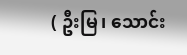( ဦးမြ၊ သောင်း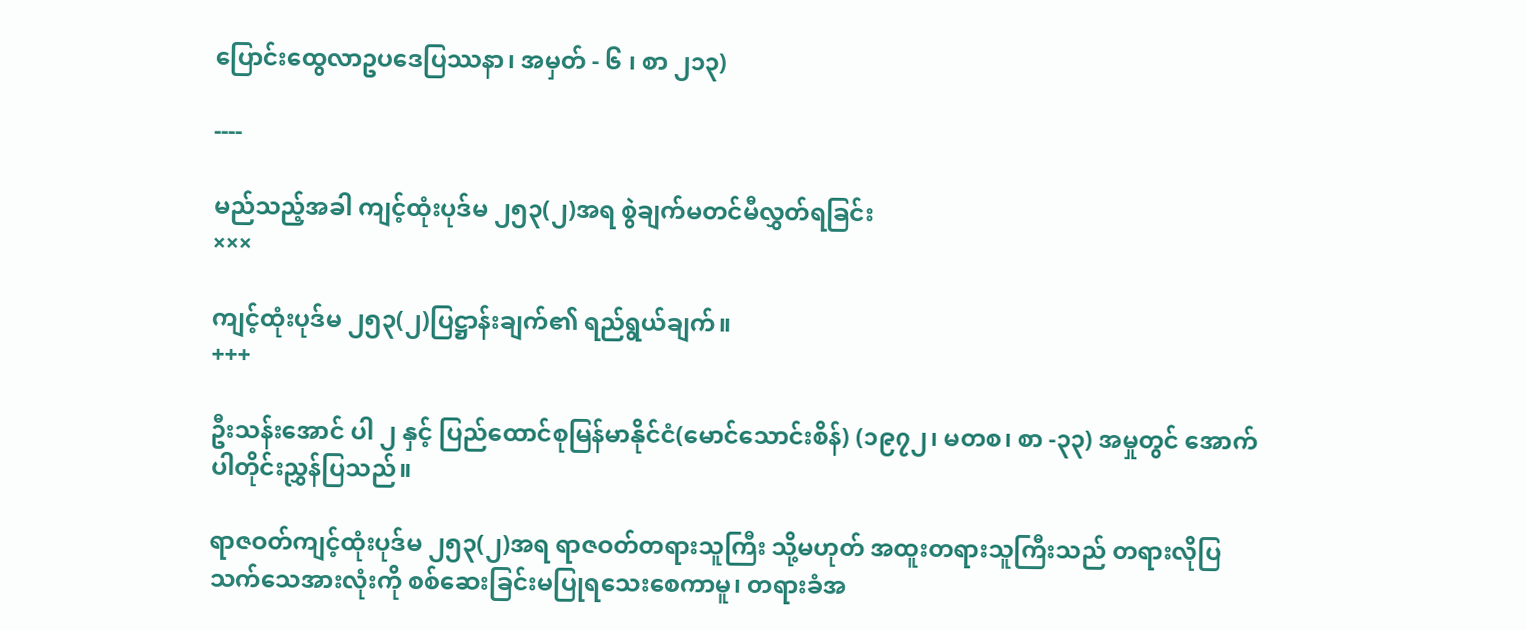ပြောင်းထွေလာဥပဒေပြဿနာ၊ အမှတ် - ၆ ၊ စာ ၂၁၃)

----

မည်သည့်အခါ ကျင့်ထုံးပုဒ်မ ၂၅၃(၂)အရ စွဲချက်မတင်မီလွှတ်ရခြင်း
×××

ကျင့်ထုံးပုဒ်မ ၂၅၃(၂)ပြဋ္ဌာန်းချက်၏ ရည်ရွယ်ချက်။
+++

ဦးသန်းအောင် ပါ ၂ နှင့် ပြည်ထောင်စုမြန်မာနိုင်ငံ(မောင်သောင်းစိန်) (၁၉၇၂၊ မတစ၊ စာ -၃၃) အမှုတွင် အောက်ပါတိုင်းညွှန်ပြသည်။

ရာဇဝတ်ကျင့်ထုံးပုဒ်မ ၂၅၃(၂)အရ ရာဇဝတ်တရားသူကြီး သို့မဟုတ် အထူးတရားသူကြီးသည် တရားလိုပြသက်သေအားလုံးကို စစ်ဆေးခြင်းမပြုရသေးစေကာမူ၊ တရားခံအ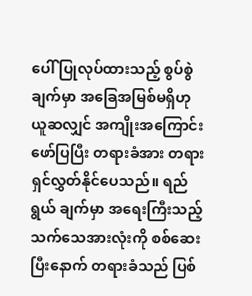ပေါ် ပြုလုပ်ထားသည့် စွပ်စွဲချက်မှာ အခြေအမြစ်မရှိဟု ယူဆလျှင် အကျိုးအကြောင်း ဖော်ပြပြီး တရားခံအား တရားရှင်လွှတ်နိုင်ပေသည်။ ရည်ရွယ် ချက်မှာ အရေးကြီးသည့် သက်သေအားလုံးကို စစ်ဆေးပြီးနောက် တရားခံသည် ပြစ်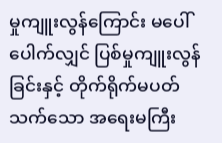မှုကျူးလွန်ကြောင်း မပေါ်ပေါက်လျှင် ပြစ်မှုကျူးလွန်ခြင်းနှင့် တိုက်ရိုက်မပတ်သက်သော အရေးမကြီး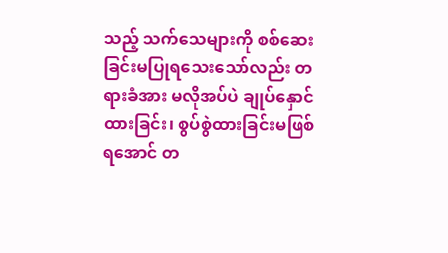သည့် သက်သေများကို စစ်ဆေးခြင်းမပြုရသေးသော်လည်း တရားခံအား မလိုအပ်ပဲ ချုပ်နှောင်ထားခြင်း၊ စွပ်စွဲထားခြင်းမဖြစ်ရအောင် တ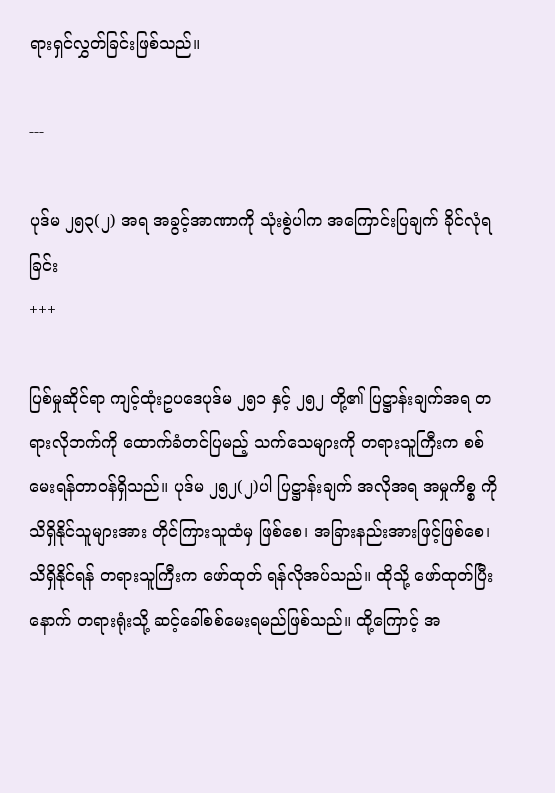ရားရှင်လွှတ်ခြင်းဖြစ်သည်။

---

ပုဒ်မ ၂၅၃(၂) အရ အခွင့်အာဏာကို သုံးစွဲပါက အကြောင်းပြချက် ခိုင်လုံရခြင်း
+++

ပြစ်မှုဆိုင်ရာ ကျင့်ထုံးဥပဒေပုဒ်မ ၂၅၁ နှင့် ၂၅၂ တို့၏ ပြဋ္ဌာန်းချက်အရ တရားလိုဘက်ကို ထောက်ခံတင်ပြမည့် သက်သေများကို တရားသူကြီးက စစ်မေးရန်တာဝန်ရှိသည်။ ပုဒ်မ ၂၅၂(၂)ပါ ပြဋ္ဌာန်းချက် အလိုအရ အမှုကိစ္စ ကို သိရှိနိုင်သူများအား တိုင်ကြားသူထံမှ ဖြစ်စေ၊ အခြားနည်းအားဖြင့်ဖြစ်စေ၊ သိရှိနိုင်ရန် တရားသူကြီးက ဖော်ထုတ် ရန်လိုအပ်သည်။ ထိုသို့ ဖော်ထုတ်ပြီးနောက် တရားရုံးသို့ ဆင့်ခေါ်စစ်မေးရမည်ဖြစ်သည်။ ထို့ကြောင့် အ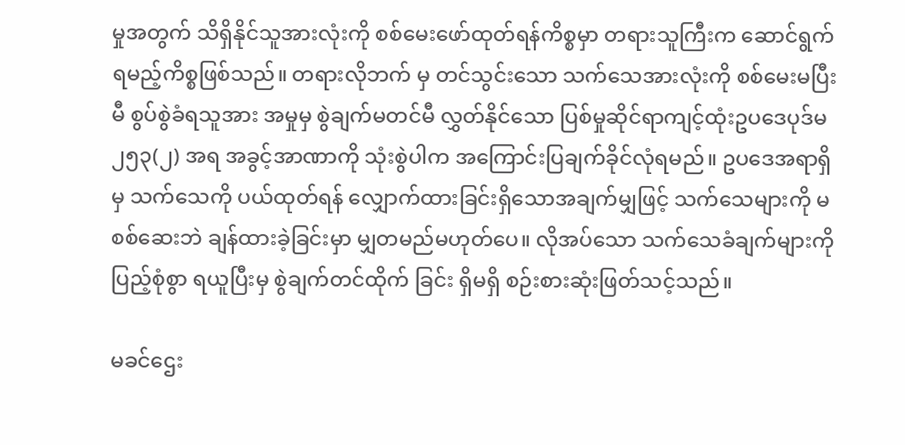မှုအတွက် သိရှိနိုင်သူအားလုံးကို စစ်မေးဖော်ထုတ်ရန်ကိစ္စမှာ တရားသူကြီးက ဆောင်ရွက် ရမည့်ကိစ္စဖြစ်သည်။ တရားလိုဘက် မှ တင်သွင်းသော သက်သေအားလုံးကို စစ်မေးမပြီးမီ စွပ်စွဲခံရသူအား အမှုမှ စွဲချက်မတင်မီ လွှတ်နိုင်သော ပြစ်မှုဆိုင်ရာကျင့်ထုံးဥပဒေပုဒ်မ ၂၅၃(၂) အရ အခွင့်အာဏာကို သုံးစွဲပါက အကြောင်းပြချက်ခိုင်လုံရမည်။ ဥပဒေအရာရှိမှ သက်သေကို ပယ်ထုတ်ရန် လျှောက်ထားခြင်းရှိသောအချက်မျှဖြင့် သက်သေများကို မစစ်ဆေးဘဲ ချန်ထားခဲ့ခြင်းမှာ မျှတမည်မဟုတ်ပေ။ လိုအပ်သော သက်သေခံချက်များကို ပြည့်စုံစွာ ရယူပြီးမှ စွဲချက်တင်ထိုက် ခြင်း ရှိမရှိ စဉ်းစားဆုံးဖြတ်သင့်သည်။

မခင်ဌေး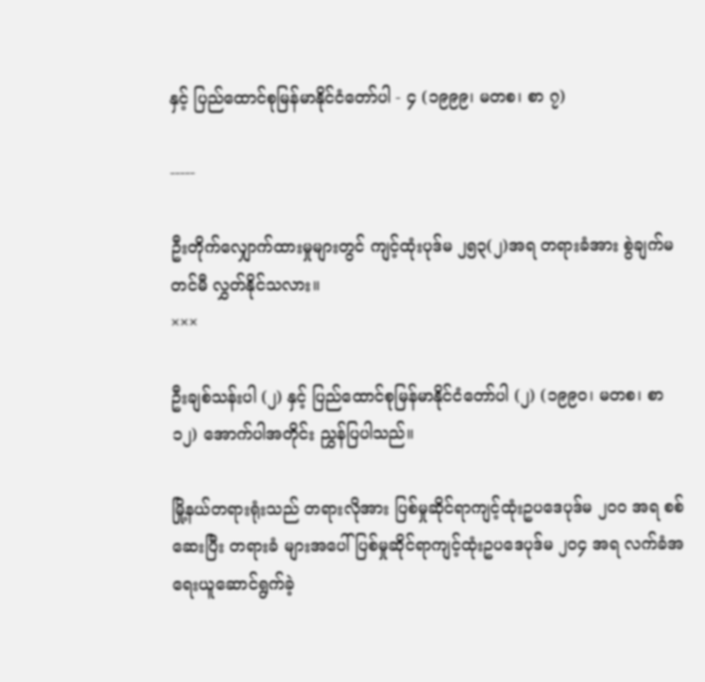နှင့် ပြည်ထောင်စုမြန်မာနိုင်ငံတော်ပါ - ၄ (၁၉၉၉၊ မတစ၊ စာ ၇)

-----

ဦးတိုက်လျှောက်ထားမှုများတွင် ကျင့်ထုံးပုဒ်မ ၂၅၃(၂)အရ တရားခံအား စွဲချက်မတင်မီ လွှတ်နိုင်သလား။
×××

ဦးချစ်သန်းပါ (၂) နှင့် ပြည်ထောင်စုမြန်မာနိုင်ငံတော်ပါ (၂) (၁၉၉၀၊ မတစ၊ စာ ၁၂) အောက်ပါအတိုင်း ညွှန်ပြပါသည်။

မြို့နယ်တရားရုံးသည် တရားလိုအား ပြစ်မှုဆိုင်ရာကျင့်ထုံးဥပဒေပုဒ်မ ၂၀၀ အရ စစ်ဆေးပြီး တရားခံ များအပေါ် ပြစ်မှုဆိုင်ရာကျင့်ထုံးဥပဒေပုဒ်မ ၂၀၄ အရ လက်ခံအရေးယူဆောင်ရွက်ခဲ့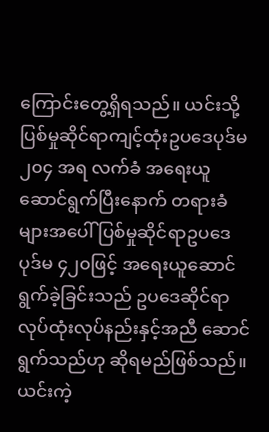ကြောင်းတွေ့ရှိရသည်။ ယင်းသို့ ပြစ်မှုဆိုင်ရာကျင့်ထုံးဥပဒေပုဒ်မ ၂၀၄ အရ လက်ခံ အရေးယူဆောင်ရွက်ပြီးနောက် တရားခံများအပေါ် ပြစ်မှုဆိုင်ရာဥပဒေပုဒ်မ ၄၂၀ဖြင့် အရေးယူဆောင်ရွက်ခဲ့ခြင်းသည် ဥပဒေဆိုင်ရာ လုပ်ထုံးလုပ်နည်းနှင့်အညီ ဆောင်ရွက်သည်ဟု ဆိုရမည်ဖြစ်သည်။ ယင်းကဲ့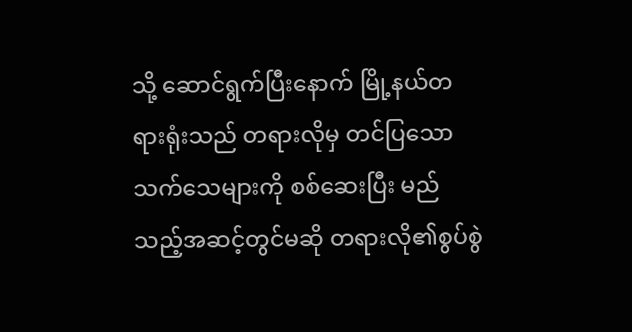သို့ ဆောင်ရွက်ပြီးနောက် မြို့နယ်တရားရုံးသည် တရားလိုမှ တင်ပြသော သက်သေများကို စစ်ဆေးပြီး မည်သည့်အဆင့်တွင်မဆို တရားလို၏စွပ်စွဲ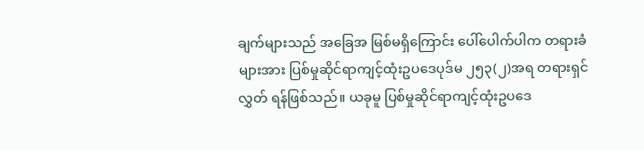ချက်များသည် အခြေအ မြစ်မရှိကြောင်း ပေါ်ပေါက်ပါက တရားခံများအား ပြစ်မှုဆိုင်ရာကျင့်ထုံးဥပဒေပုဒ်မ ၂၅၃(၂)အရ တရားရှင်လွှတ် ရန်ဖြစ်သည်။ ယခုမူ ပြစ်မှုဆိုင်ရာကျင့်ထုံးဥပဒေ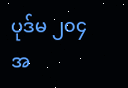ပုဒ်မ ၂၀၄ အ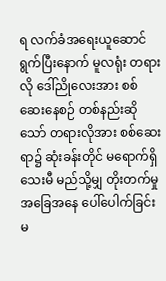ရ လက်ခံအရေးယူဆောင်ရွက်ပြီးနောက် မူလရုံး တရားလို ဒေါ်ညိုလေးအား စစ်ဆေးနေစဉ် တစ်နည်းဆိုသော် တရားလိုအား စစ်ဆေးရာ၌ ဆုံးခန်းတိုင် မရောက်ရှိသေးမီ မည်သို့မျှ တိုးတက်မှုအခြေအနေ ပေါ်ပေါက်ခြင်း မ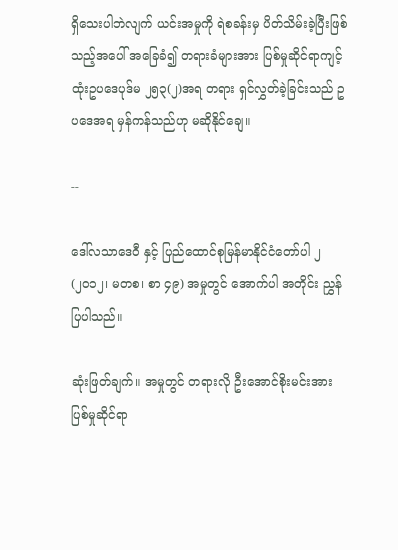ရှိသေးပါဘဲလျက် ယင်းအမှုကို ရဲစခန်းမှ ပိတ်သိမ်းခဲ့ပြီးဖြစ်သည့်အပေါ် အခြေခံ၍ တရားခံများအား ပြစ်မှုဆိုင်ရာကျင့်ထုံးဥပဒေပုဒ်မ ၂၅၃(၂)အရ တရား ရှင်လွှတ်ခဲ့ခြင်းသည် ဥပဒေအရ မှန်ကန်သည်ဟု မဆိုနိုင်ချေ။

--

ဒေါ်လသာဒေဝီ နှင့် ပြည်ထောင်စုမြန်မာနိုင်ငံတော်ပါ ၂ (၂၀၁၂၊ မတစ၊ စာ ၄၉) အမှုတွင် အောက်ပါ အတိုင်း ညွှန်ပြပါသည်။

ဆုံးဖြတ်ချက်။ အမှုတွင် တရားလို ဦးအောင်စိုးမင်းအား ပြစ်မှုဆိုင်ရာ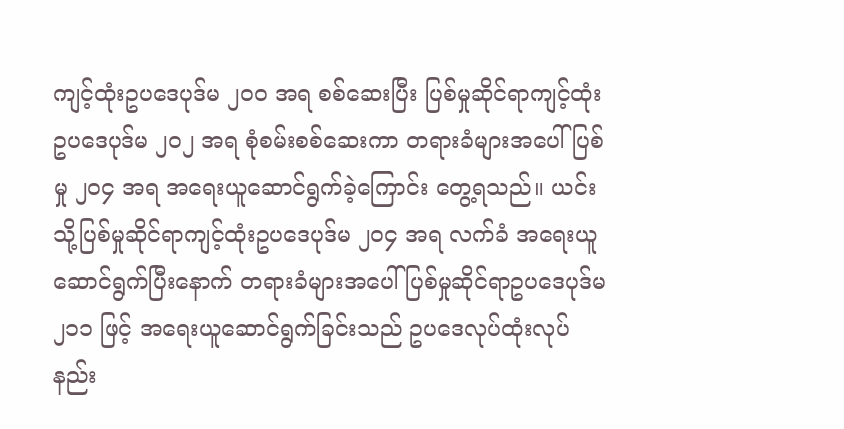ကျင့်ထုံးဥပဒေပုဒ်မ ၂၀၀ အရ စစ်ဆေးပြီး ပြစ်မှုဆိုင်ရာကျင့်ထုံး ဥပဒေပုဒ်မ ၂၀၂ အရ စုံစမ်းစစ်ဆေးကာ တရားခံများအပေါ် ပြစ်မှု ၂၀၄ အရ အရေးယူဆောင်ရွက်ခဲ့ကြောင်း တွေ့ရသည်။ ယင်းသို့ပြစ်မှုဆိုင်ရာကျင့်ထုံးဥပဒေပုဒ်မ ၂၀၄ အရ လက်ခံ အရေးယူဆောင်ရွက်ပြီးနောက် တရားခံများအပေါ် ပြစ်မှုဆိုင်ရာဥပဒေပုဒ်မ ၂၁၁ ဖြင့် အရေးယူဆောင်ရွက်ခြင်းသည် ဥပဒေလုပ်ထုံးလုပ်နည်း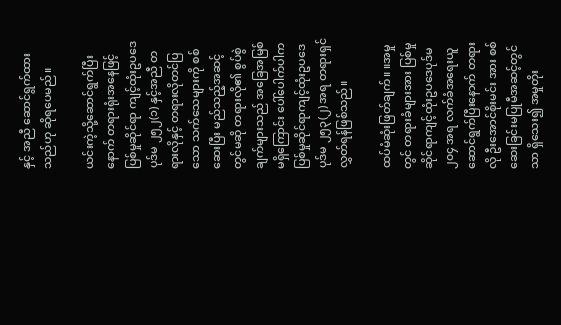နှင့် အညီ ဆောင်ရွက်ထားသည်ဟု ဆိုရပေမည်။

ယင်းကဲ့သို့ဆောင်ရွက်ပြီးနောက် တရားရုံးအနေဖြင့် ပြစ်မှုဆိုင်ရာ ကျင့်ထုံးဥပဒေပုဒ်မ ၂၅၂(၁) နှင့်အညီ တရားလိုနှင့် တရားလိုတင်ပြသော သက်သေများကို စစ်ဆေးပြီး မည်သည့်အဆင့်တွင်မဆို တရားလို၏ စွပ်စွဲချက်များသည် အခြေအမြစ်မရှိကြောင်း ပေါ်ပေါက်ပါက ပြစ်မှုဆိုင်ရာကျင့်ထုံးဥပဒေပုဒ်မ ၂၅၃(၂) အရ တရားရှင်လွှတ်ရန်ဖြစ်သည်။

ထပ်မံဆုံးဖြတ်ချက်။ ။အမှုတွင် တရားခံများအား ပြစ်မှုဆိုင်ရာကျင့်ထုံးဥပဒေပုဒ်မ ၂၀၄ အရ လက်ခံအရေးယူဆောင်ရွက်ပြီးနောက် တရားလို ဦးအောင်စိုးမင်း အား စစ်ဆေးခြင်းမပြုမီအဆင့်တွင်သာ ရှိသေး၍ အမှုတိုး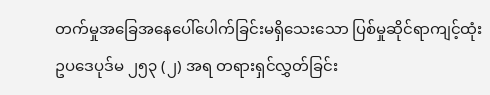တက်မှုအခြေအနေပေါ်ပေါက်ခြင်းမရှိသေးသော ပြစ်မှုဆိုင်ရာကျင့်ထုံးဥပဒေပုဒ်မ ၂၅၃ (၂) အရ တရားရှင်လွှတ်ခြင်း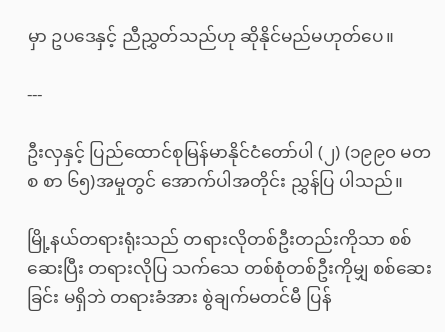မှာ ဥပဒေနှင့် ညီညွှတ်သည်ဟု ဆိုနိုင်မည်မဟုတ်ပေ။

---

ဦးလှနှင့် ပြည်ထောင်စုမြန်မာနိုင်ငံတော်ပါ (၂) (၁၉၉၀ မတစ စာ ၆၅)အမှုတွင် အောက်ပါအတိုင်း ညွှန်ပြ ပါသည်။

မြို့နယ်တရားရုံးသည် တရားလိုတစ်ဦးတည်းကိုသာ စစ်ဆေးပြီး တရားလိုပြ သက်သေ တစ်စုံတစ်ဦးကိုမျှ စစ်ဆေးခြင်း မရှိဘဲ တရားခံအား စွဲချက်မတင်မီ ပြန်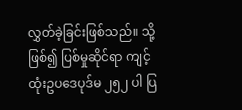လွှတ်ခဲ့ခြင်းဖြစ်သည်။ သို့ဖြစ်၍ ပြစ်မှုဆိုင်ရာ ကျင့်ထုံးဥပဒေပုဒ်မ ၂၅၂ ပါ ပြ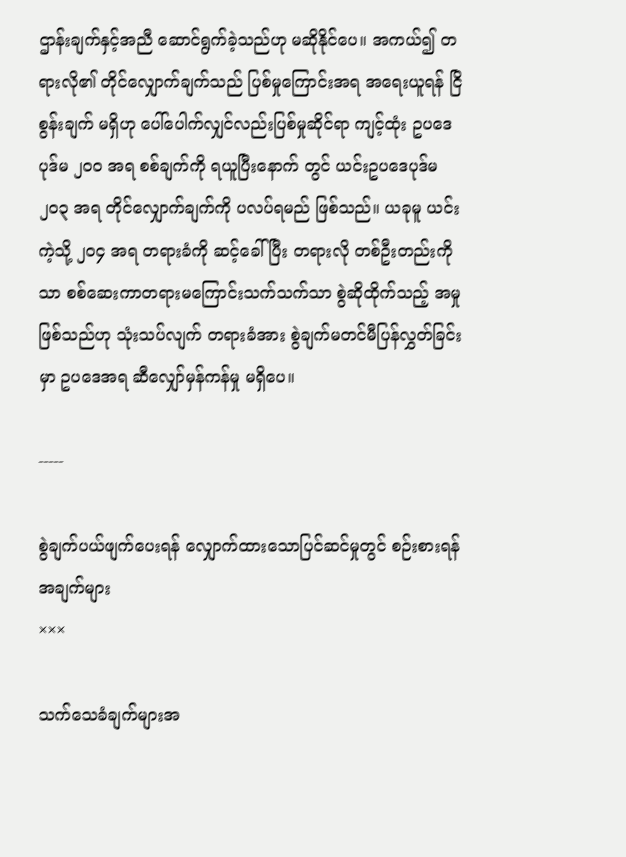ဌာန်းချက်နှင့်အညီ ဆောင်ရွက်ခဲ့သည်ဟု မဆိုနိုင်ပေ။ အကယ်၍ တရားလို၏ တိုင်လျှောက်ချက်သည် ပြစ်မှုကြောင်းအရ အရေးယူရန် ငြိစွန်းချက် မရှိဟု ပေါ်ပေါက်လျှင်လည်းပြစ်မှုဆိုင်ရာ ကျင့်ထုံး ဥပဒေပုဒ်မ ၂၀၀ အရ စစ်ချက်ကို ရယူပြီးနောက် တွင် ယင်းဥပဒေပုဒ်မ ၂၀၃ အရ တိုင်လျှောက်ချက်ကို ပလပ်ရမည် ဖြစ်သည်။ ယခုမူ ယင်းကဲ့သို့ ၂၀၄ အရ တရားခံကို ဆင့်ခေါ်ပြီး တရားလို တစ်ဦးတည်းကိုသာ စစ်ဆေးကာတရားမကြောင်းသက်သက်သာ စွဲဆိုထိုက်သည့် အမှုဖြစ်သည်ဟု သုံးသပ်လျက် တရားခံအား စွဲချက်မတင်မီပြန်လွှတ်ခြင်းမှာ ဥပဒေအရ ဆီလျှော်မှန်ကန်မှု မရှိပေ။

-----

စွဲချက်ပယ်ဖျက်ပေးရန် လျှောက်ထားသောပြင်ဆင်မှုတွင် စဉ်းစားရန် အချက်များ
×××

သက်သေခံချက်များအ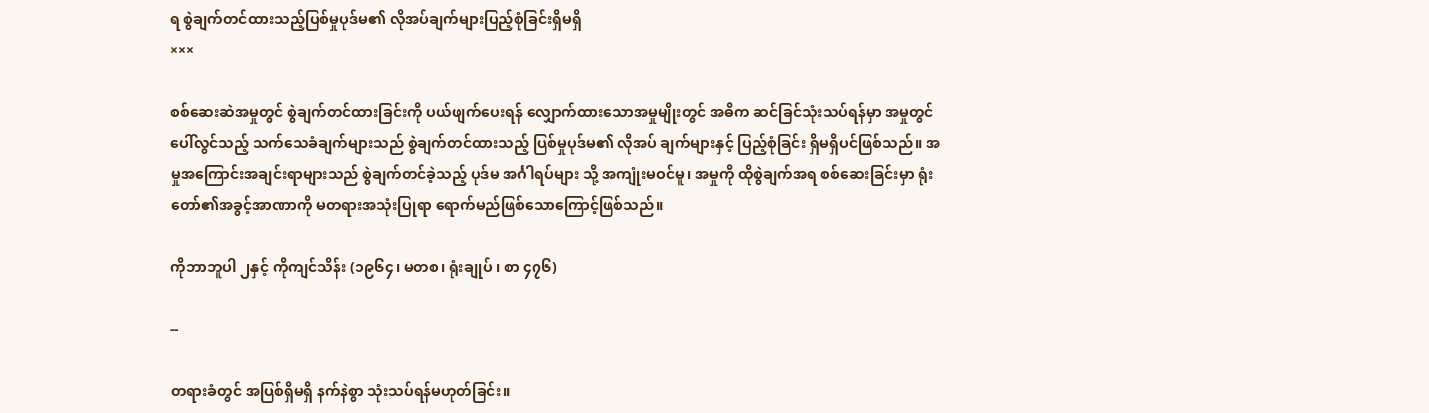ရ စွဲချက်တင်ထားသည့်ပြစ်မှုပုဒ်မ၏ လိုအပ်ချက်များပြည့်စုံခြင်းရှိမရှိ
×××

စစ်ဆေးဆဲအမှုတွင် စွဲချက်တင်ထားခြင်းကို ပယ်ဖျက်ပေးရန် လျှောက်ထားသောအမှုမျိုးတွင် အဓိက ဆင်ခြင်သုံးသပ်ရန်မှာ အမှုတွင်ပေါ်လွင်သည့် သက်သေခံချက်များသည် စွဲချက်တင်ထားသည့် ပြစ်မှုပုဒ်မ၏ လိုအပ် ချက်များနှင့် ပြည့်စုံခြင်း ရှိမရှိပင်ဖြစ်သည်။ အမှုအကြောင်းအချင်းရာများသည် စွဲချက်တင်ခဲ့သည့် ပုဒ်မ အင်္ဂါရပ်များ သို့ အကျုံးမဝင်မူ၊ အမှုကို ထိုစွဲချက်အရ စစ်ဆေးခြင်းမှာ ရုံးတော်၏အခွင့်အာဏာကို မတရားအသုံးပြုရာ ရောက်မည်ဖြစ်သောကြောင့်ဖြစ်သည်။

ကိုဘာဘူပါ ၂နှင့် ကိုကျင်သိန်း (၁၉၆၄၊ မတစ၊ ရုံးချုပ် ၊ စာ ၄၇၆)

--

တရားခံတွင် အပြစ်ရှိမရှိ နက်နဲစွာ သုံးသပ်ရန်မဟုတ်ခြင်း။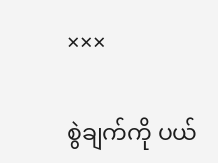×××

စွဲချက်ကို ပယ်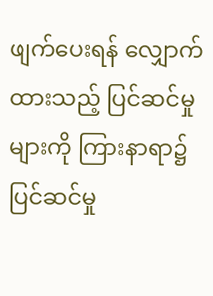ဖျက်ပေးရန် လျှောက်ထားသည့် ပြင်ဆင်မှုများကို ကြားနာရာ၌ ပြင်ဆင်မှု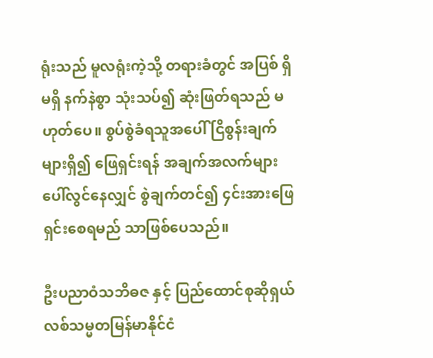ရုံးသည် မူလရုံးကဲ့သို့ တရားခံတွင် အပြစ် ရှိမရှိ နက်နဲစွာ သုံးသပ်၍ ဆုံးဖြတ်ရသည် မဟုတ်ပေ။ စွပ်စွဲခံရသူအပေါ် ငြိစွန်းချက်များရှိ၍ ဖြေရှင်းရန် အချက်အလက်များပေါ်လွင်နေလျှင် စွဲချက်တင်၍ ၄င်းအားဖြေရှင်းစေရမည် သာဖြစ်ပေသည်။

ဦးပညာဝံသဘိဓဇ နှင့် ပြည်ထောင်စုဆိုရှယ်လစ်သမ္မတမြန်မာနိုင်ငံ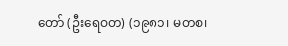တော် (ဦးရေဝတ) (၁၉၈၁၊ မတစ၊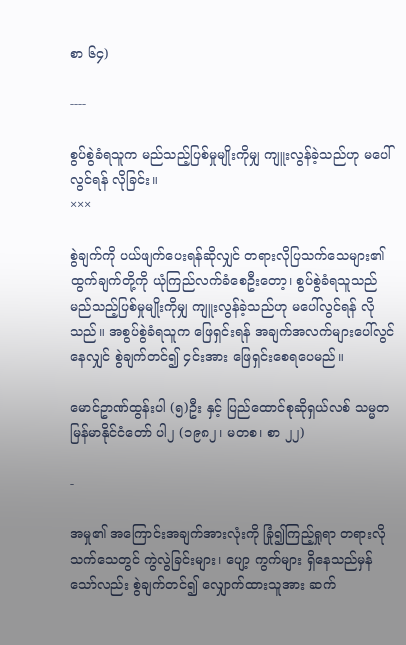စာ ၆၄)

----

စွပ်စွဲခံရသူက မည်သည့်ပြစ်မှုမျိုးကိုမျှ ကျူးလွန်ခဲ့သည်ဟု မပေါ်လွင်ရန် လိုခြင်း။
×××

စွဲချက်ကို ပယ်ဖျက်ပေးရန်ဆိုလျှင် တရားလိုပြသက်သေများ၏ ထွက်ချက်တို့ကို ယုံကြည်လက်ခံစေဦးတော့၊ စွပ်စွဲခံရသူသည် မည်သည့်ပြစ်မှုမျိုးကိုမျှ ကျူးလွန်ခဲ့သည်ဟု မပေါ်လွင်ရန် လိုသည်။ အစွပ်စွဲခံရသူက ဖြေရှင်းရန် အချက်အလက်များပေါ်လွင်နေလျှင် စွဲချက်တင်၍ ၄င်းအား ဖြေရှင်းစေရပေမည်။

မောင်ဥာဏ်ထွန်းပါ (၅)ဦး နှင့် ပြည်ထောင်စုဆိုရှယ်လစ် သမ္မတမြန်မာနိုင်ငံတော် ပါ၂ (၁၉၈၂၊ မတစ၊ စာ ၂၂)

-

အမှု၏ အကြောင်းအချက်အားလုံးကို ခြုံ၍ကြည့်ရှုရာ တရားလိုသက်သေတွင် ကွဲလွဲခြင်းများ၊ ပျော့ ကွက်များ ရှိနေသည်မှန်သော်လည်း စွဲချက်တင်၍ လျှောက်ထားသူအား ဆက်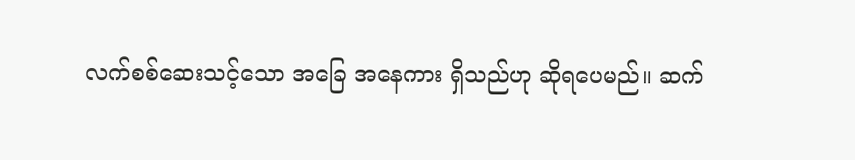လက်စစ်ဆေးသင့်သော အခြေ အနေကား ရှိသည်ဟု ဆိုရပေမည်။ ဆက်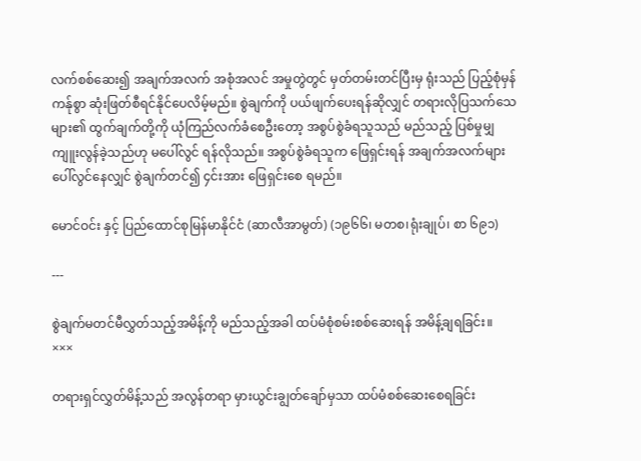လက်စစ်ဆေး၍ အချက်အလက် အစုံအလင် အမှုတွဲတွင် မှတ်တမ်းတင်ပြီးမှ ရုံးသည် ပြည့်စုံမှန်ကန်ုစွာ ဆုံးဖြတ်စီရင်နိုင်ပေလိမ့်မည်။ စွဲချက်ကို ပယ်ဖျက်ပေးရန်ဆိုလျှင် တရားလိုပြသက်သေများ၏ ထွက်ချက်တို့ကို ယုံကြည်လက်ခံစေဦးတော့ အစွပ်စွဲခံရသူသည် မည်သည့် ပြစ်မှုမျှ ကျူးလွန်ခဲ့သည်ဟု မပေါ်လွင် ရန်လိုသည်။ အစွပ်စွဲခံရသူက ဖြေရှင်းရန် အချက်အလက်များပေါ်လွင်နေလျှင် စွဲချက်တင်၍ ၄င်းအား ဖြေရှင်းစေ ရမည်။

မောင်ဝင်း နှင့် ပြည်ထောင်စုမြန်မာနိုင်ငံ (ဆာလီအာမွတ်) (၁၉၆၆၊ မတစ၊ရုံးချုပ်၊ စာ ၆၉၁)

---

စွဲချက်မတင်မီလွှတ်သည့်အမိန့်ကို မည်သည့်အခါ ထပ်မံစုံစမ်းစစ်ဆေးရန် အမိန့်ချရခြင်း။
×××

တရားရှင်လွှတ်မိန့်သည် အလွန်တရာ မှားယွင်းချွတ်ချော်မှသာ ထပ်မံစစ်ဆေးစေရခြင်း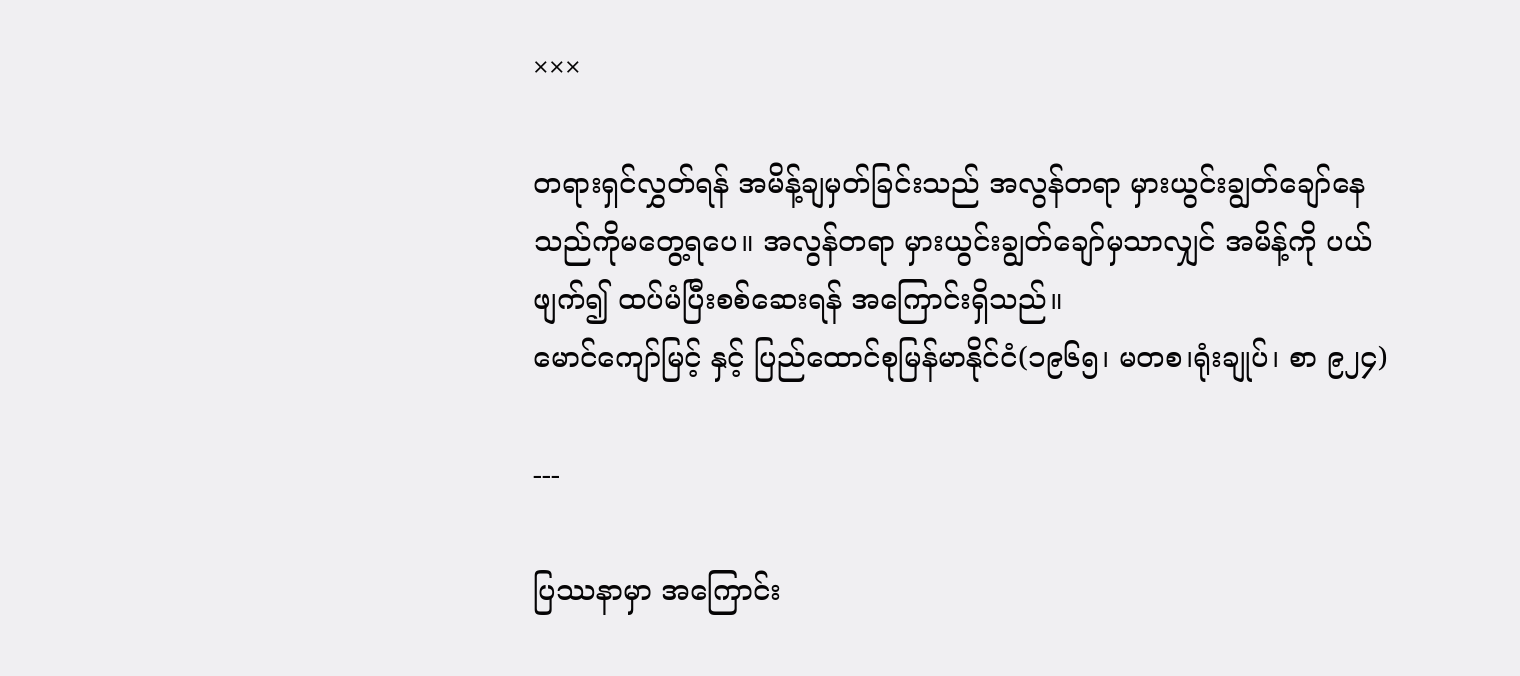×××

တရားရှင်လွှတ်ရန် အမိန့်ချမှတ်ခြင်းသည် အလွန်တရာ မှားယွင်းချွတ်ချော်နေသည်ကိုမတွေ့ရပေ။ အလွန်တရာ မှားယွင်းချွတ်ချော်မှသာလျှင် အမိန့်ကို ပယ်ဖျက်၍ ထပ်မံပြီးစစ်ဆေးရန် အကြောင်းရှိသည်။
မောင်ကျော်မြင့် နှင့် ပြည်ထောင်စုမြန်မာနိုင်ငံ(၁၉၆၅၊ မတစ၊ရုံးချုပ်၊ စာ ၉၂၄)

---

ပြဿနာမှာ အကြောင်း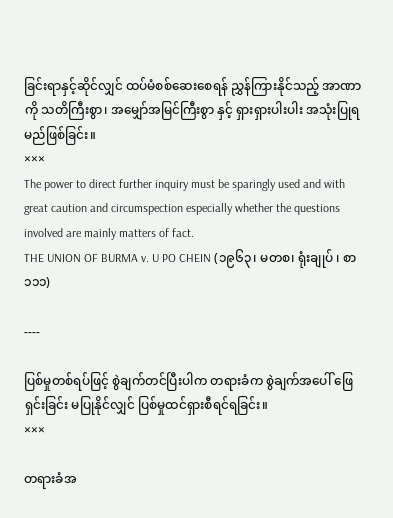ခြင်းရာနှင့်ဆိုင်လျှင် ထပ်မံစစ်ဆေးစေရန် ညွှန်ကြားနိုင်သည့် အာဏာကို သတိကြီးစွာ၊ အမျှော်အမြင်ကြီးစွာ နှင့် ရှားရှားပါးပါး အသုံးပြုရမည်ဖြစ်ခြင်း။
×××
The power to direct further inquiry must be sparingly used and with great caution and circumspection especially whether the questions involved are mainly matters of fact.
THE UNION OF BURMA v. U PO CHEIN (၁၉၆၃၊ မတစ၊ ရုံးချုပ် ၊ စာ ၁၁၁)

----

ပြစ်မှုတစ်ရပ်ဖြင့် စွဲချက်တင်ပြီးပါက တရားခံက စွဲချက်အပေါ် ဖြေရှင်းခြင်း မပြုနိုင်လျှင် ပြစ်မှုထင်ရှားစီရင်ရခြင်း။
×××

တရားခံအ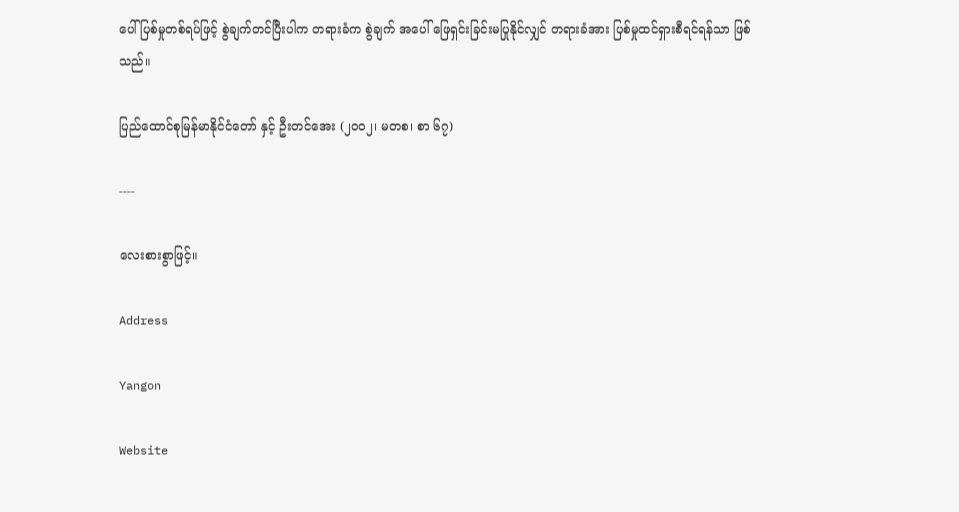ပေါ် ပြစ်မှုတစ်ရပ်ဖြင့် စွဲချက်တင်ပြီးပါက တရားခံက စွဲချက် အပေါ် ဖြေရှင်းခြင်းမပြုနိုင်လျှင် တရားခံအား ပြစ်မှုထင်ရှားစီရင်ရန်သာ ဖြစ်သည်။

ပြည်ထောင်စုမြန်မာနိုင်ငံတော် နှင့် ဦးတင်အေး (၂၀၀၂၊ မတစ၊ စာ ၆၇)

----

လေးစားစွာဖြင့်။

Address

Yangon

Website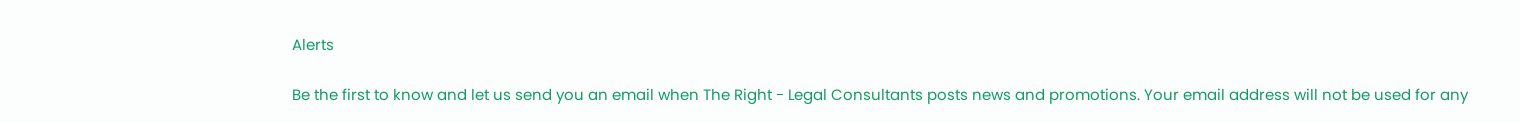Alerts

Be the first to know and let us send you an email when The Right - Legal Consultants posts news and promotions. Your email address will not be used for any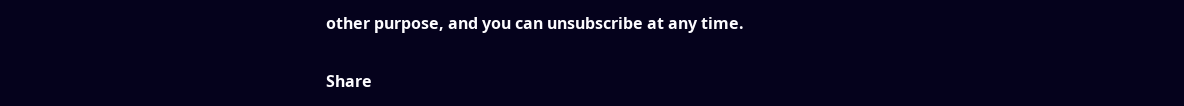other purpose, and you can unsubscribe at any time.

Share